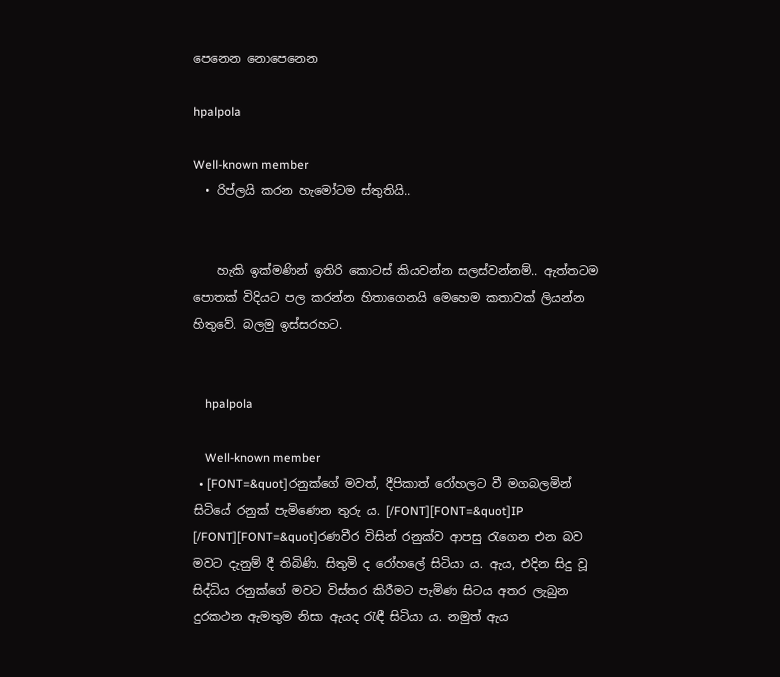පෙනෙන නොපෙනෙන

hpalpola

Well-known member
  • රිප්ලයි කරන හැමෝටම ස්තුතියි..


    හැකි ඉක්මණින් ඉතිරි කොටස් කියවන්න සලස්වන්නම්.. ඇත්තටම පොතක් විදියට පල කරන්න හිතාගෙනයි මෙහෙම කතාවක් ලියන්න හිතුවේ. බලමු ඉස්සරහට.


    hpalpola

    Well-known member
  • [FONT=&quot]රනුක්ගේ මවත්, දීපිකාත් රෝහලට වී මගබලමින් සිටියේ රනුක් පැමිණෙන තුරු ය. [/FONT][FONT=&quot]IP [/FONT][FONT=&quot]රණවීර විසින් රනුක්ව ආපසු රැගෙන එන බව මවට දැනුම් දී තිබිණි. සිතුමි ද රෝහලේ සිටියා ය. ඇය, එදින සිදු වූ සිද්ධිය රනුක්ගේ මවට විස්තර කිරීමට පැමිණ සිටය අතර ලැබුන දුරකථන ඇමතුම නිසා ඇයද රැඳී සිටියා ය. නමුත් ඇය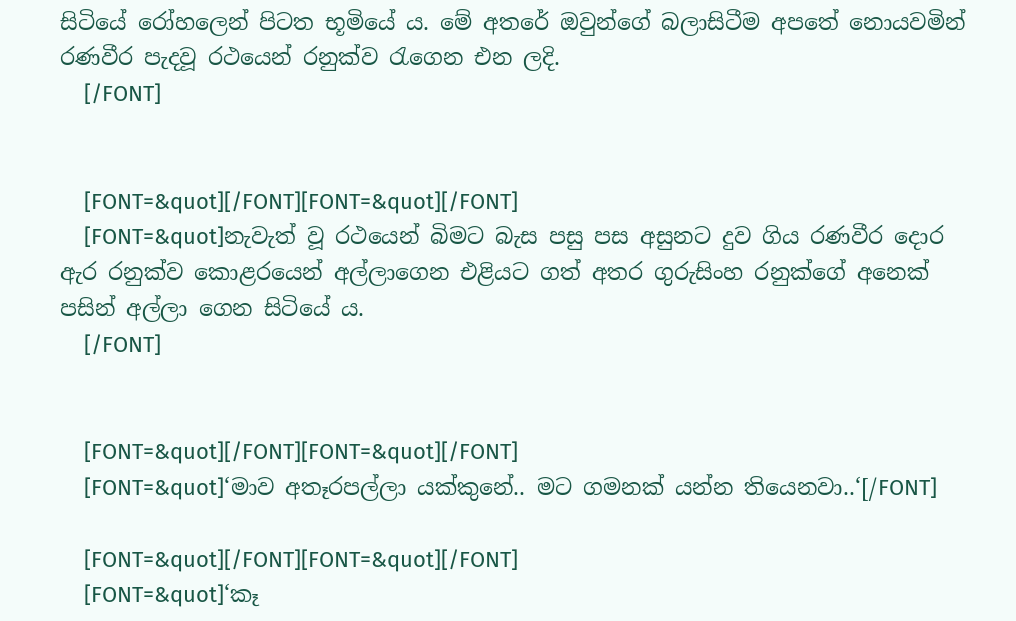සිටියේ රෝහලෙන් පිටත භූමියේ ය. මේ අතරේ ඔවුන්ගේ බලාසිටීම අපතේ නොයවමින් රණවීර පැදවූ රථයෙන් රනුක්ව රැගෙන එන ලදි.
    [/FONT]


    [FONT=&quot][/FONT][FONT=&quot][/FONT]
    [FONT=&quot]නැවැත් වූ රථයෙන් බිමට බැස පසු පස අසුනට දුව ගිය රණවීර දොර ඇර රනුක්ව කොළරයෙන් අල්ලාගෙන එළියට ගත් අතර ගුරුසිංහ රනුක්ගේ අනෙක් පසින් අල්ලා ගෙන සිටියේ ය.
    [/FONT]


    [FONT=&quot][/FONT][FONT=&quot][/FONT]
    [FONT=&quot]‘මාව අතෑරපල්ලා යක්කුනේ.. මට ගමනක් යන්න තියෙනවා..‘[/FONT]

    [FONT=&quot][/FONT][FONT=&quot][/FONT]
    [FONT=&quot]‘කෑ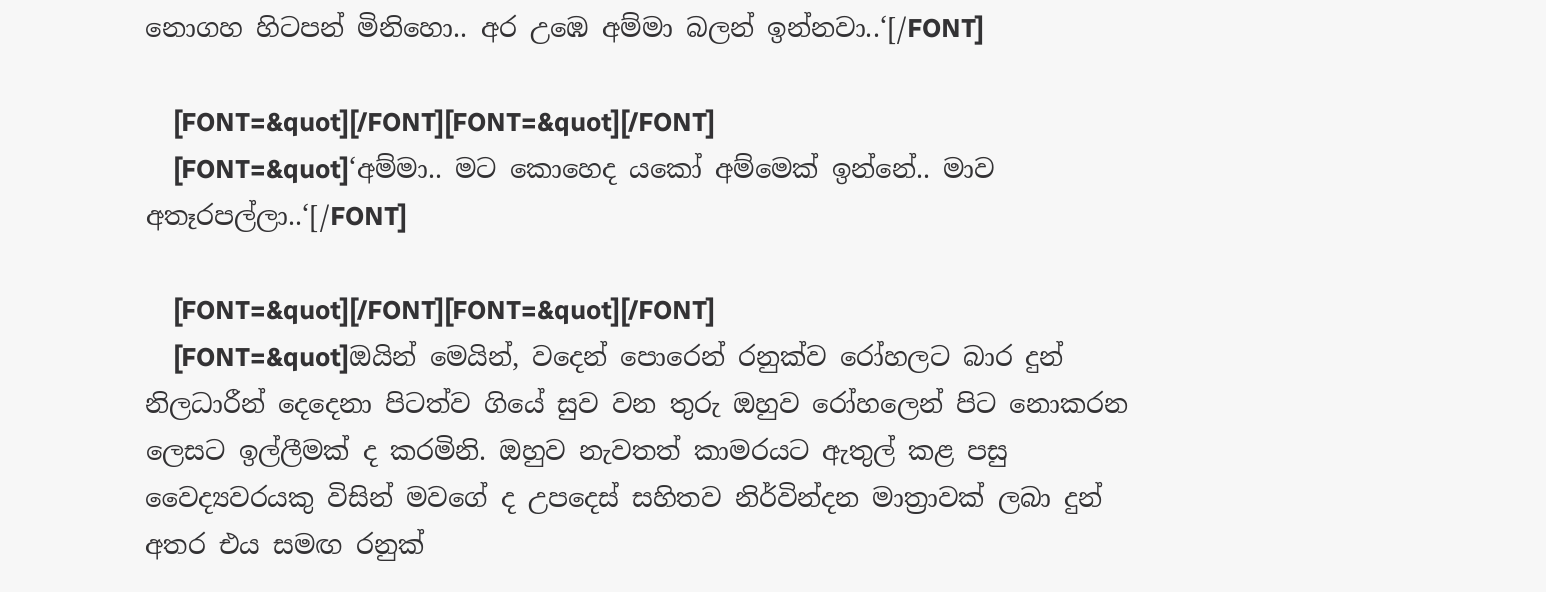නොගහ හිටපන් මිනිහො.. අර උඹෙ අම්මා බලන් ඉන්නවා..‘[/FONT]

    [FONT=&quot][/FONT][FONT=&quot][/FONT]
    [FONT=&quot]‘අම්මා.. මට කොහෙද යකෝ අම්මෙක් ඉන්නේ.. මාව අතෑරපල්ලා..‘[/FONT]

    [FONT=&quot][/FONT][FONT=&quot][/FONT]
    [FONT=&quot]ඔයින් මෙයින්, වදෙන් පොරෙන් රනුක්ව රෝහලට බාර දුන් නිලධාරීන් දෙදෙනා පිටත්ව ගියේ සුව වන තුරු ඔහුව රෝහලෙන් පිට නොකරන ලෙසට ඉල්ලීමක් ද කරමිනි. ඔහුව නැවතත් කාමරයට ඇතුල් කළ පසු වෛද්‍යවරයකු විසින් මවගේ ද උපදෙස් සහිතව නිර්වින්දන මාත්‍රාවක් ලබා දුන් අතර එය සමඟ රනුක්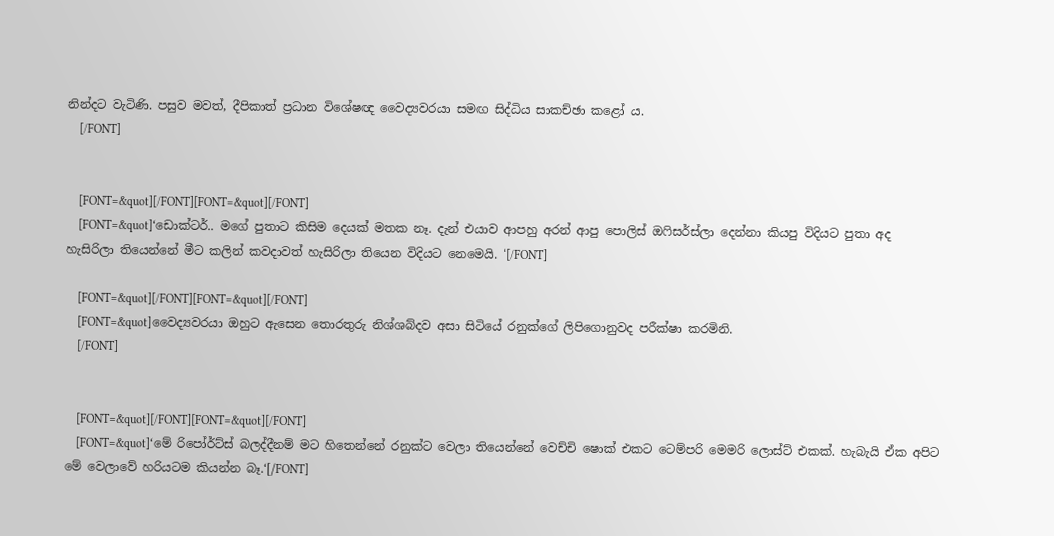නින්දට වැටිණි. පසුව මවත්, දීපිකාත් ප්‍රධාන විශේෂඥ වෛද්‍යවරයා සමඟ සිද්ධිය සාකච්ඡා කළෝ ය.
    [/FONT]


    [FONT=&quot][/FONT][FONT=&quot][/FONT]
    [FONT=&quot]‘ඩොක්ටර්.. මගේ පුතාට කිසිම දෙයක් මතක නෑ. දැන් එයාව ආපහු අරන් ආපු පොලිස් ඔෆිසර්ස්ලා දෙන්නා කියපු විදියට පුතා අද හැසිරිලා තියෙන්නේ මීට කලින් කවදාවත් හැසිරිලා තියෙන විදියට නෙමෙයි. ‘[/FONT]

    [FONT=&quot][/FONT][FONT=&quot][/FONT]
    [FONT=&quot]වෛද්‍යවරයා ඔහුට ඇසෙන තොරතුරු නිශ්ශබ්දව අසා සිටියේ රනුක්ගේ ලිපිගොනුවද පරීක්ෂා කරමිනි.
    [/FONT]


    [FONT=&quot][/FONT][FONT=&quot][/FONT]
    [FONT=&quot]‘මේ රිපෝර්ට්ස් බලද්දීනම් මට හිතෙන්නේ රනුක්ට වෙලා තියෙන්නේ වෙච්චි ෂොක් එකට ටෙම්පරි මෙමරි ලොස්ට් එකක්. හැබැයි ඒක අපිට මේ වෙලාවේ හරියටම කියන්න බෑ.‘[/FONT]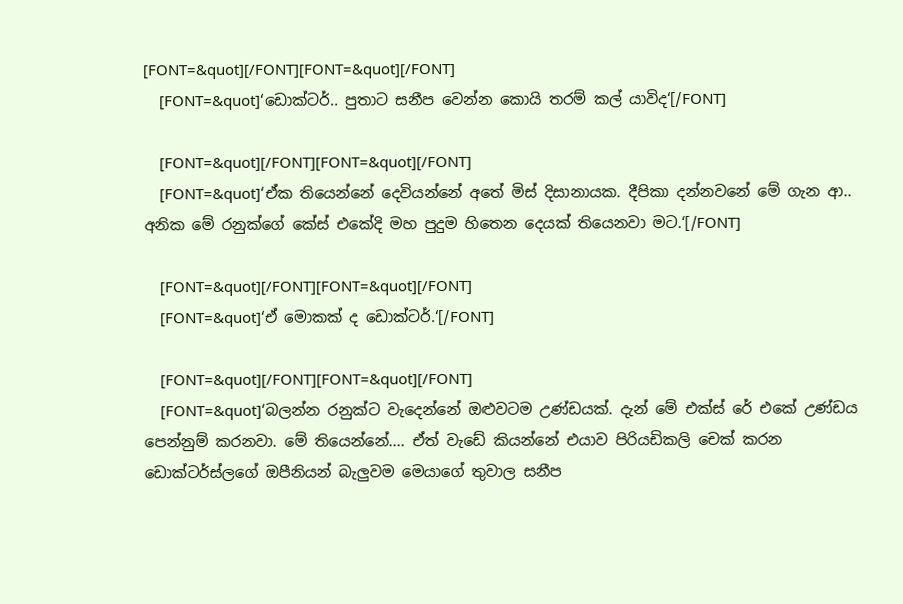[FONT=&quot][/FONT][FONT=&quot][/FONT]
    [FONT=&quot]‘ඩොක්ටර්.. පුතාට සනීප වෙන්න කොයි තරම් කල් යාවිද‘[/FONT]

    [FONT=&quot][/FONT][FONT=&quot][/FONT]
    [FONT=&quot]‘ඒක තියෙන්නේ දෙවියන්නේ අතේ මිස් දිසානායක. දීපිකා දන්නවනේ මේ ගැන ආ.. අනික මේ රනුක්ගේ කේස් එකේදි මහ පුදුම හිතෙන දෙයක් තියෙනවා මට.‘[/FONT]

    [FONT=&quot][/FONT][FONT=&quot][/FONT]
    [FONT=&quot]‘ඒ මොකක් ද ඩොක්ටර්.‘[/FONT]

    [FONT=&quot][/FONT][FONT=&quot][/FONT]
    [FONT=&quot]‘බලන්න රනුක්ට වැදෙන්නේ ඔළුවටම උණ්ඩයක්. දැන් මේ එක්ස් රේ එකේ උණ්ඩය පෙන්නුම් කරනවා. මේ තියෙන්නේ.... ඒත් වැඩේ කියන්නේ එයාව පිරියඩිකලි චෙක් කරන ඩොක්ටර්ස්ලගේ ඔපීනියන් බැලුවම මෙයාගේ තුවාල සනීප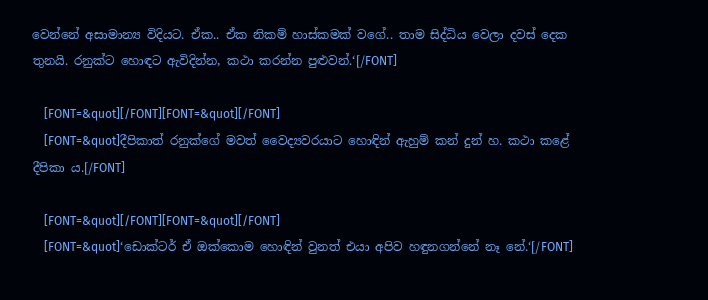වෙන්නේ අසාමාන්‍ය විදියට. ඒක.. ඒක නිකම් හාස්කමක් වගේ.. තාම සිද්ධිය වෙලා දවස් දෙක තුනයි. රනුක්ට හොඳට ඇවිදින්න, කථා කරන්න පුළුවන්.‘[/FONT]

    [FONT=&quot][/FONT][FONT=&quot][/FONT]
    [FONT=&quot]දීපිකාත් රනුක්ගේ මවත් වෛද්‍යවරයාට හොඳින් ඇහුම් කන් දුන් හ. කථා කළේ දීපිකා ය.[/FONT]

    [FONT=&quot][/FONT][FONT=&quot][/FONT]
    [FONT=&quot]‘ඩොක්ටර් ඒ ඔක්කොම හොඳින් වුනත් එයා අපිව හඳුනගන්නේ නෑ නේ.‘[/FONT]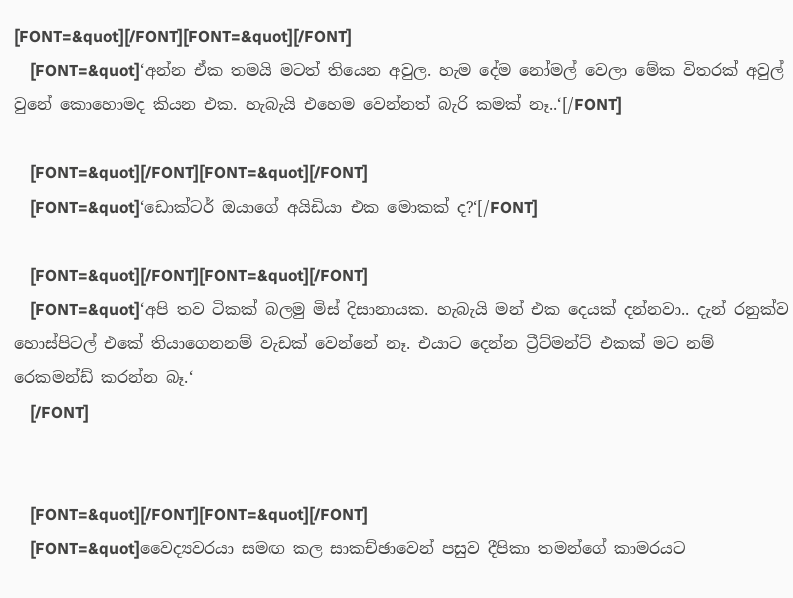[FONT=&quot][/FONT][FONT=&quot][/FONT]
    [FONT=&quot]‘අන්න ඒක තමයි මටත් තියෙන අවුල. හැම දේම නෝමල් වෙලා මේක විතරක් අවුල් වුනේ කොහොමද කියන එක. හැබැයි එහෙම වෙන්නත් බැරි කමක් නෑ..‘[/FONT]

    [FONT=&quot][/FONT][FONT=&quot][/FONT]
    [FONT=&quot]‘ඩොක්ටර් ඔයාගේ අයිඩියා එක මොකක් ද?‘[/FONT]

    [FONT=&quot][/FONT][FONT=&quot][/FONT]
    [FONT=&quot]‘අපි තව ටිකක් බලමු මිස් දිසානායක. හැබැයි මන් එක දෙයක් දන්නවා.. දැන් රනුක්ව හොස්පිටල් එකේ තියාගෙනනම් වැඩක් වෙන්නේ නෑ. එයාට දෙන්න ට්‍රීට්මන්ට් එකක් මට නම් රෙකමන්ඩ් කරන්න බෑ.‘
    [/FONT]


    [FONT=&quot][/FONT][FONT=&quot][/FONT]
    [FONT=&quot]වෛද්‍යවරයා සමඟ කල සාකච්ඡාවෙන් පසුව දීපිකා තමන්ගේ කාමරයට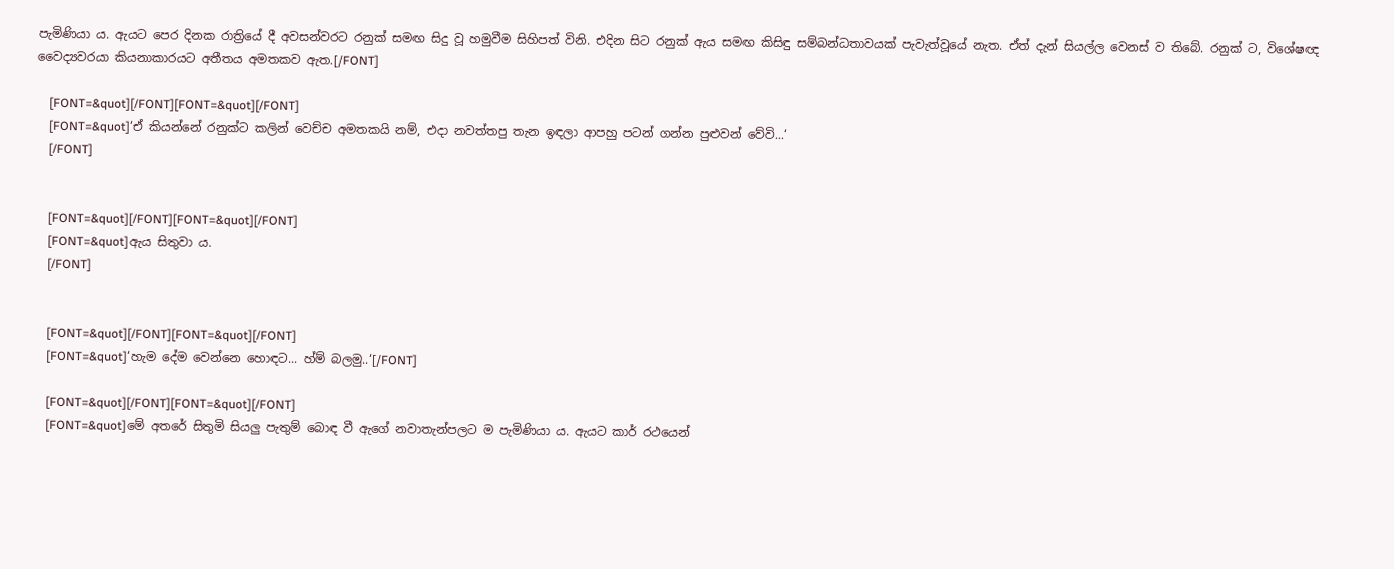පැමිණියා ය. ඇයට පෙර දිනක රාත්‍රියේ දී අවසන්වරට රනුක් සමඟ සිදු වූ හමුවීම සිහිපත් විනි. එදින සිට රනුක් ඇය සමඟ කිසිඳු සම්බන්ධතාවයක් පැවැත්වූයේ නැත. ඒත් දැන් සියල්ල වෙනස් ව තිබේ. රනුක් ට, විශේෂඥ වෛද්‍යවරයා කියනාකාරයට අතීතය අමතකව ඇත.[/FONT]

    [FONT=&quot][/FONT][FONT=&quot][/FONT]
    [FONT=&quot]‘ඒ කියන්නේ රනුක්ට කලින් වෙච්ච අමතකයි නම්, එදා නවත්තපු තැන ඉඳලා ආපහු පටන් ගන්න පුළුවන් වේවි...‘
    [/FONT]


    [FONT=&quot][/FONT][FONT=&quot][/FONT]
    [FONT=&quot]ඇය සිතුවා ය.
    [/FONT]


    [FONT=&quot][/FONT][FONT=&quot][/FONT]
    [FONT=&quot]‘හැම දේම වෙන්නෙ හොඳට... හ්ම් බලමු..‘[/FONT]

    [FONT=&quot][/FONT][FONT=&quot][/FONT]
    [FONT=&quot]මේ අතරේ සිතුමි සියලු පැතුම් බොඳ වී ඇගේ නවාතැන්පලට ම පැමිණියා ය. ඇයට කාර් රථයෙන්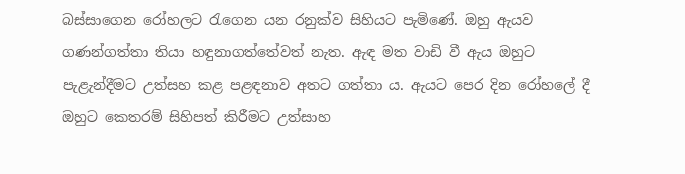බස්සාගෙන රෝහලට රැගෙන යන රනුක්ව සිහියට පැමිණේ. ඔහු ඇයව ගණන්ගත්තා තියා හඳුනාගත්තේවත් නැත. ඇඳ මත වාඩි වී ඇය ඔහුට පැළැන්දීමට උත්සහ කළ පළඳනාව අතට ගත්තා ය. ඇයට පෙර දින රෝහලේ දී ඔහුට කෙතරම් සිහිපත් කිරීමට උත්සාහ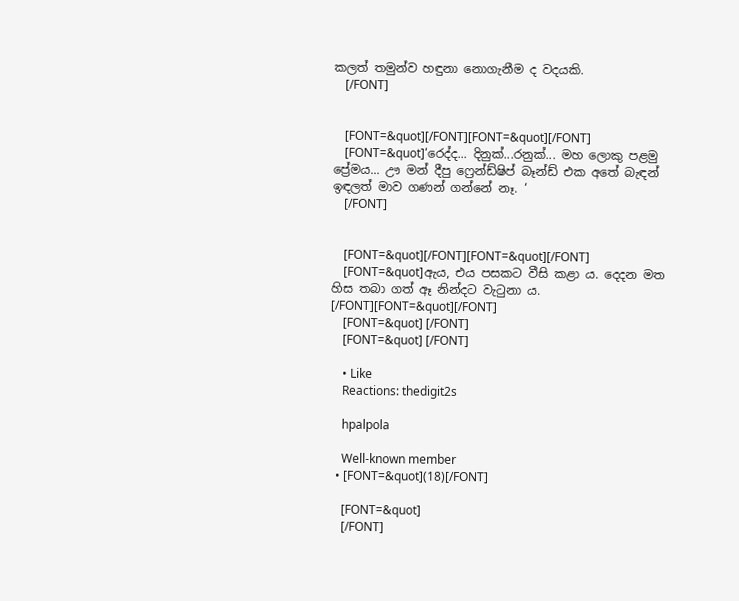කලත් තමුන්ව හඳුනා නොගැනීම ද වදයකි.
    [/FONT]


    [FONT=&quot][/FONT][FONT=&quot][/FONT]
    [FONT=&quot]‘රෙද්ද... දිනුක්...රනුක්... මහ ලොකු පළමු ප්‍රේමය... ඌ මන් දීපු ෆ්‍රෙන්ඩ්ෂිප් බෑන්ඩ් එක අතේ බැඳන් ඉඳලත් මාව ගණන් ගන්නේ නෑ. ‘
    [/FONT]


    [FONT=&quot][/FONT][FONT=&quot][/FONT]
    [FONT=&quot]ඇය, එය පසකට වීසි කළා ය. දෙදන මත හිස තබා ගත් ඈ නින්දට වැටුනා ය. [/FONT][FONT=&quot][/FONT]
    [FONT=&quot] [/FONT]
    [FONT=&quot] [/FONT]

    • Like
    Reactions: thedigit2s

    hpalpola

    Well-known member
  • [FONT=&quot](18)[/FONT]

    [FONT=&quot]
    [/FONT]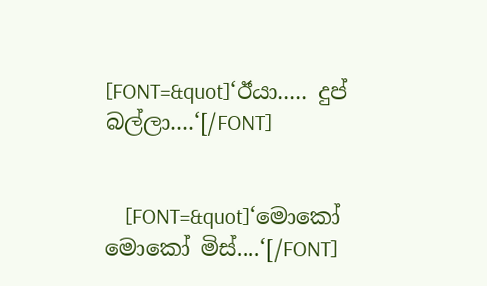[FONT=&quot]‘ඊයා..... දුප් බල්ලා....‘[/FONT]


    [FONT=&quot]‘මොකෝ මොකෝ මිස්....‘[/FONT]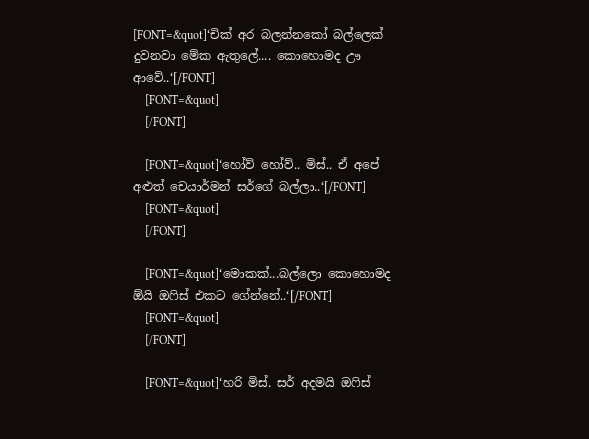[FONT=&quot]‘චික් අර බලන්නකෝ බල්ලෙක් දුවනවා මේක ඇතුලේ.... කොහොමද ඌ ආවේ..‘[/FONT]
    [FONT=&quot]
    [/FONT]

    [FONT=&quot]‘හෝව් හෝව්.. මිස්.. ඒ අපේ අළුත් චෙයාර්මන් සර්ගේ බල්ලා..‘[/FONT]
    [FONT=&quot]
    [/FONT]

    [FONT=&quot]‘මොකක්...බල්ලො කොහොමද ඕයි ඔෆිස් එකට ගේන්නේ..‘[/FONT]
    [FONT=&quot]
    [/FONT]

    [FONT=&quot]‘හරි මිස්. සර් අදමයි ඔෆිස්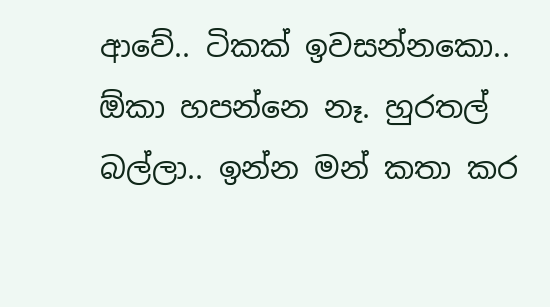ආවේ.. ටිකක් ඉවසන්නකො.. ඕකා හපන්නෙ නෑ. හුරතල් බල්ලා.. ඉන්න මන් කතා කර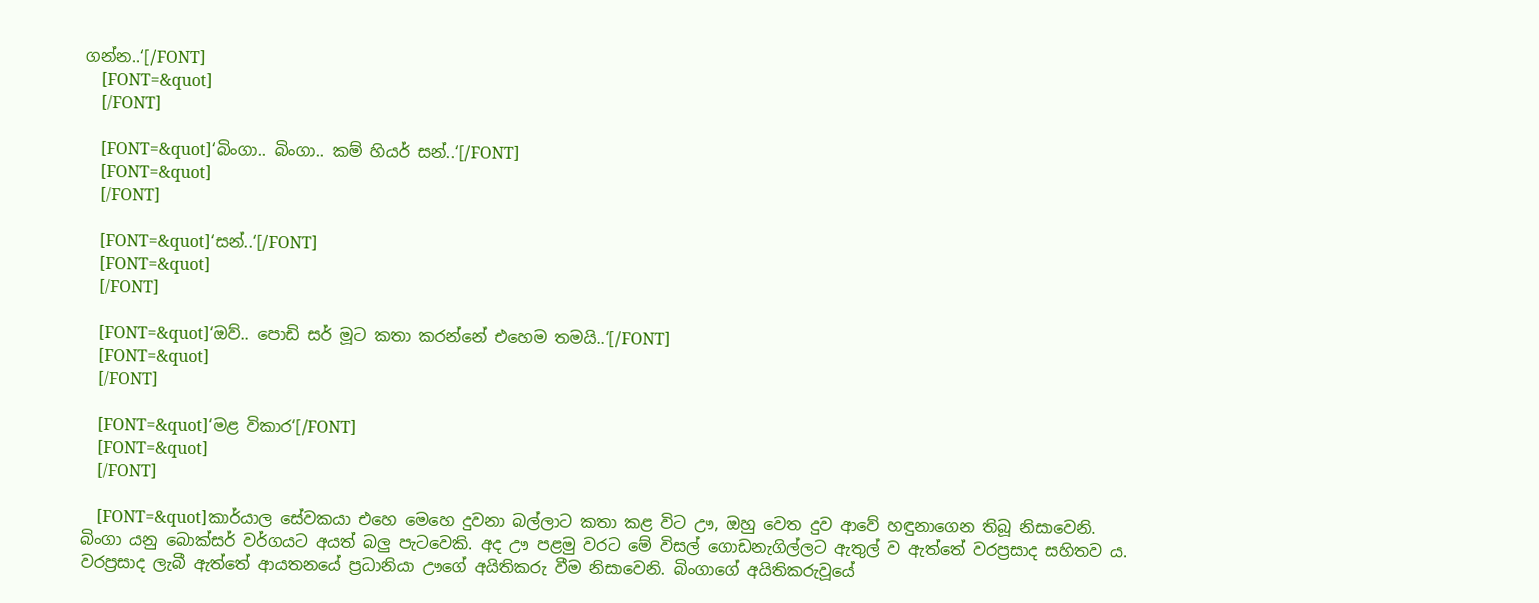ගන්න..‘[/FONT]
    [FONT=&quot]
    [/FONT]

    [FONT=&quot]‘බිංගා.. බිංගා.. කම් හියර් සන්..‘[/FONT]
    [FONT=&quot]
    [/FONT]

    [FONT=&quot]‘සන්..‘[/FONT]
    [FONT=&quot]
    [/FONT]

    [FONT=&quot]‘ඔව්.. පොඩි සර් මූට කතා කරන්නේ එහෙම තමයි..‘[/FONT]
    [FONT=&quot]
    [/FONT]

    [FONT=&quot]‘මළ විකාර‘[/FONT]
    [FONT=&quot]
    [/FONT]

    [FONT=&quot]කාර්යාල සේවකයා එහෙ මෙහෙ දුවනා බල්ලාට කතා කළ විට ඌ, ඔහු වෙත දුව ආවේ හඳුනාගෙන තිබූ නිසාවෙනි. බිංගා යනු බොක්සර් වර්ගයට අයත් බලු පැටවෙකි. අද ඌ පළමු වරට මේ විසල් ගොඩනැගිල්ලට ඇතුල් ව ඇත්තේ වරප්‍රසාද සහිතව ය. වරප්‍රසාද ලැබී ඇත්තේ ආයතනයේ ප්‍රධානියා ඌගේ අයිතිකරු වීම නිසාවෙනි. බිංගාගේ අයිතිකරුවූයේ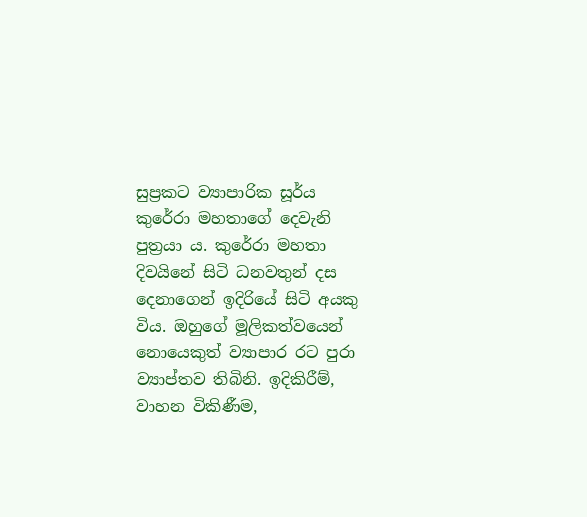සුප්‍රකට ව්‍යාපාරික සූර්ය කුරේරා මහතාගේ දෙවැනි පුත්‍රයා ය. කුරේරා මහතා දිවයිනේ සිටි ධනවතුන් දස දෙනාගෙන් ඉදිරියේ සිටි අයකු විය. ඔහුගේ මූලිකත්වයෙන් නොයෙකුත් ව්‍යාපාර රට පුරා ව්‍යාප්තව තිබිනි. ඉදිකිරීම්, වාහන විකිණීම,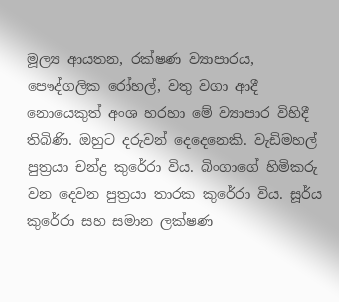මූල්‍ය ආයතන, රක්ෂණ ව්‍යාපාරය, පෞද්ගලික රෝහල්, වතු වගා ආදී නොයෙකුත් අංශ හරහා මේ ව්‍යාපාර විහිදී තිබිණි. ඔහුට දරුවන් දෙදෙනෙකි. වැඩිමහල් පුත්‍රයා චන්ද්‍ර කුරේරා විය. බිංගාගේ හිමිකරු වන දෙවන පුත්‍රයා තාරක කුරේරා විය. සූර්ය කුරේරා සහ සමාන ලක්ෂණ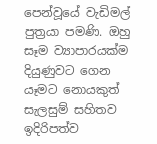පෙන්වූයේ වැඩිමල් පුත්‍රයා පමණි. ඔහු සෑම ව්‍යාපාරයක්ම දියුණුවට ගෙන යෑමට නොයකුත් සැලසුම් සහිතව ඉදිරිපත්ව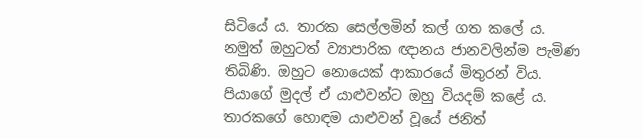සිටියේ ය. තාරක සෙල්ලමින් කල් ගත කලේ ය. නමුත් ඔහුටත් ව්‍යාපාරික ඥානය ජානවලින්ම පැමිණ තිබිණි. ඔහුට නොයෙක් ආකාරයේ මිතුරන් විය. පියාගේ මුදල් ඒ යාළුවන්ට ඔහු වියදම් කළේ ය. තාරකගේ හොඳම යාළුවන් වූයේ ජනිත්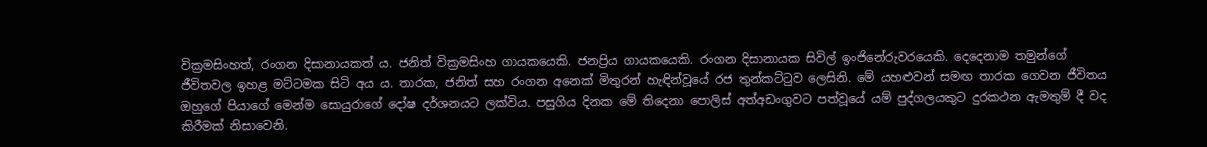වික්‍රමසිංහත්, රංගන දිසානායකත් ය. ජනිත් වික්‍රමසිංහ ගායකයෙකි. ජනප්‍රිය ගායකයෙකි. රංගන දිසානායක සිවිල් ඉංජිනේරුවරයෙකි. දෙදෙනාම තමුන්ගේ ජීවිතවල ඉහළ මට්ටමක සිටි අය ය. තාරක, ජනිත් සහ රංගන අනෙක් මිතුරන් හැඳින්වූයේ රජ තුන්කට්ටුව ලෙසිනි. මේ යහළුවන් සමඟ තාරක ගෙවන ජීවිතය ඔහුගේ පියාගේ මෙන්ම සොයුරාගේ දෝෂ දර්ශනයට ලක්විය. පසුගිය දිනක මේ තිදෙනා පොලිස් අත්අඩංගුවට පත්වූයේ යම් පුද්ගලයකුට දුරකථන ඇමතුම් දී වද කිරීමක් නිසාවෙනි.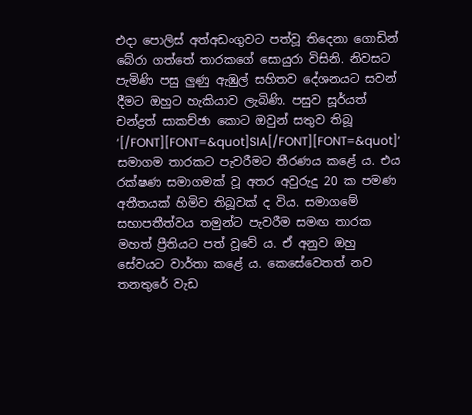එදා පොලිස් අත්අඩංගුවට පත්වූ තිදෙනා ගොඩින් බේරා ගත්තේ තාරකගේ සොයුරා විසිනි. නිවසට පැමිණි පසු ලුණු ඇඹුල් සහිතව දේශනයට සවන් දීමට ඔහුට හැකියාව ලැබිණි. පසුව සූර්යත් චන්ද්‍රත් සාකච්ඡා කොට ඔවුන් සතුව තිබූ ‘[/FONT][FONT=&quot]SIA[/FONT][FONT=&quot]‘ සමාගම තාරකට පැවරීමට තීරණය කළේ ය. එය රක්ෂණ සමාගමක් වූ අතර අවුරුදු 20 ක පමණ අතීතයක් හිමිව තිබූවක් ද විය. සමාගමේ සභාපතීත්වය තමුන්ට පැවරීම සමඟ තාරක මහත් ප්‍රීතියට පත් වූවේ ය. ඒ අනුව ඔහු සේවයට වාර්තා කළේ ය. කෙසේවෙතත් නව තනතුරේ වැඩ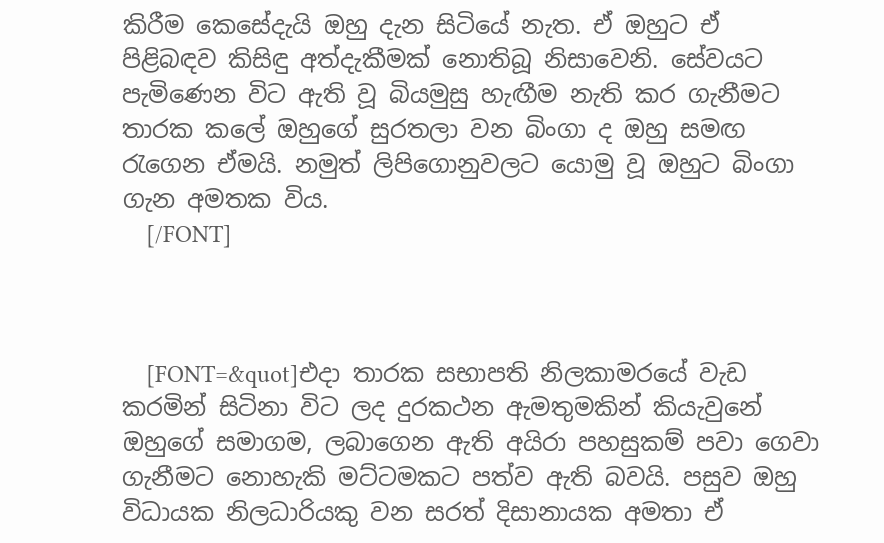කිරීම කෙසේදැයි ඔහු දැන සිටියේ නැත. ඒ ඔහුට ඒ පිළිබඳව කිසිඳු අත්දැකීමක් නොතිබූ නිසාවෙනි. සේවයට පැමිණෙන විට ඇති වූ බියමුසු හැඟීම නැති කර ගැනීමට තාරක කලේ ඔහුගේ සුරතලා වන බිංගා ද ඔහු සමඟ රැගෙන ඒමයි. නමුත් ලිපිගොනුවලට යොමු වූ ඔහුට බිංගා ගැන අමතක විය.
    [/FONT]



    [FONT=&quot]එදා තාරක සභාපති නිලකාමරයේ වැඩ කරමින් සිටිනා විට ලද දුරකථන ඇමතුමකින් කියැවුනේ ඔහුගේ සමාගම, ලබාගෙන ඇති අයිරා පහසුකම් පවා ගෙවා ගැනීමට නොහැකි මට්ටමකට පත්ව ඇති බවයි. පසුව ඔහු විධායක නිලධාරියකු වන සරත් දිසානායක අමතා ඒ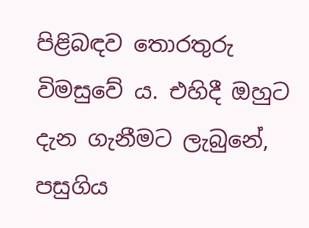පිළිබඳව තොරතුරු විමසුවේ ය. එහිදී ඔහුට දැන ගැනීමට ලැබුනේ, පසුගිය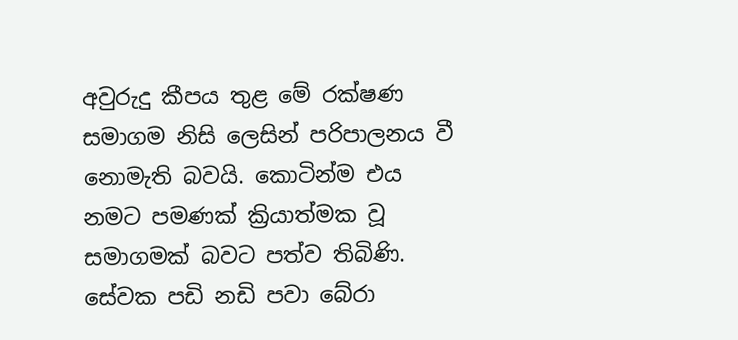අවුරුදු කීපය තුළ මේ රක්ෂණ සමාගම නිසි ලෙසින් පරිපාලනය වී නොමැති බවයි. කොටින්ම එය නමට පමණක් ක්‍රියාත්මක වූ සමාගමක් බවට පත්ව තිබිණි. සේවක පඩි නඩි පවා බේරා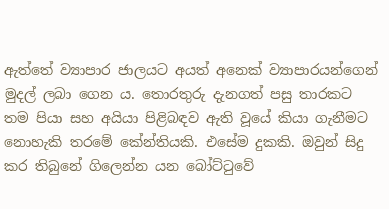ඇත්තේ ව්‍යාපාර ජාලයට අයත් අනෙක් ව්‍යාපාරයන්ගෙන් මුදල් ලබා ගෙන ය. තොරතුරු දැනගත් පසු තාරකට තම පියා සහ අයියා පිළිබඳව ඇති වූයේ කියා ගැනීමට නොහැකි තරමේ කේන්තියකි. එසේම දුකකි. ඔවුන් සිදු කර තිබුනේ ගිලෙන්න යන බෝට්ටුවේ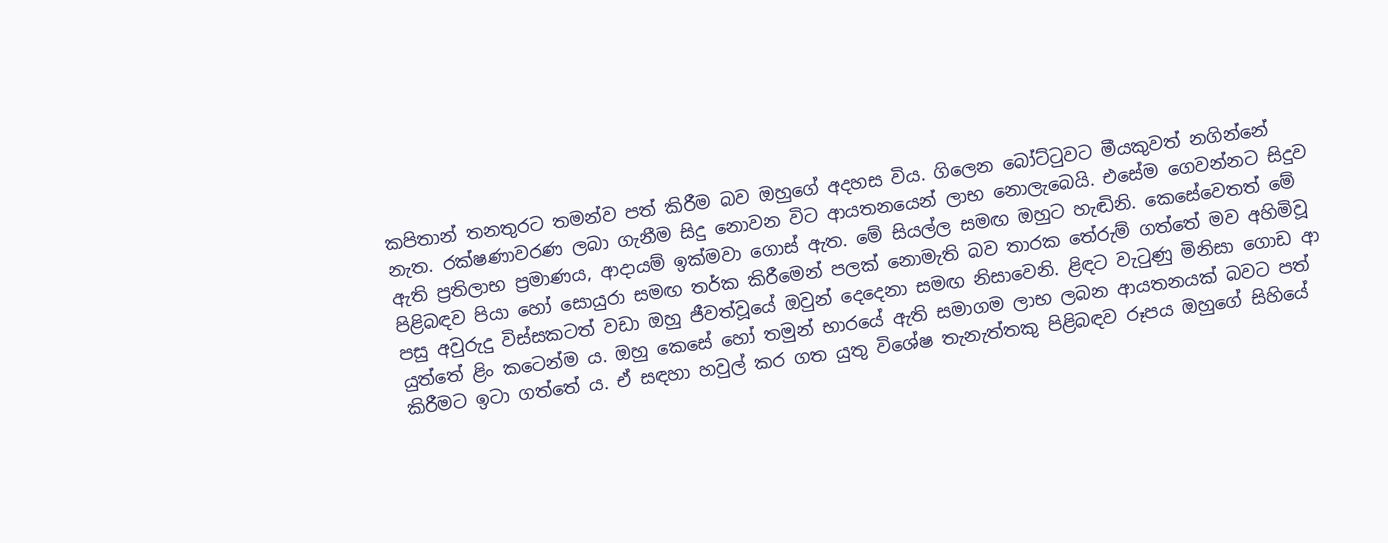කපිතාන් තනතුරට තමන්ව පත් කිරීම බව ඔහුගේ අදහස විය. ගිලෙන බෝට්ටුවට මීයකුවත් නගින්නේ නැත. රක්ෂණාවරණ ලබා ගැනීම සිදු නොවන විට ආයතනයෙන් ලාභ නොලැබෙයි. එසේම ගෙවන්නට සිදුව ඇති ප්‍රතිලාභ ප්‍රමාණය, ආදායම් ඉක්මවා ගොස් ඇත. මේ සියල්ල සමඟ ඔහුට හැඬිනි. කෙසේවෙතත් මේ පිළිබඳව පියා හෝ සොයුරා සමඟ තර්ක කිරීමෙන් පලක් නොමැති බව තාරක තේරුම් ගත්තේ මව අහිමිවූ පසු අවුරුදු විස්සකටත් වඩා ඔහු ජීවත්වූයේ ඔවුන් දෙදෙනා සමඟ නිසාවෙනි. ළිඳට වැටුණු මිනිසා ගොඩ ආ යුත්තේ ළිං කටෙන්ම ය. ඔහු කෙසේ හෝ තමුන් භාරයේ ඇති සමාගම ලාභ ලබන ආයතනයක් බවට පත් කිරීමට ඉටා ගත්තේ ය. ඒ සඳහා හවුල් කර ගත යුතු විශේෂ තැනැත්තකු පිළිබඳව රූපය ඔහුගේ සිහියේ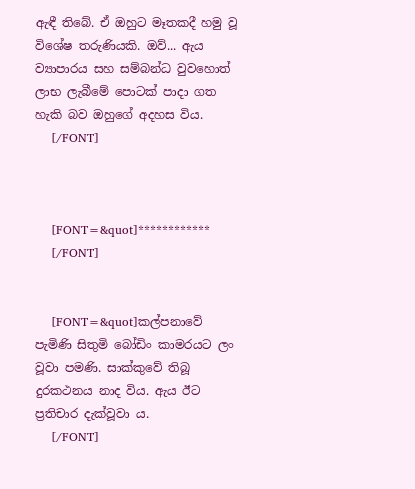ඇඳී තිබේ. ඒ ඔහුට මෑතකදී හමු වූ විශේෂ තරුණියකි. ඔව්... ඇය ව්‍යාපාරය සහ සම්බන්ධ වුවහොත් ලාභ ලැබීමේ පොටක් පාදා ගත හැකි බව ඔහුගේ අදහස විය.
    [/FONT]



    [FONT=&quot]************
    [/FONT]


    [FONT=&quot]කල්පනාවේ පැමිණි සිතුමි බෝඩිං කාමරයට ලං වූවා පමණි. සාක්කුවේ තිබූ දුරකථනය නාද විය. ඇය ඊට ප්‍රතිචාර දැක්වූවා ය.
    [/FONT]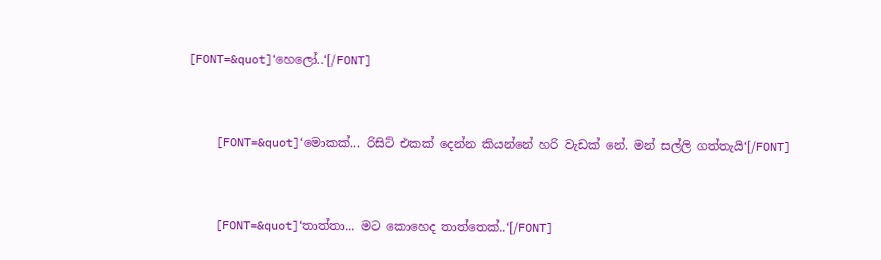[FONT=&quot]‘හෙලෝ..‘[/FONT]


    [FONT=&quot]‘මොකක්... රිසිට් එකක් දෙන්න කියන්නේ හරි වැඩක් නේ. මන් සල්ලි ගත්තැයි‘[/FONT]


    [FONT=&quot]‘තාත්තා... මට කොහෙද තාත්තෙක්..‘[/FONT]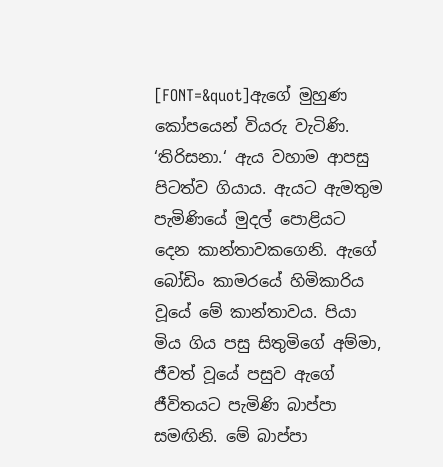[FONT=&quot]ඇගේ මුහුණ කෝපයෙන් වියරු වැටිණි. ‘තිරිසනා.‘ ඇය වහාම ආපසු පිටත්ව ගියාය. ඇයට ඇමතුම පැමිණියේ මුදල් පොළියට දෙන කාන්තාවකගෙනි. ඇගේ බෝඩිං කාමරයේ හිමිකාරිය වූයේ මේ කාන්තාවය. පියා මිය ගිය පසු සිතුමිගේ අම්මා, ජීවත් වූයේ පසුව ඇගේ ජීවිතයට පැමිණි බාප්පා සමඟිනි. මේ බාප්පා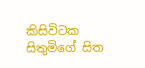කිසිවිටක සිතුමිගේ සිත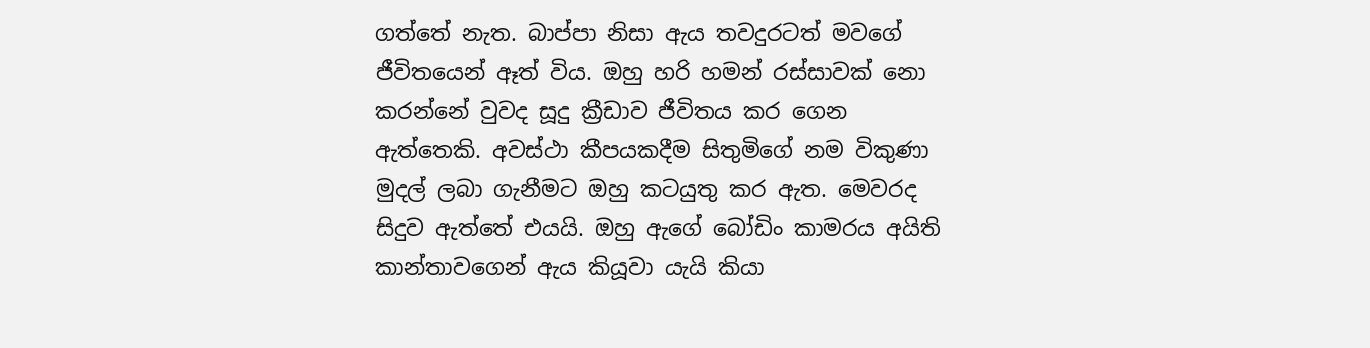ගත්තේ නැත. බාප්පා නිසා ඇය තවදුරටත් මවගේ ජීවිතයෙන් ඈත් විය. ඔහු හරි හමන් රස්සාවක් නො කරන්නේ වුවද සූදු ක්‍රීඩාව ජීවිතය කර ගෙන ඇත්තෙකි. අවස්ථා කීපයකදීම සිතුමිගේ නම විකුණා මුදල් ලබා ගැනීමට ඔහු කටයුතු කර ඇත. මෙවරද සිදුව ඇත්තේ එයයි. ඔහු ඇගේ බෝඩිං කාමරය අයිති කාන්තාවගෙන් ඇය කියූවා යැයි කියා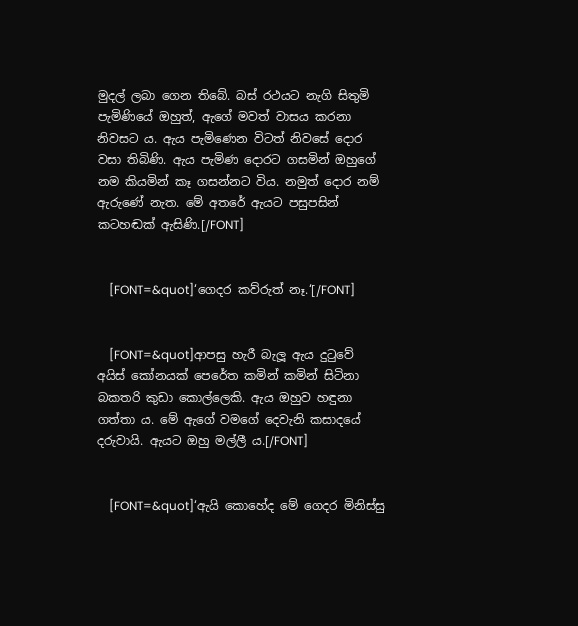මුදල් ලබා ගෙන තිබේ. බස් රථයට නැගි සිතුමි පැමිණියේ ඔහුත්, ඇගේ මවත් වාසය කරනා නිවසට ය. ඇය පැමිණෙන විටත් නිවසේ දොර වසා තිබිණි. ඇය පැමිණ දොරට ගසමින් ඔහුගේ නම කියමින් කෑ ගසන්නට විය. නමුත් දොර නම් ඇරුණේ නැත. මේ අතරේ ඇයට පසුපසින් කටහඬක් ඇසිණි.[/FONT]


    [FONT=&quot]‘ගෙදර කව්රුත් නෑ.‘[/FONT]


    [FONT=&quot]ආපසු හැරී බැලූ ඇය දුටුවේ අයිස් කෝනයක් පෙරේත කමින් කමින් සිටිනා බකතරි කුඩා කොල්ලෙකි. ඇය ඔහුව හඳුනා ගත්තා ය. මේ ඇගේ වමගේ දෙවැනි කසාදයේ දරුවායි. ඇයට ඔහු මල්ලී ය.[/FONT]


    [FONT=&quot]‘ඇයි කොහේද මේ ගෙදර මිනිස්සු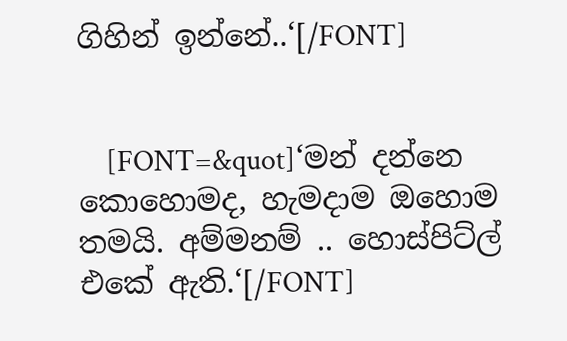ගිහින් ඉන්නේ..‘[/FONT]


    [FONT=&quot]‘මන් දන්නෙ කොහොමද, හැමදාම ඔහොම තමයි. අම්මනම් .. හොස්පිට්ල් එකේ ඇති.‘[/FONT]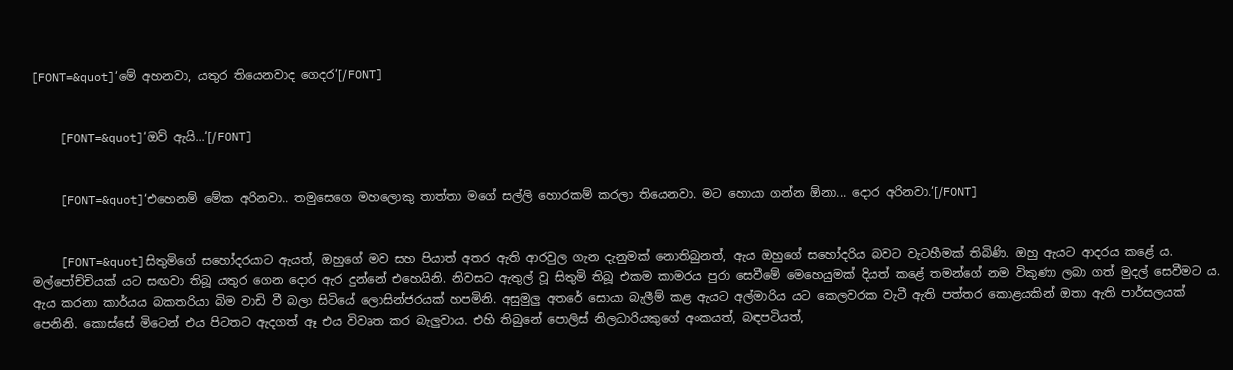[FONT=&quot]‘මේ අහනවා, යතුර තියෙනවාද ගෙදර‘[/FONT]


    [FONT=&quot]‘ඔව් ඇයි...‘[/FONT]


    [FONT=&quot]‘එහෙනම් මේක අරිනවා.. තමුසෙගෙ මහලොකු තාත්තා මගේ සල්ලි හොරකම් කරලා තියෙනවා. මට හොයා ගන්න ඕනා... දොර අරිනවා.‘[/FONT]


    [FONT=&quot]සිතුමිගේ සහෝදරයාට ඇයත්, ඔහුගේ මව සහ පියාත් අතර ඇති ආරවුල ගැන දැනුමක් නොතිබුනත්, ඇය ඔහුගේ සහෝදරිය බවට වැටහීමක් තිබිණි. ඔහු ඇයට ආදරය කළේ ය. මල්පෝච්චියක් යට සඟවා තිබූ යතුර ගෙන දොර ඇර දුන්නේ එහෙයිනි. නිවසට ඇතුල් වූ සිතුමි තිබූ එකම කාමරය පුරා සෙවීමේ මෙහෙයුමක් දියත් කළේ තමන්ගේ නම විකුණා ලබා ගත් මුදල් සෙවීමට ය. ඇය කරනා කාර්යය බකතරියා බිම වාඩි වී බලා සිටියේ ලොසින්ජරයක් හපමිනි. අසුමුලු අතරේ සොයා බැලීම් කළ ඇයට අල්මාරිය යට කෙලවරක වැටී ඇති පත්තර කොළයකින් ඔතා ඇති පාර්සලයක් පෙනිනි. කොස්සේ මිටෙන් එය පිටතට ඇදගත් ඈ එය විවෘත කර බැලුවාය. එහි තිබුනේ පොලිස් නිලධාරියකුගේ අංකයත්, බඳපටියත්,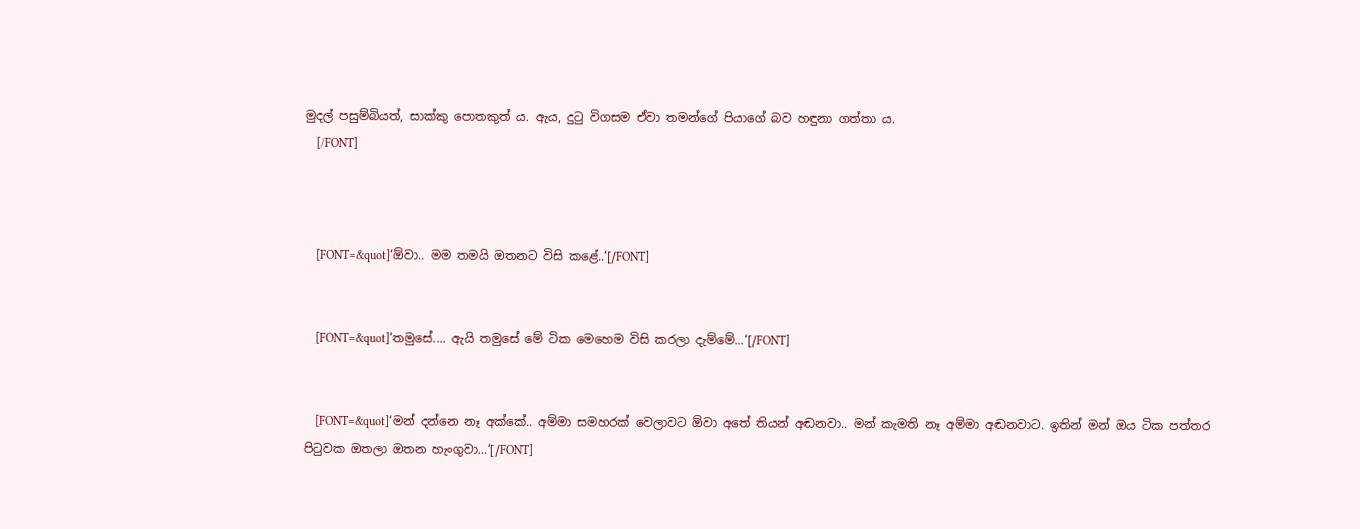මුදල් පසුම්බියත්, සාක්කු පොතකුත් ය. ඇය, දුටු විගසම ඒවා තමන්ගේ පියාගේ බව හඳුනා ගත්තා ය.
    [/FONT]



    [FONT=&quot]‘ඕවා.. මම තමයි ඔතනට විසි කළේ..‘[/FONT]


    [FONT=&quot]‘තමුසේ.... ඇයි තමුසේ මේ ටික මෙහෙම විසි කරලා දැම්මේ...‘[/FONT]


    [FONT=&quot]‘මන් දන්නෙ නෑ අක්කේ.. අම්මා සමහරක් වෙලාවට ඕවා අතේ තියන් අඬනවා.. මන් කැමති නෑ අම්මා අඬනවාට. ඉතින් මන් ඔය ටික පත්තර පිටුවක ඔතලා ඔතන හැංගුවා...‘[/FONT]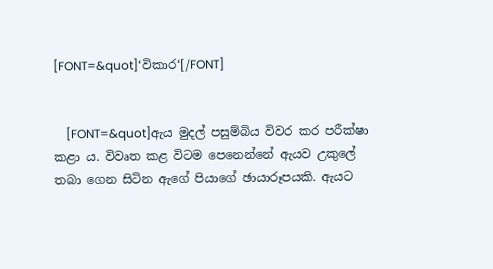[FONT=&quot]‘විකාර‘[/FONT]


    [FONT=&quot]ඇය මුදල් පසුම්බිය විවර කර පරීක්ෂා කළා ය. විවෘත කළ විටම පෙනෙන්නේ ඇයව උකුලේ තබා ගෙන සිටින ඇගේ පියාගේ ඡායාරූපයකි. ඇයට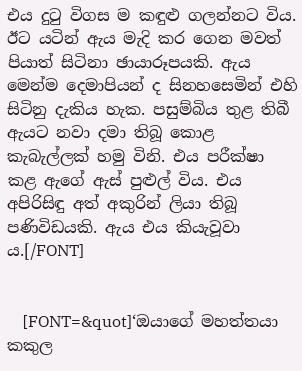එය දුටු විගස ම කඳුළු ගලන්නට විය. ඊට යටින් ඇය මැදි කර ගෙන මවත් පියාත් සිටිනා ඡායාරූපයකි. ඇය මෙන්ම දෙමාපියන් ද සිනහසෙමින් එහි සිටිනු දැකිය හැක. පසුම්බිය තුළ තිබී ඇයට නවා දමා තිබූ කොළ කැබැල්ලක් හමු විනි. එය පරීක්ෂා කළ ඇගේ ඇස් පුළුල් විය. එය අපිරිසිඳු අත් අකුරින් ලියා තිබූ පණිවිඩයකි. ඇය එය කියැවූවා ය.[/FONT]


    [FONT=&quot]‘ඔයාගේ මහත්තයා කකුල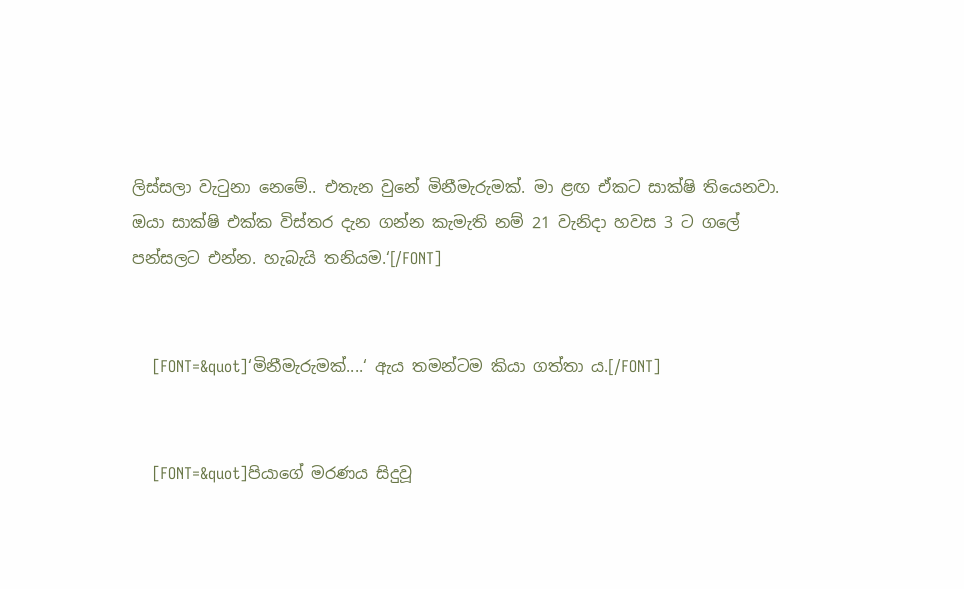ලිස්සලා වැටුනා නෙමේ.. එතැන වුනේ මිනීමැරුමක්. මා ළඟ ඒකට සාක්ෂි තියෙනවා. ඔයා සාක්ෂි එක්ක විස්තර දැන ගන්න කැමැති නම් 21 වැනිදා හවස 3 ට ගලේ පන්සලට එන්න. හැබැයි තනියම.‘[/FONT]


    [FONT=&quot]‘මිනීමැරුමක්....‘ ඇය තමන්ටම කියා ගත්තා ය.[/FONT]


    [FONT=&quot]පියාගේ මරණය සිදුවූ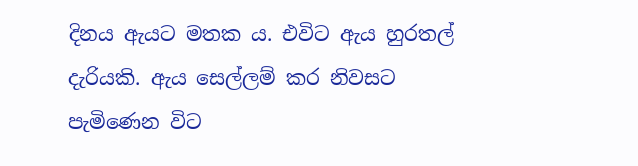දිනය ඇයට මතක ය. එවිට ඇය හුරතල් දැරියකි. ඇය සෙල්ලම් කර නිවසට පැමිණෙන විට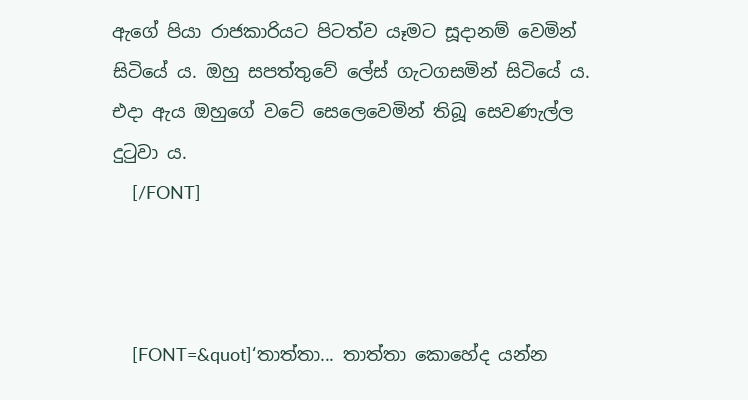ඇගේ පියා රාජකාරියට පිටත්ව යෑමට සූදානම් වෙමින් සිටියේ ය. ඔහු සපත්තුවේ ලේස් ගැටගසමින් සිටියේ ය. එදා ඇය ඔහුගේ වටේ සෙලෙවෙමින් තිබූ සෙවණැල්ල දුටුවා ය.
    [/FONT]



    [FONT=&quot]‘තාත්තා... තාත්තා කොහේද යන්න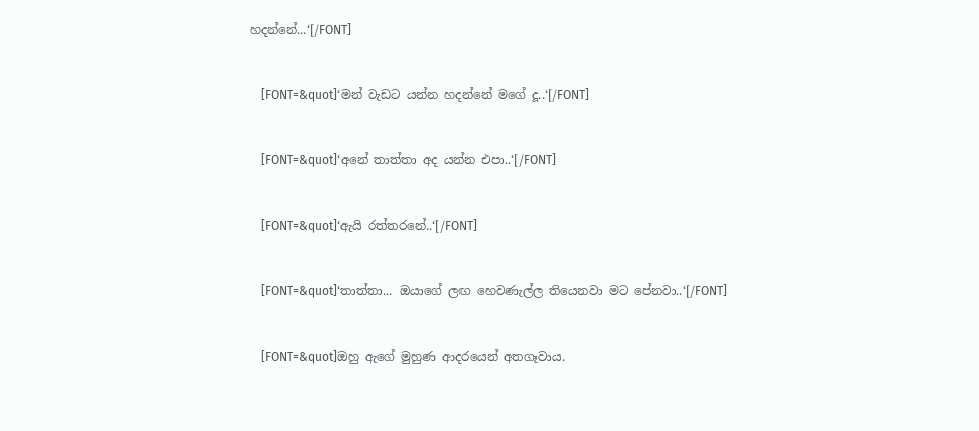හදන්නේ...‘[/FONT]


    [FONT=&quot]‘මන් වැඩට යන්න හදන්නේ මගේ දූ..‘[/FONT]


    [FONT=&quot]‘අනේ තාත්තා අද යන්න එපා..‘[/FONT]


    [FONT=&quot]‘ඇයි රත්තරනේ..‘[/FONT]


    [FONT=&quot]‘තාත්තා... ඔයාගේ ලඟ හෙවණැල්ල තියෙනවා මට පේනවා..‘[/FONT]


    [FONT=&quot]ඔහු ඇගේ මුහුණ ආදරයෙන් අතගෑවාය.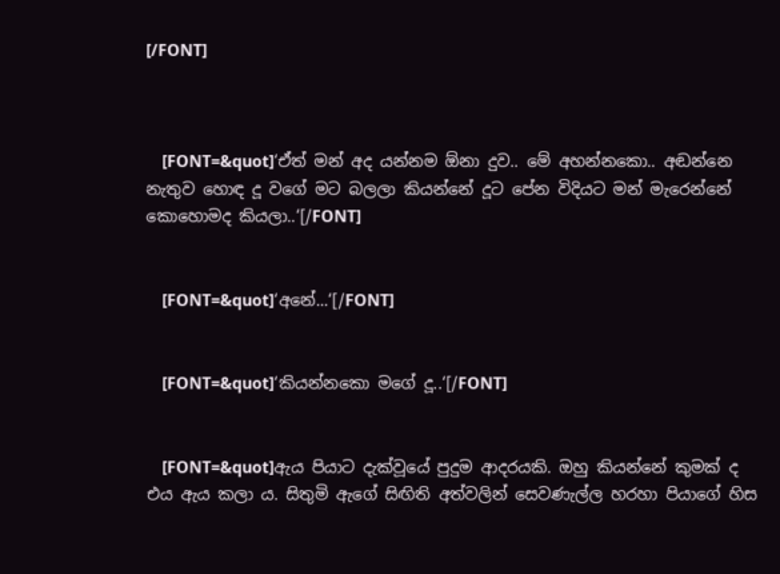[/FONT]



    [FONT=&quot]‘ඒත් මන් අද යන්නම ඕනා දුව.. මේ අහන්නකො.. අඬන්නෙ නැතුව හොඳ දූ වගේ මට බලලා කියන්නේ දූට පේන විදියට මන් මැරෙන්නේ කොහොමද කියලා..‘[/FONT]


    [FONT=&quot]‘අනේ...‘[/FONT]


    [FONT=&quot]‘කියන්නකො මගේ දූ..‘[/FONT]


    [FONT=&quot]ඇය පියාට දැක්වූයේ පුදුම ආදරයකි. ඔහු කියන්නේ කුමක් ද එය ඇය කලා ය. සිතුමි ඇගේ සිඟිති අත්වලින් සෙවණැල්ල හරහා පියාගේ හිස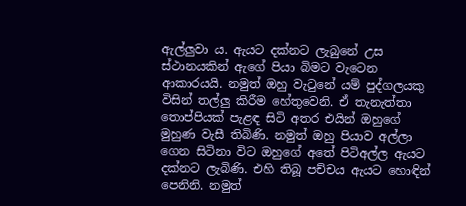ඇල්ලුවා ය. ඇයට දක්නට ලැබුනේ උස ස්ථානයකින් ඇගේ පියා බිමට වැටෙන ආකාරයයි. නමුත් ඔහු වැටුනේ යම් පුද්ගලයකු විසින් තල්ලු කිරීම හේතුවෙනි. ඒ තැනැත්තා තොප්පියක් පැළඳ සිටි අතර එයින් ඔහුගේ මුහුණ වැසී තිබිණි. නමුත් ඔහු පියාව අල්ලා ගෙන සිටිනා විට ඔහුගේ අතේ පිටිඅල්ල ඇයට දක්නට ලැබිණි. එහි තිබූ පච්චය ඇයට හොඳින් පෙනිනි. නමුත්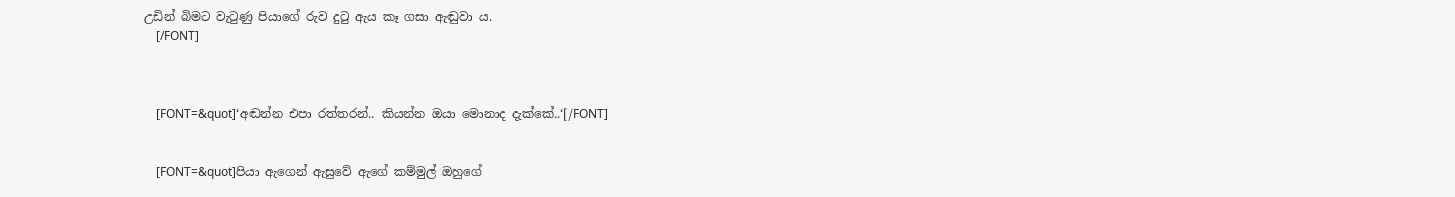උඩින් බිමට වැටුණු පියාගේ රුව දුටු ඇය කෑ ගසා ඇඬුවා ය.
    [/FONT]



    [FONT=&quot]‘අඬන්න එපා රත්තරන්.. කියන්න ඔයා මොනාද දැක්කේ..‘[/FONT]


    [FONT=&quot]පියා ඇගෙන් ඇසුවේ ඇගේ කම්මුල් ඔහුගේ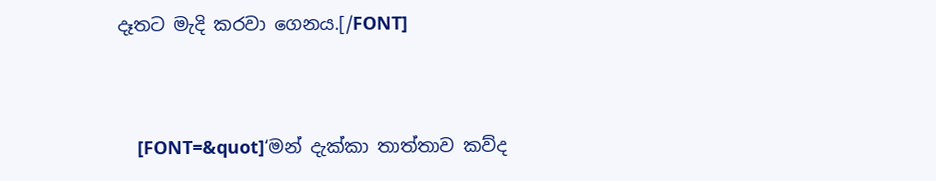දෑතට මැදි කරවා ගෙනය.[/FONT]


    [FONT=&quot]‘මන් දැක්කා තාත්තාව කව්ද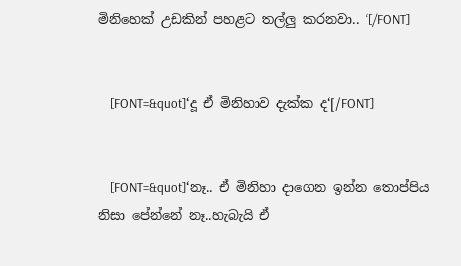මිනිහෙක් උඩකින් පහළට තල්ලු කරනවා.. ‘[/FONT]


    [FONT=&quot]‘දූ ඒ මිනිහාව දැක්ක ද‘[/FONT]


    [FONT=&quot]‘නෑ.. ඒ මිනිහා දාගෙන ඉන්න තොප්පිය නිසා පේන්නේ නෑ..හැබැයි ඒ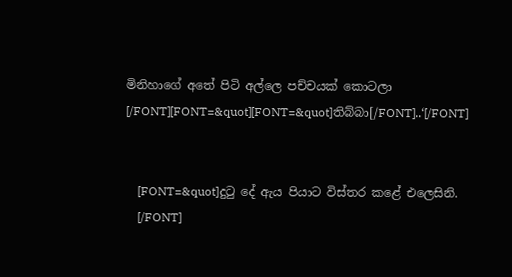මිනිහාගේ අතේ පිටි අල්ලෙ පච්චයක් කොටලා [/FONT][FONT=&quot][FONT=&quot]තිබ්බා[/FONT]..‘[/FONT]


    [FONT=&quot]දුටු දේ ඇය පියාට විස්තර කළේ එලෙසිනි.
    [/FONT]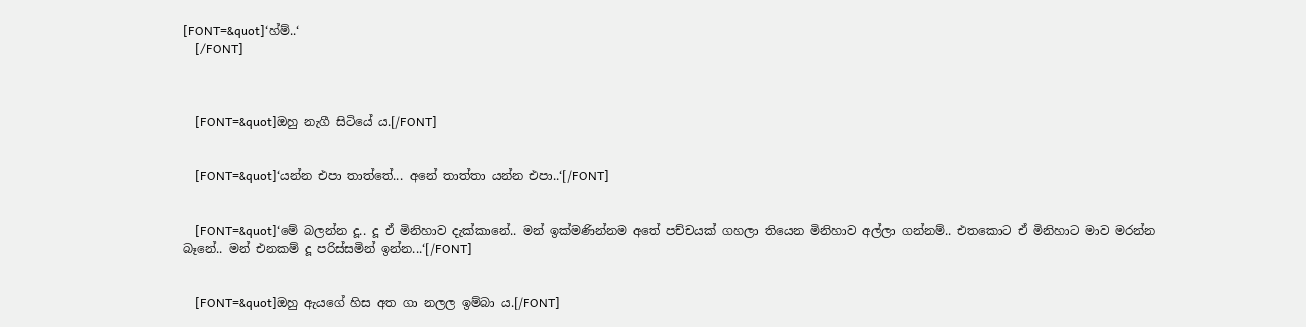[FONT=&quot]‘හ්ම්..‘
    [/FONT]



    [FONT=&quot]ඔහු නැගී සිටියේ ය.[/FONT]


    [FONT=&quot]‘යන්න එපා තාත්තේ... අනේ තාත්තා යන්න එපා..‘[/FONT]


    [FONT=&quot]‘මේ බලන්න දූ.. දූ ඒ මිනිහාව දැක්කානේ.. මන් ඉක්මණින්නම අතේ පච්චයක් ගහලා තියෙන මිනිහාව අල්ලා ගන්නම්.. එතකොට ඒ මිනිහාට මාව මරන්න බෑනේ.. මන් එනකම් දූ පරිස්සමින් ඉන්න...‘[/FONT]


    [FONT=&quot]ඔහු ඇයගේ හිස අත ගා නලල ඉම්බා ය.[/FONT]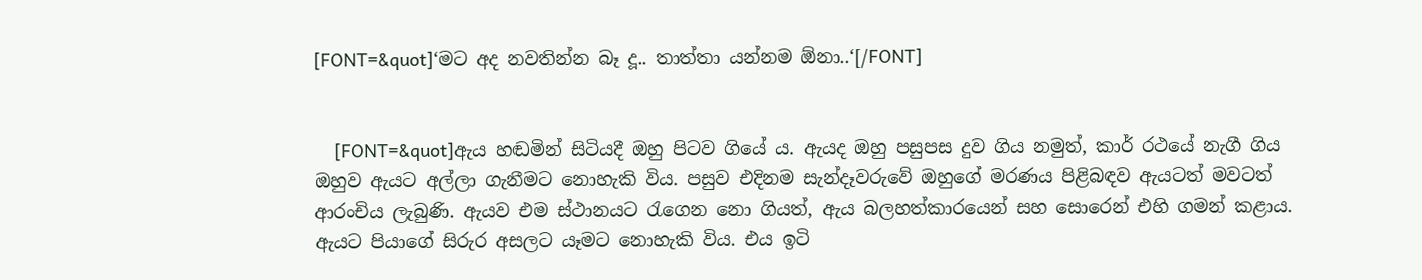[FONT=&quot]‘මට අද නවතින්න බෑ දූ.. තාත්තා යන්නම ඕනා..‘[/FONT]


    [FONT=&quot]ඇය හඬමින් සිටියදී ඔහු පිටව ගියේ ය. ඇයද ඔහු පසුපස දුව ගිය නමුත්, කාර් රථයේ නැගී ගිය ඔහුව ඇයට අල්ලා ගැනීමට නොහැකි විය. පසුව එදිනම සැන්දෑවරුවේ ඔහුගේ මරණය පිළිබඳව ඇයටත් මවටත් ආරංචිය ලැබුණි. ඇයව එම ස්ථානයට රැගෙන නො ගියත්, ඇය බලහත්කාරයෙන් සහ සොරෙන් එහි ගමන් කළාය. ඇයට පියාගේ සිරුර අසලට යෑමට නොහැකි විය. එය ඉටි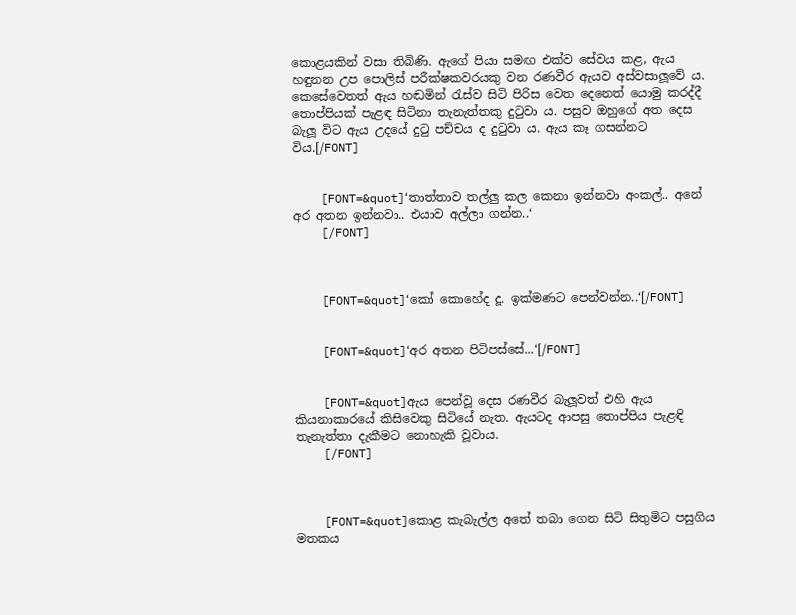කොළයකින් වසා තිබිණි. ඇගේ පියා සමඟ එක්ව සේවය කළ, ඇය හඳුනන උප පොලිස් පරීක්ෂකවරයකු වන රණවීර ඇයව අස්වසාලූවේ ය. කෙසේවෙතත් ඇය හඬමින් රැස්ව සිටි පිරිස වෙත දෙනෙත් යොමු කරද්දී තොප්පියක් පැළඳ සිටිනා තැනැත්තකු දුටුවා ය. පසුව ඔහුගේ අත දෙස බැලූ විට ඇය උදයේ දුටු පච්චය ද දුටුවා ය. ඇය කෑ ගසන්නට විය.[/FONT]


    [FONT=&quot]‘තාත්තාව තල්ලු කල කෙනා ඉන්නවා අංකල්.. අනේ අර අතන ඉන්නවා.. එයාව අල්ලා ගන්න..‘
    [/FONT]



    [FONT=&quot]‘කෝ කොහේද දූ. ඉක්මණට පෙන්වන්න..‘[/FONT]


    [FONT=&quot]‘අර අතන පිටිපස්සේ...‘[/FONT]


    [FONT=&quot]ඇය පෙන්වූ දෙස රණවීර බැලූවත් එහි ඇය කියනාකාරයේ කිසිවෙකු සිටියේ නැත. ඇයටද ආපසු තොප්පිය පැළඳි තැනැත්තා දැකීමට නොහැකි වූවාය.
    [/FONT]



    [FONT=&quot]කොළ කැබැල්ල අතේ තබා ගෙන සිටි සිතුමිට පසුගිය මතකය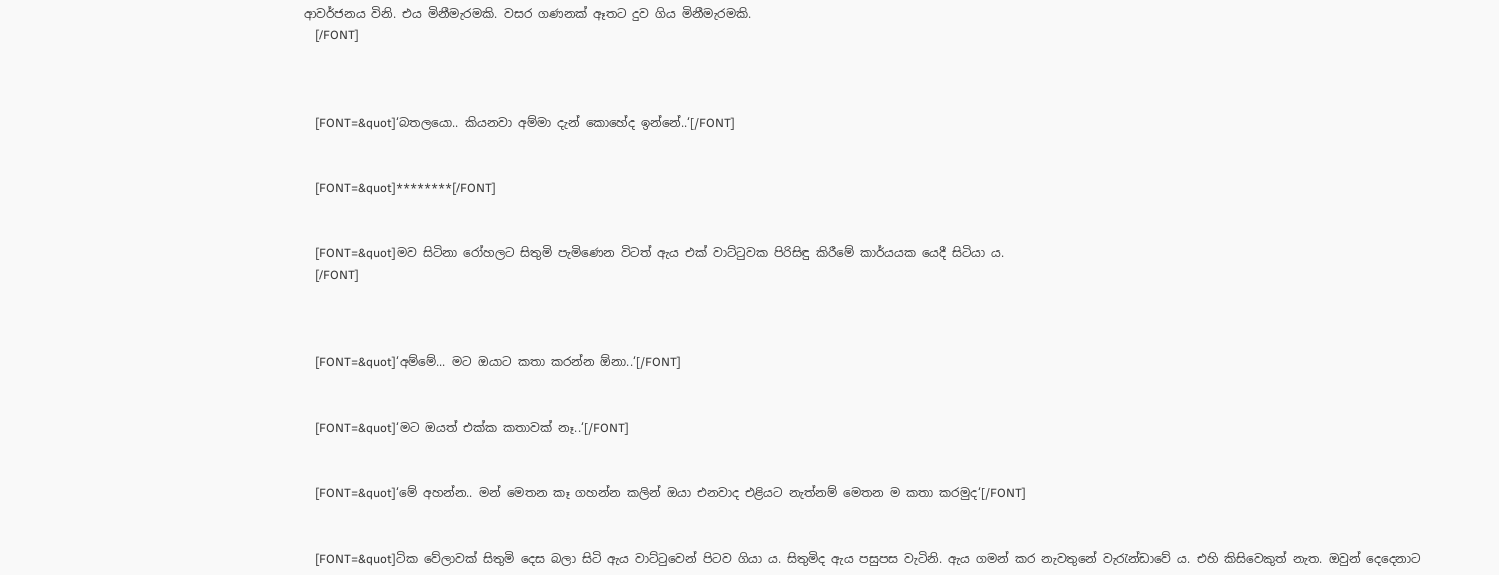ආවර්ජනය විනි. එය මිනීමැරමකි. වසර ගණනක් ඈතට දුව ගිය මිනීමැරමකි.
    [/FONT]



    [FONT=&quot]‘බතලයො.. කියනවා අම්මා දැන් කොහේද ඉන්නේ..‘[/FONT]


    [FONT=&quot]********[/FONT]


    [FONT=&quot]මව සිටිනා රෝහලට සිතුමි පැමිණෙන විටත් ඇය එක් වාට්ටුවක පිරිසිඳු කිරීමේ කාර්යයක යෙදී සිටියා ය.
    [/FONT]



    [FONT=&quot]‘අම්මේ... මට ඔයාට කතා කරන්න ඕනා..‘[/FONT]


    [FONT=&quot]‘මට ඔයත් එක්ක කතාවක් නෑ..‘[/FONT]


    [FONT=&quot]‘මේ අහන්න.. මන් මෙතන කෑ ගහන්න කලින් ඔයා එනවාද එළියට නැත්නම් මෙතන ම කතා කරමුද‘[/FONT]


    [FONT=&quot]ටික වේලාවක් සිතුමි දෙස බලා සිටි ඇය වාට්ටුවෙන් පිටව ගියා ය. සිතුමිද ඇය පසුපස වැටිනි. ඇය ගමන් කර නැවතුනේ වැරැන්ඩාවේ ය. එහි කිසිවෙකුත් නැත. ඔවුන් දෙදෙනාට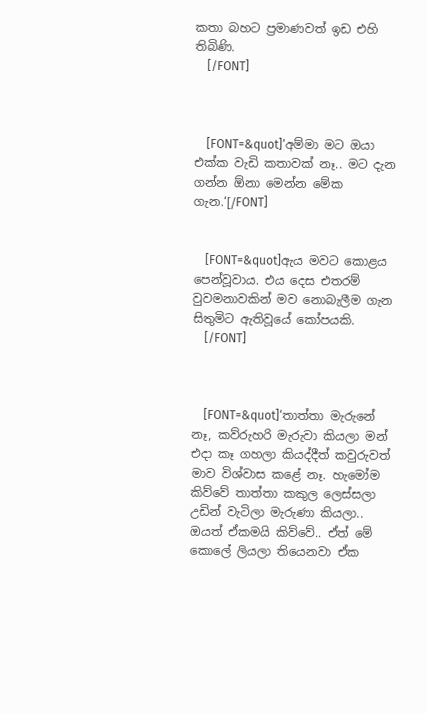කතා බහට ප්‍රමාණවත් ඉඩ එහි තිබිණි.
    [/FONT]



    [FONT=&quot]‘අම්මා මට ඔයා එක්ක වැඩි කතාවක් නෑ.. මට දැන ගන්න ඕනා මෙන්න මේක ගැන.‘[/FONT]


    [FONT=&quot]ඇය මවට කොළය පෙන්වූවාය. එය දෙස එතරම් වුවමනාවකින් මව නොබැලීම ගැන සිතුමිට ඇතිවූයේ කෝපයකි.
    [/FONT]



    [FONT=&quot]‘තාත්තා මැරුනේ නෑ, කව්රුහරි මැරුවා කියලා මන් එදා කෑ ගහලා කියද්දීත් කවුරුවත් මාව විශ්වාස කළේ නෑ. හැමෝම කිව්වේ තාත්තා කකුල ලෙස්සලා උඩින් වැටිලා මැරුණා කියලා.. ඔයත් ඒකමයි කිව්වේ.. ඒත් මේ කොලේ ලියලා තියෙනවා ඒක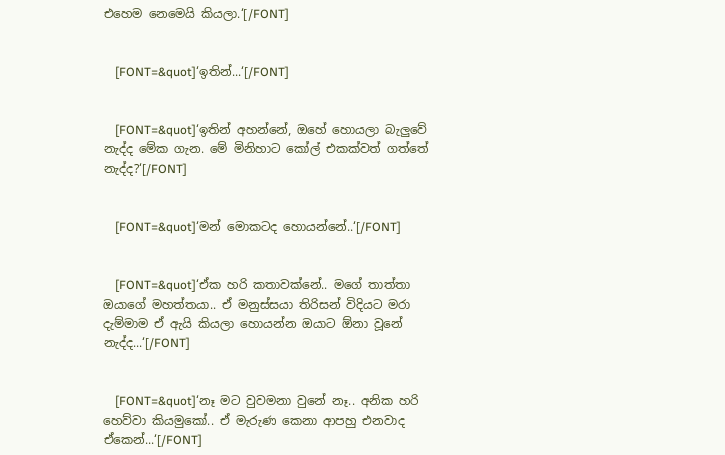එහෙම නෙමෙයි කියලා.‘[/FONT]


    [FONT=&quot]‘ඉතින්...‘[/FONT]


    [FONT=&quot]‘ඉතින් අහන්නේ, ඔහේ හොයලා බැලුවේ නැද්ද මේක ගැන. මේ මිනිහාට කෝල් එකක්වත් ගත්තේ නැද්ද?‘[/FONT]


    [FONT=&quot]‘මන් මොකටද හොයන්නේ..‘[/FONT]


    [FONT=&quot]‘ඒක හරි කතාවක්නේ.. මගේ තාත්තා ඔයාගේ මහත්තයා.. ඒ මනුස්සයා තිරිසන් විදියට මරා දැම්මාම ඒ ඇයි කියලා හොයන්න ඔයාට ඕනා වූනේ නැද්ද...‘[/FONT]


    [FONT=&quot]‘නෑ මට වුවමනා වුනේ නෑ.. අනික හරි හෙව්වා කියමුකෝ.. ඒ මැරුණ කෙනා ආපහු එනවාද ඒකෙන්...‘[/FONT]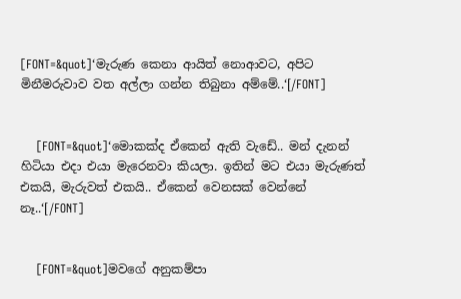[FONT=&quot]‘මැරුණ කෙනා ආයිත් නොආවට, අපිට මිනීමරුවාව වත අල්ලා ගන්න තිබුනා අම්මේ..‘[/FONT]


    [FONT=&quot]‘මොකක්ද ඒකෙන් ඇති වැඩේ.. මන් දැනන් හිටියා එදා එයා මැරෙනවා කියලා. ඉතින් මට එයා මැරුණත් එකයි, මැරුවත් එකයි.. ඒකෙන් වෙනසක් වෙන්නේ නෑ..‘[/FONT]


    [FONT=&quot]මවගේ අනුකම්පා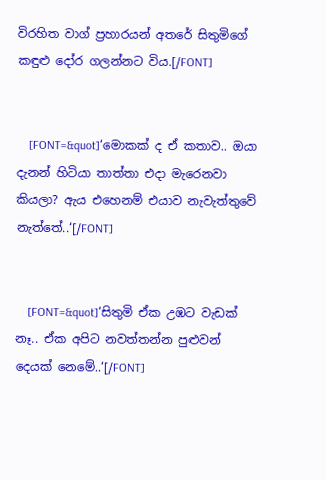විරහිත වාග් ප්‍රහාරයන් අතරේ සිතුමිගේ කඳුළු දෝර ගලන්නට විය.[/FONT]


    [FONT=&quot]‘මොකක් ද ඒ කතාව.. ඔයා දැනන් හිටියා තාත්තා එදා මැරෙනවා කියලා? ඇය එහෙනම් එයාව නැවැත්තුවේ නැත්තේ..‘[/FONT]


    [FONT=&quot]‘සිතුමි ඒක උඹට වැඩක් නෑ.. ඒක අපිට නවත්තන්න පුළුවන් දෙයක් නෙමේ..‘[/FONT]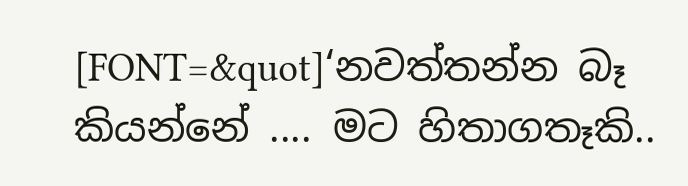[FONT=&quot]‘නවත්තන්න බෑ කියන්නේ .... මට හිතාගතෑකි..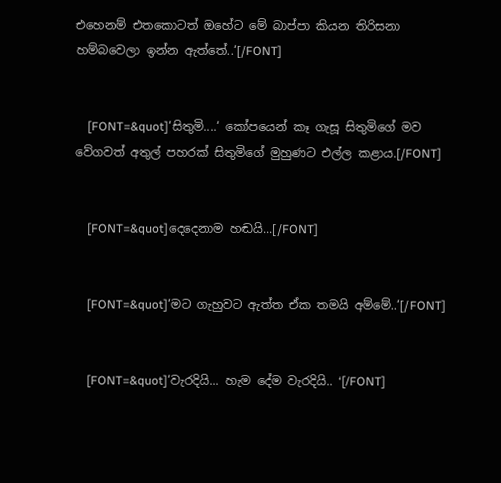එහෙනම් එතකොටත් ඔහේට මේ බාප්පා කියන තිරිසනා හම්බවෙලා ඉන්න ඇත්තේ..‘[/FONT]


    [FONT=&quot]‘සිතුමි....‘ කෝපයෙන් කෑ ගැසූ සිතුමිගේ මව වේගවත් අතුල් පහරක් සිතුමිගේ මුහුණට එල්ල කළාය.[/FONT]


    [FONT=&quot]දෙදෙනාම හඬයි...[/FONT]


    [FONT=&quot]‘මට ගැහුවට ඇත්ත ඒක තමයි අම්මේ..‘[/FONT]


    [FONT=&quot]‘වැරදියි... හැම දේම වැරදියි.. ‘[/FONT]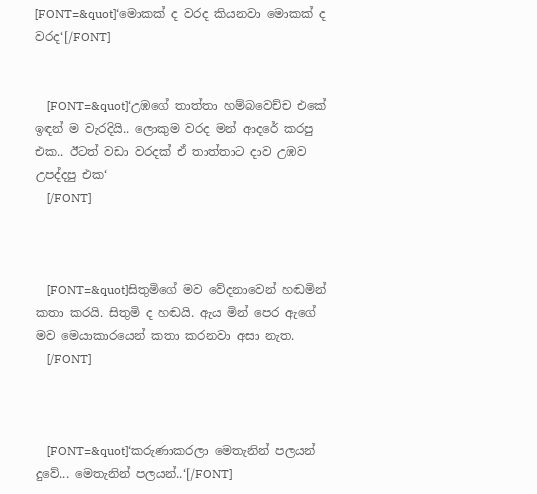[FONT=&quot]‘මොකක් ද වරද කියනවා මොකක් ද වරද‘[/FONT]


    [FONT=&quot]‘උඹගේ තාත්තා හම්බවෙච්ච එකේ ඉඳන් ම වැරදියි.. ලොකුම වරද මන් ආදරේ කරපු එක.. ඊටත් වඩා වරදක් ඒ තාත්තාට දාව උඹව උපද්දපු එක‘
    [/FONT]



    [FONT=&quot]සිතුමිගේ මව වේදනාවෙන් හඬමින් කතා කරයි. සිතුමි ද හඬයි. ඇය මින් පෙර ඇගේ මව මෙයාකාරයෙන් කතා කරනවා අසා නැත.
    [/FONT]



    [FONT=&quot]‘කරුණාකරලා මෙතැනින් පලයන් දුවේ... මෙතැනින් පලයන්..‘[/FONT]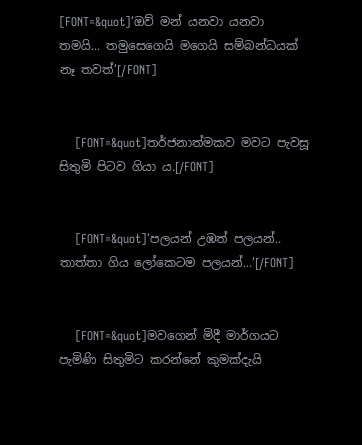[FONT=&quot]‘ඔව් මන් යනවා යනවා තමයි... තමුසෙගෙයි මගෙයි සම්බන්ධයක් නෑ තවත්‘[/FONT]


    [FONT=&quot]තර්ජනාත්මකව මවට පැවසූ සිතුමි පිටව ගියා ය.[/FONT]


    [FONT=&quot]‘පලයන් උඹත් පලයන්.. තාත්තා ගිය ලෝකෙටම පලයන්...‘[/FONT]


    [FONT=&quot]මවගෙන් මිදී මාර්ගයට පැමිණි සිතුමිට කරන්නේ කුමක්දැයි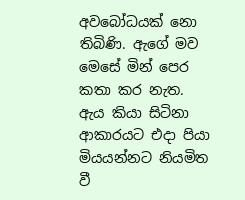අවබෝධයක් නො තිබිණි. ඇගේ මව මෙසේ මින් පෙර කතා කර නැත. ඇය කියා සිටිනා ආකාරයට එදා පියා මියයන්නට නියමිත වී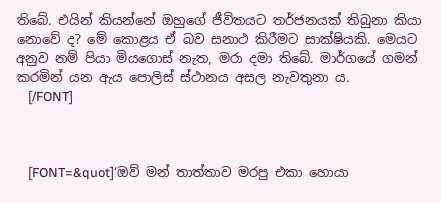තිබේ. එයින් කියන්නේ ඔහුගේ ජීවිතයට තර්ජනයක් තිබුනා කියා නොවේ ද? මේ කොළය ඒ බව සනාථ කිරීමට සාක්ෂියකි. මෙයට අනුව නම් පියා මියගොස් නැත, මරා දමා තිබේ. මාර්ගයේ ගමන් කරමින් යන ඇය පොලිස් ස්ථානය අසල නැවතුනා ය.
    [/FONT]



    [FONT=&quot]‘ඔව් මන් තාත්තාව මරපු එකා හොයා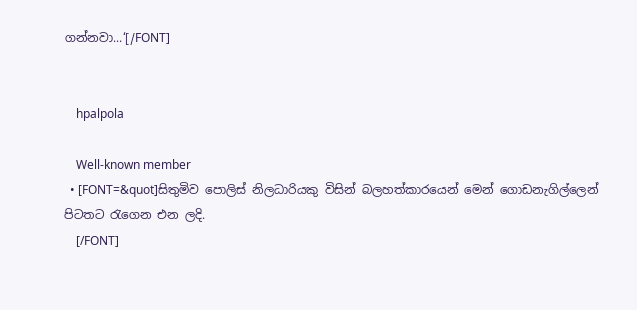ගන්නවා...‘[/FONT]


    hpalpola

    Well-known member
  • [FONT=&quot]සිතුමිව පොලිස් නිලධාරියකු විසින් බලහත්කාරයෙන් මෙන් ගොඩනැගිල්ලෙන් පිටතට රැගෙන එන ලදි.
    [/FONT]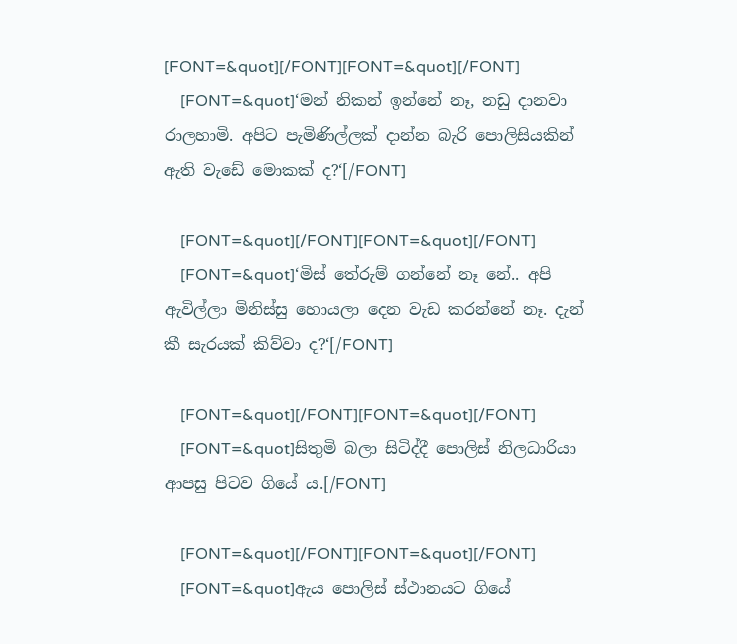[FONT=&quot][/FONT][FONT=&quot][/FONT]
    [FONT=&quot]‘මන් නිකන් ඉන්නේ නෑ, නඩු දානවා රාලහාමි. අපිට පැමිණිල්ලක් දාන්න බැරි පොලිසියකින් ඇති වැඩේ මොකක් ද?‘[/FONT]

    [FONT=&quot][/FONT][FONT=&quot][/FONT]
    [FONT=&quot]‘මිස් තේරුම් ගන්නේ නෑ නේ.. අපි ඇවිල්ලා මිනිස්සු හොයලා දෙන වැඩ කරන්නේ නෑ. දැන් කී සැරයක් කිව්වා ද?‘[/FONT]

    [FONT=&quot][/FONT][FONT=&quot][/FONT]
    [FONT=&quot]සිතුමි බලා සිටිද්දී පොලිස් නිලධාරියා ආපසු පිටව ගියේ ය.[/FONT]

    [FONT=&quot][/FONT][FONT=&quot][/FONT]
    [FONT=&quot]ඇය පොලිස් ස්ථානයට ගියේ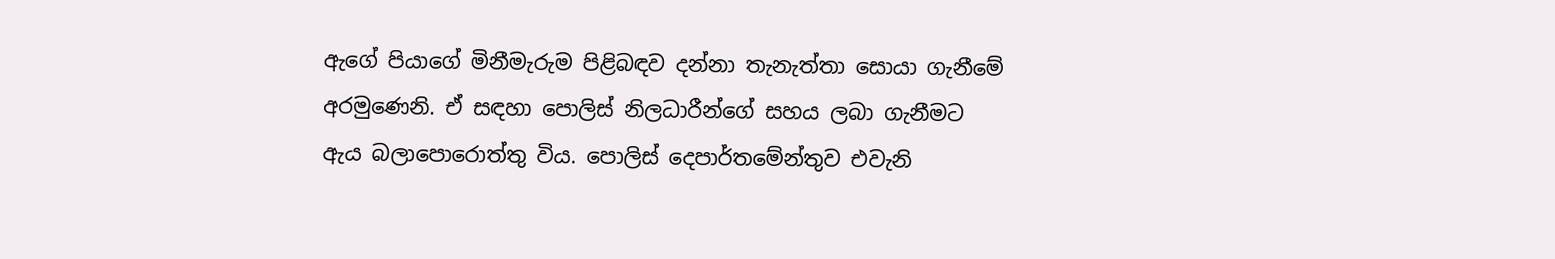ඇගේ පියාගේ මිනීමැරුම පිළිබඳව දන්නා තැනැත්තා සොයා ගැනීමේ අරමුණෙනි. ඒ සඳහා පොලිස් නිලධාරීන්ගේ සහය ලබා ගැනීමට ඇය බලාපොරොත්තු විය. පොලිස් දෙපාර්තමේන්තුව එවැනි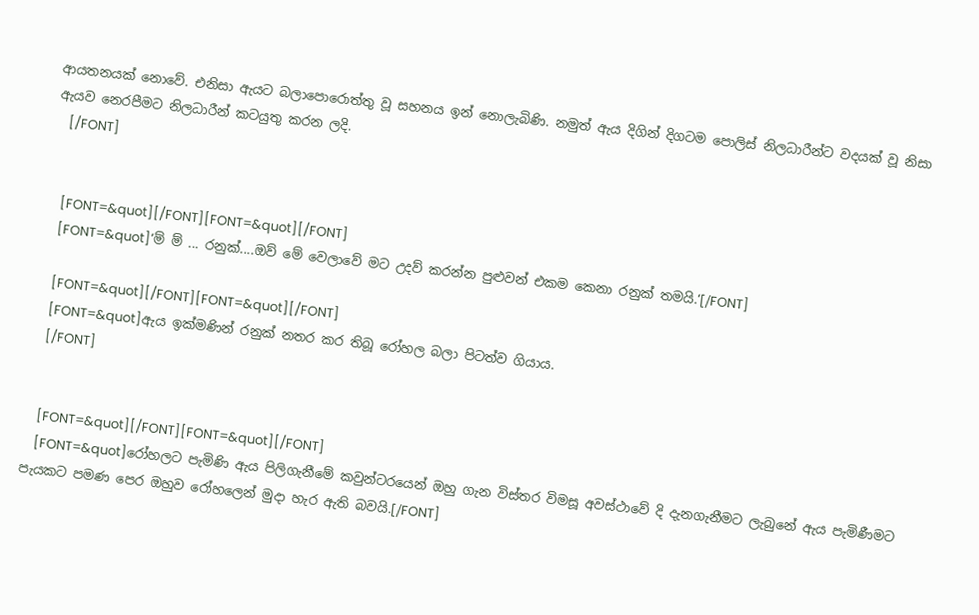ආයතනයක් නොවේ. එනිසා ඇයට බලාපොරොත්තු වූ සහනය ඉන් නොලැබිණි. නමුත් ඇය දිගින් දිගටම පොලිස් නිලධාරීන්ට වදයක් වූ නිසා ඇයව නෙරපීමට නිලධාරීන් කටයුතු කරන ලදි.
    [/FONT]


    [FONT=&quot][/FONT][FONT=&quot][/FONT]
    [FONT=&quot]‘ම් ම් ... රනුක්....ඔව් මේ වෙලාවේ මට උදව් කරන්න පුළුවන් එකම කෙනා රනුක් තමයි.‘[/FONT]

    [FONT=&quot][/FONT][FONT=&quot][/FONT]
    [FONT=&quot]ඇය ඉක්මණින් රනුක් නතර කර තිබූ රෝහල බලා පිටත්ව ගියාය.
    [/FONT]


    [FONT=&quot][/FONT][FONT=&quot][/FONT]
    [FONT=&quot]රෝහලට පැමිණි ඇය පිලිගැනීමේ කවුන්ටරයෙන් ඔහු ගැන විස්තර විමසූ අවස්ථාවේ දි දැනගැනීමට ලැබුනේ ඇය පැමිණීමට පැයකට පමණ පෙර ඔහුව රෝහලෙන් මුදා හැර ඇති බවයි.[/FONT]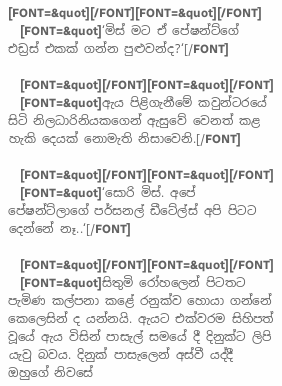[FONT=&quot][/FONT][FONT=&quot][/FONT]
    [FONT=&quot]‘මිස් මට ඒ පේෂන්ට්ගේ එඩ්‍රස් එකක් ගන්න පුළුවන්ද?‘[/FONT]

    [FONT=&quot][/FONT][FONT=&quot][/FONT]
    [FONT=&quot]ඇය පිළිගැනීමේ කවුන්ටරයේ සිටි නිලධාරිනියකගෙන් ඇසුවේ වෙනත් කළ හැකි දෙයක් නොමැති නිසාවෙනි.[/FONT]

    [FONT=&quot][/FONT][FONT=&quot][/FONT]
    [FONT=&quot]‘සොරි මිස්. අපේ පේෂන්ට්ලාගේ පර්සනල් ඩීටේල්ස් අපි පිටට දෙන්නේ නෑ..‘[/FONT]

    [FONT=&quot][/FONT][FONT=&quot][/FONT]
    [FONT=&quot]සිතුමි රෝහලෙන් පිටතට පැමිණ කල්පනා කළේ රනුක්ව හොයා ගන්නේ කෙලෙසින් ද යන්නයි. ඇයට එක්වරම සිහිපත් වූයේ ඇය විසින් පාසැල් සමයේ දී දිනුක්ට ලිපි යැවු බවය. දිනුක් පාසැලෙන් අස්වී යද්දී ඔහුගේ නිවසේ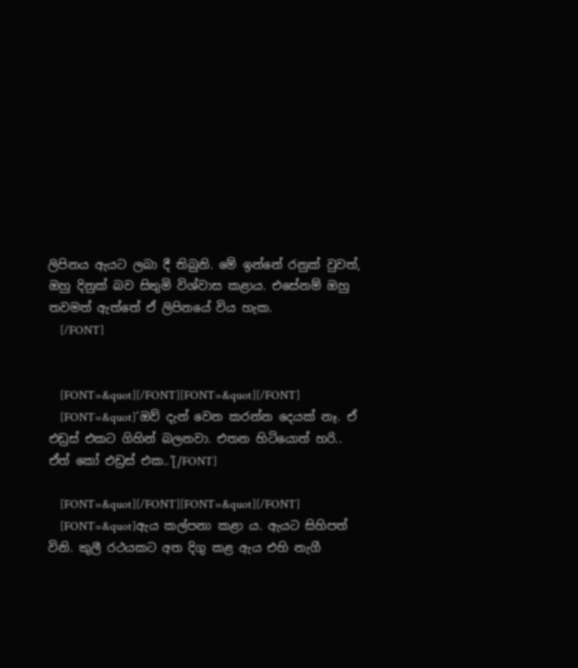ලිපිනය ඇයට ලබා දී තිබුනි. මේ ඉන්නේ රනුක් වුවත්, ඔහු දිනුක් බව සිතුමි විශ්වාස කළාය. එසේනම් ඔහු තවමත් ඇත්තේ ඒ ලිපිනයේ විය හැක.
    [/FONT]


    [FONT=&quot][/FONT][FONT=&quot][/FONT]
    [FONT=&quot]‘ඔව් දැන් වෙන කරන්න දෙයක් නෑ. ඒ එඩ්‍රස් එකට ගිහින් බලනවා. එතන හිටියොත් හරි.. ඒත් කෝ එඩ්‍රස් එක..‘[/FONT]

    [FONT=&quot][/FONT][FONT=&quot][/FONT]
    [FONT=&quot]ඇය කල්පනා කළා ය. ඇයට සිහිපත් විනි. කුලී රථයකට අත දිගු කළ ඇය එහි නැගී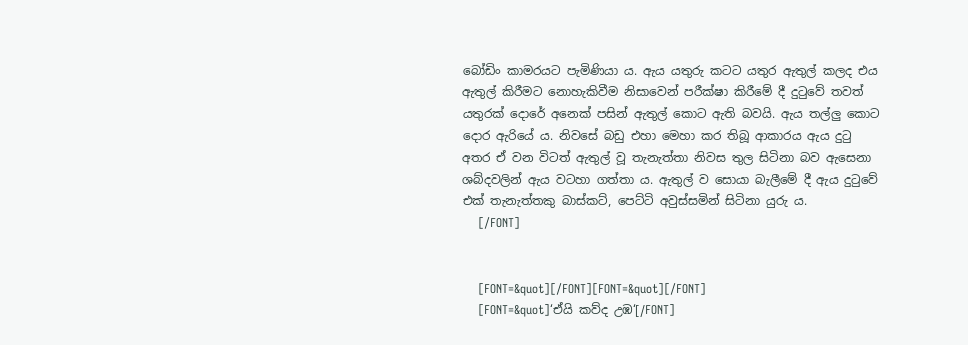බෝඩිං කාමරයට පැමිණියා ය. ඇය යතුරු කටට යතුර ඇතුල් කලද එය ඇතුල් කිරීමට නොහැකිවීම නිසාවෙන් පරීක්ෂා කිරීමේ දී දුටුවේ තවත් යතුරක් දොරේ අනෙක් පසින් ඇතුල් කොට ඇති බවයි. ඇය තල්ලු කොට දොර ඇරියේ ය. නිවසේ බඩු එහා මෙහා කර තිබූ ආකාරය ඇය දුටු අතර ඒ වන විටත් ඇතුල් වූ තැනැත්තා නිවස තුල සිටිනා බව ඇසෙනා ශබ්දවලින් ඇය වටහා ගත්තා ය. ඇතුල් ව සොයා බැලීමේ දී ඇය දුටුවේ එක් තැනැත්තකු බාස්කට්, පෙට්ටි අවුස්සමින් සිටිනා යුරු ය.
    [/FONT]


    [FONT=&quot][/FONT][FONT=&quot][/FONT]
    [FONT=&quot]‘ඒයි කව්ද උඹ‘[/FONT]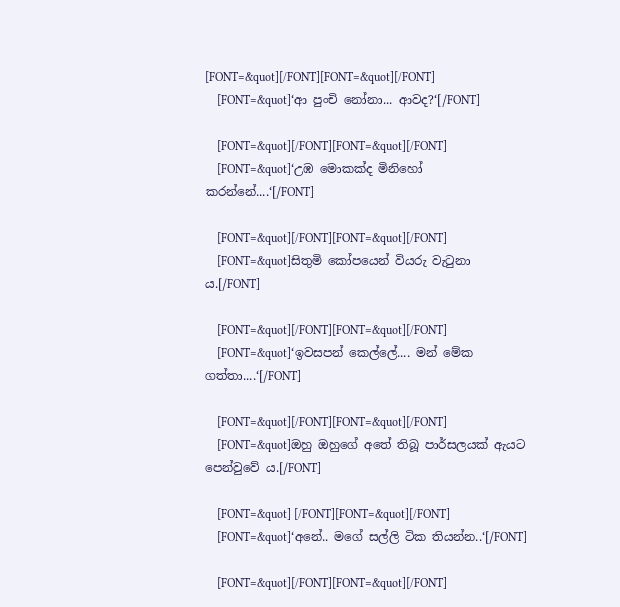[FONT=&quot][/FONT][FONT=&quot][/FONT]
    [FONT=&quot]‘ආ පුංචි නෝනා... ආවද?‘[/FONT]

    [FONT=&quot][/FONT][FONT=&quot][/FONT]
    [FONT=&quot]‘උඹ මොකක්ද මිනිහෝ කරන්නේ....‘[/FONT]

    [FONT=&quot][/FONT][FONT=&quot][/FONT]
    [FONT=&quot]සිතුමි කෝපයෙන් වියරු වැටුනා ය.[/FONT]

    [FONT=&quot][/FONT][FONT=&quot][/FONT]
    [FONT=&quot]‘ඉවසපන් කෙල්ලේ.... මන් මේක ගත්තා....‘[/FONT]

    [FONT=&quot][/FONT][FONT=&quot][/FONT]
    [FONT=&quot]ඔහු ඔහුගේ අතේ තිබූ පාර්සලයක් ඇයට පෙන්වුවේ ය.[/FONT]

    [FONT=&quot] [/FONT][FONT=&quot][/FONT]
    [FONT=&quot]‘අනේ.. මගේ සල්ලි ටික තියන්න..‘[/FONT]

    [FONT=&quot][/FONT][FONT=&quot][/FONT]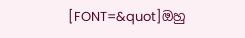[FONT=&quot]ඔහු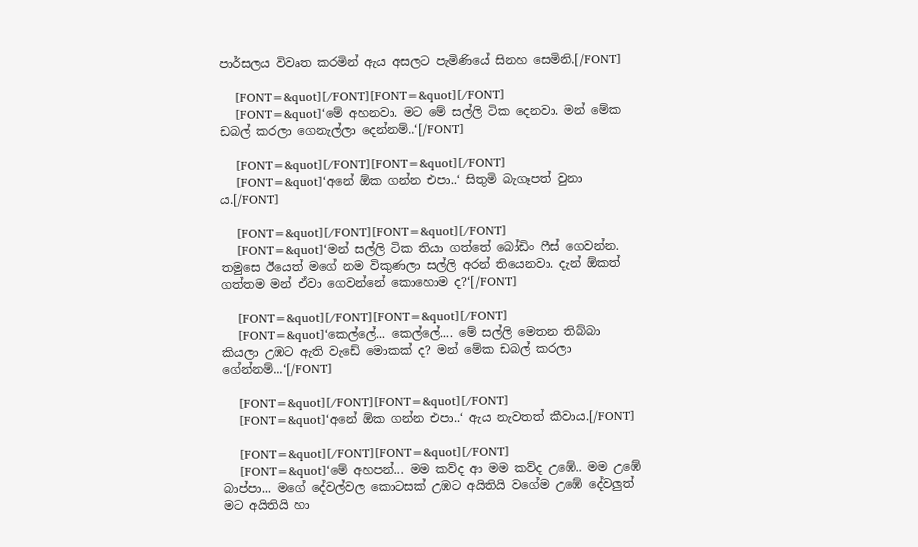පාර්සලය විවෘත කරමින් ඇය අසලට පැමිණියේ සිනහ සෙමිනි.[/FONT]

    [FONT=&quot][/FONT][FONT=&quot][/FONT]
    [FONT=&quot]‘මේ අහනවා. මට මේ සල්ලි ටික දෙනවා. මන් මේක ඩබල් කරලා ගෙනැල්ලා දෙන්නම්..‘[/FONT]

    [FONT=&quot][/FONT][FONT=&quot][/FONT]
    [FONT=&quot]‘අනේ ඕක ගන්න එපා..‘ සිතුමි බැගෑපත් වුනා ය.[/FONT]

    [FONT=&quot][/FONT][FONT=&quot][/FONT]
    [FONT=&quot]‘මන් සල්ලි ටික තියා ගත්තේ බෝඩිං ෆීස් ගෙවන්න. තමුසෙ ඊයෙත් මගේ නම විකුණලා සල්ලි අරන් තියෙනවා. දැන් ඕකත් ගත්තම මන් ඒවා ගෙවන්නේ කොහොම ද?‘[/FONT]

    [FONT=&quot][/FONT][FONT=&quot][/FONT]
    [FONT=&quot]‘කෙල්ලේ... කෙල්ලේ.... මේ සල්ලි මෙතන තිබ්බා කියලා උඹට ඇති වැඩේ මොකක් ද? මන් මේක ඩබල් කරලා ගේන්නම්...‘[/FONT]

    [FONT=&quot][/FONT][FONT=&quot][/FONT]
    [FONT=&quot]‘අනේ ඕක ගන්න එපා..‘ ඇය නැවතත් කීවාය.[/FONT]

    [FONT=&quot][/FONT][FONT=&quot][/FONT]
    [FONT=&quot]‘මේ අහපන්... මම කව්ද ආ මම කව්ද උඹේ.. මම උඹේ බාප්පා... මගේ දේවල්වල කොටසක් උඹට අයිතියි වගේම උඹේ දේවලුත් මට අයිතියි හා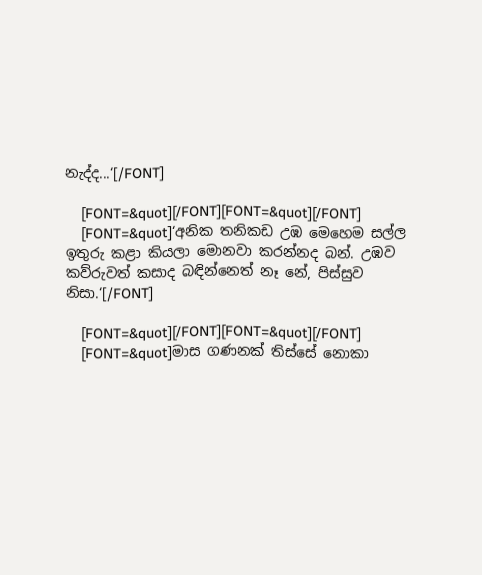නැද්ද...‘[/FONT]

    [FONT=&quot][/FONT][FONT=&quot][/FONT]
    [FONT=&quot]‘අනික තනිකඩ උඹ මෙහෙම සල්ල ඉතුරු කළා කියලා මොනවා කරන්නද බන්. උඹව කව්රුවත් කසාද බඳින්නෙත් නෑ නේ, පිස්සුව නිසා.‘[/FONT]

    [FONT=&quot][/FONT][FONT=&quot][/FONT]
    [FONT=&quot]මාස ගණනක් තිස්සේ නොකා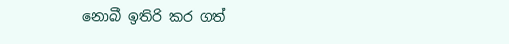නොබී ඉතිරි කර ගත්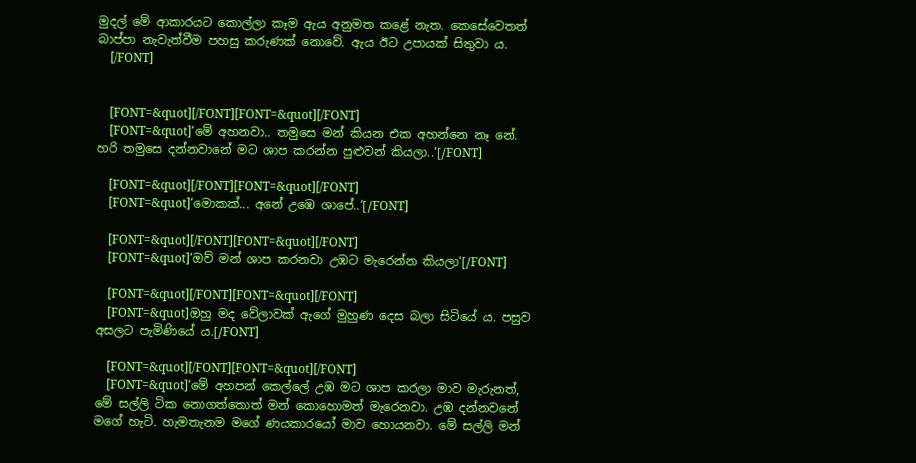මුදල් මේ ආකාරයට කොල්ලා කෑම ඇය අනුමත කළේ නැත. කෙසේවෙතත් බාප්පා නැවැත්වීම පහසු කරුණක් නොවේ. ඇය ඊට උපායක් සිතුවා ය.
    [/FONT]


    [FONT=&quot][/FONT][FONT=&quot][/FONT]
    [FONT=&quot]‘මේ අහනවා.. තමුසෙ මන් කියන එක අහන්නෙ නෑ නේ. හරි තමුසෙ දන්නවානේ මට ශාප කරන්න පුළුවන් කියලා..‘[/FONT]

    [FONT=&quot][/FONT][FONT=&quot][/FONT]
    [FONT=&quot]‘මොකක්... අනේ උඹෙ ශාපේ..‘[/FONT]

    [FONT=&quot][/FONT][FONT=&quot][/FONT]
    [FONT=&quot]‘ඔව් මන් ශාප කරනවා උඹට මැරෙන්න කියලා‘[/FONT]

    [FONT=&quot][/FONT][FONT=&quot][/FONT]
    [FONT=&quot]ඔහු මද වේලාවක් ඇගේ මුහුණ දෙස බලා සිටියේ ය. පසුව අසලට පැමිණියේ ය.[/FONT]

    [FONT=&quot][/FONT][FONT=&quot][/FONT]
    [FONT=&quot]‘මේ අහපන් කෙල්ලේ උඹ මට ශාප කරලා මාව මැරුනත්, මේ සල්ලි ටික නොගත්තොත් මන් කොහොමත් මැරෙනවා. උඹ දන්නවනේ මගේ හැටි. හැමතැනම මගේ ණයකාරයෝ මාව හොයනවා. මේ සල්ලි මන්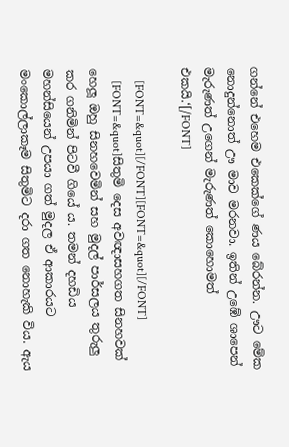ගන්නේ එහෙම එකෙක්ගේ ණය බේරන්න. ඌට මේක නොදුන්නොත් ඌ මාව මරනවා. ඉතින් උඹේ ශාපෙන් මැරුණත් උගෙන් මැරුණත් කොහොමත් එකයි.‘[/FONT]

    [FONT=&quot][/FONT][FONT=&quot][/FONT]
    [FONT=&quot]සිතුමි දෙස අවඥාසහගත සිනහවක් හෙලූ ඔහු සිනහවෙමින් සහ මුදල් පාර්සලය තුරුලු කර ගනිමින් පිටවී ගියේ ය. තමන් දහඩිය මහන්සියෙන් උපයා ගත් මුදල ඒ ආකාරයට මංකොල්ලාකෑම සිතුමිට දරා ගත නොහැකි විය. ඇය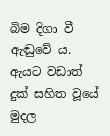බිම දිගා වී ඇඬුවේ ය. ඇයට වඩාත් දුක් සහිත වූයේ මුදල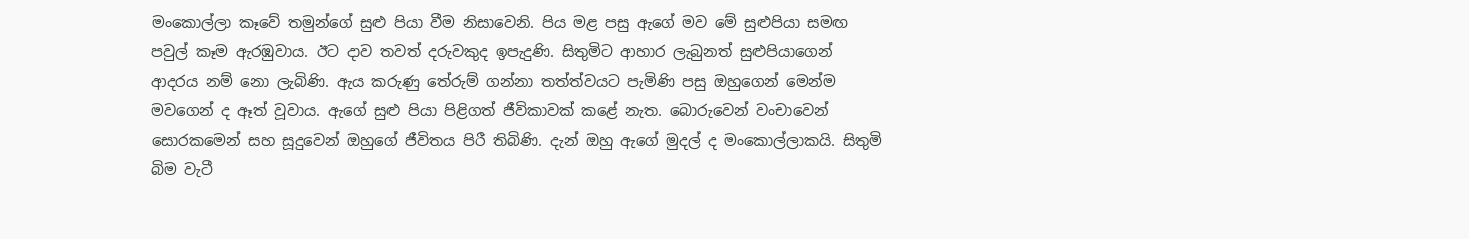මංකොල්ලා කෑවේ තමුන්ගේ සුළු පියා වීම නිසාවෙනි. පිය මළ පසු ඇගේ මව මේ සුළුපියා සමඟ පවුල් කෑම ඇරඹුවාය. ඊට දාව තවත් දරුවකුද ඉපැදුණි. සිතුමිට ආහාර ලැබුනත් සුළුපියාගෙන් ආදරය නම් නො ලැබිණි. ඇය කරුණු තේරුම් ගන්නා තත්ත්වයට පැමිණි පසු ඔහුගෙන් මෙන්ම මවගෙන් ද ඈත් වූවාය. ඇගේ සුළු පියා පිළිගත් ජීවිකාවක් කළේ නැත. බොරුවෙන් වංචාවෙන් සොරකමෙන් සහ සූදුවෙන් ඔහුගේ ජීවිතය පිරී තිබිණි. දැන් ඔහු ඇගේ මුදල් ද මංකොල්ලාකයි. සිතුමි බිම වැටී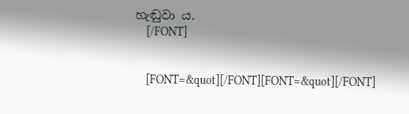හැඬුවා ය.
    [/FONT]


    [FONT=&quot][/FONT][FONT=&quot][/FONT]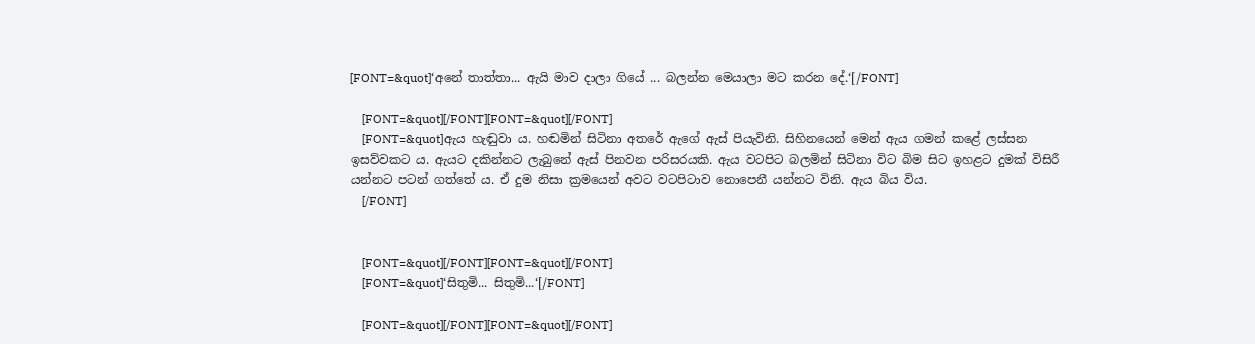[FONT=&quot]‘අනේ තාත්තා... ඇයි මාව දාලා ගියේ ... බලන්න මෙයාලා මට කරන දේ.‘[/FONT]

    [FONT=&quot][/FONT][FONT=&quot][/FONT]
    [FONT=&quot]ඇය හැඬුවා ය. හඬමින් සිටිනා අතරේ ඇගේ ඇස් පියැවිනි. සිහිනයෙන් මෙන් ඇය ගමන් කළේ ලස්සන ඉසව්වකට ය. ඇයට දකින්නට ලැබුනේ ඇස් පිනවන පරිසරයකි. ඇය වටපිට බලමින් සිටිනා විට බිම සිට ඉහළට දුමක් විසිරී යන්නට පටන් ගත්තේ ය. ඒ දුම නිසා ක්‍රමයෙන් අවට වටපිටාව නොපෙනී යන්නට විනි. ඇය බිය විය.
    [/FONT]


    [FONT=&quot][/FONT][FONT=&quot][/FONT]
    [FONT=&quot]‘සිතුමි... සිතුමි...‘[/FONT]

    [FONT=&quot][/FONT][FONT=&quot][/FONT]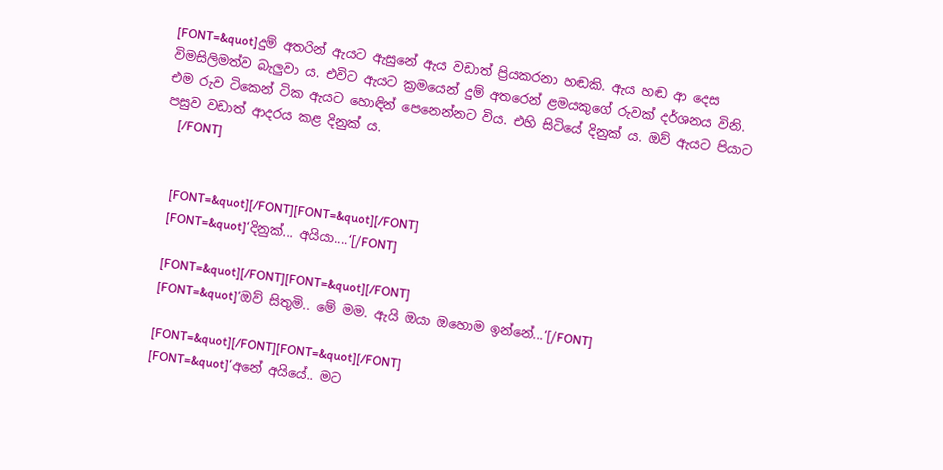[FONT=&quot]දුම් අතරින් ඇයට ඇසුනේ ඇය වඩාත් ප්‍රියකරනා හඬකි. ඇය හඬ ආ දෙස විමසිලිමත්ව බැලුවා ය. එවිට ඇයට ක්‍රමයෙන් දුම් අතරෙන් ළමයකුගේ රුවක් දර්ශනය විනි. එම රුව ටිකෙන් ටික ඇයට හොඳින් පෙනෙන්නට විය. එහි සිටියේ දිනුක් ය. ඔව් ඇයට පියාට පසුව වඩාත් ආදරය කළ දිනුක් ය.
    [/FONT]


    [FONT=&quot][/FONT][FONT=&quot][/FONT]
    [FONT=&quot]‘දිනුක්... අයියා....‘[/FONT]

    [FONT=&quot][/FONT][FONT=&quot][/FONT]
    [FONT=&quot]‘ඔව් සිතුමි.. මේ මම. ඇයි ඔයා ඔහොම ඉන්නේ...‘[/FONT]

    [FONT=&quot][/FONT][FONT=&quot][/FONT]
    [FONT=&quot]‘අනේ අයියේ.. මට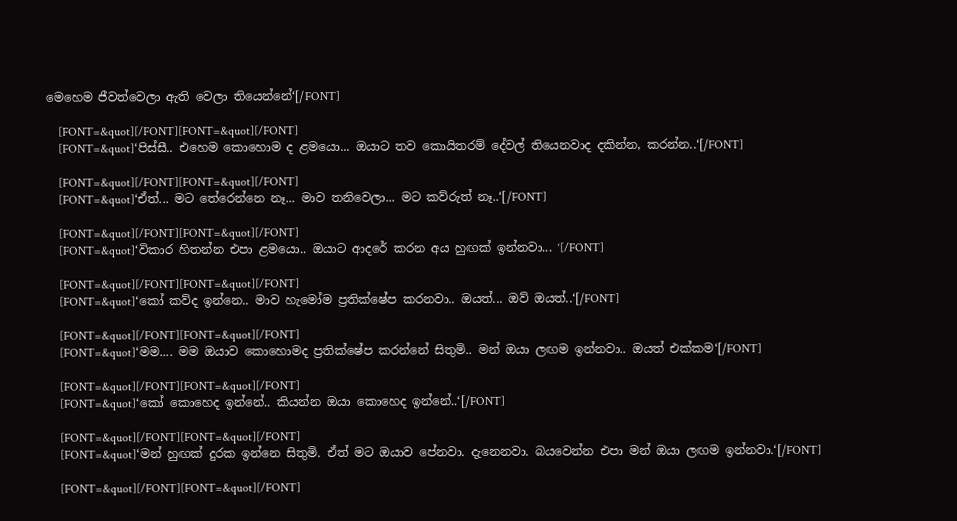මෙහෙම ජීවත්වෙලා ඇති වෙලා තියෙන්නේ‘[/FONT]

    [FONT=&quot][/FONT][FONT=&quot][/FONT]
    [FONT=&quot]‘පිස්සී.. එහෙම කොහොම ද ළමයො... ඔයාට තව කොයිතරම් දේවල් තියෙනවාද දකින්න, කරන්න..‘[/FONT]

    [FONT=&quot][/FONT][FONT=&quot][/FONT]
    [FONT=&quot]‘ඒත්... මට තේරෙන්නෙ නෑ... මාව තනිවෙලා... මට කව්රුත් නෑ..‘[/FONT]

    [FONT=&quot][/FONT][FONT=&quot][/FONT]
    [FONT=&quot]‘විකාර හිතන්න එපා ළමයො.. ඔයාට ආදරේ කරන අය හුඟක් ඉන්නවා... ‘[/FONT]

    [FONT=&quot][/FONT][FONT=&quot][/FONT]
    [FONT=&quot]‘කෝ කව්ද ඉන්නෙ.. මාව හැමෝම ප්‍රතික්ෂේප කරනවා.. ඔයත්... ඔව් ඔයත්..‘[/FONT]

    [FONT=&quot][/FONT][FONT=&quot][/FONT]
    [FONT=&quot]‘මම.... මම ඔයාව කොහොමද ප්‍රතික්ෂේප කරන්නේ සිතුමි.. මන් ඔයා ලඟම ඉන්නවා.. ඔයත් එක්කම‘[/FONT]

    [FONT=&quot][/FONT][FONT=&quot][/FONT]
    [FONT=&quot]‘කෝ කොහෙද ඉන්නේ.. කියන්න ඔයා කොහෙද ඉන්නේ..‘[/FONT]

    [FONT=&quot][/FONT][FONT=&quot][/FONT]
    [FONT=&quot]‘මන් හුඟක් දුරක ඉන්නෙ සිතුමි. ඒත් මට ඔයාව පේනවා. දැනෙනවා. බයවෙන්න එපා මන් ඔයා ලඟම ඉන්නවා.‘[/FONT]

    [FONT=&quot][/FONT][FONT=&quot][/FONT]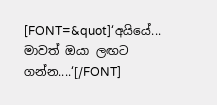[FONT=&quot]‘අයියේ... මාවත් ඔයා ලඟට ගන්න....‘[/FONT]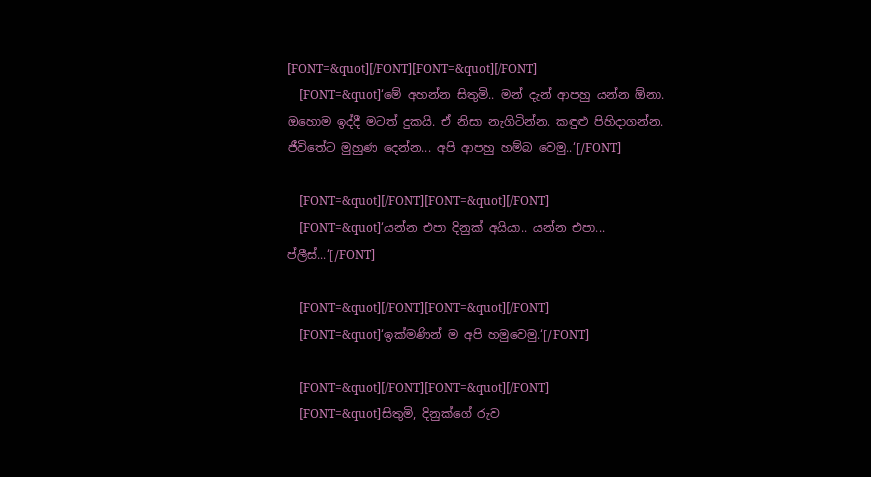[FONT=&quot][/FONT][FONT=&quot][/FONT]
    [FONT=&quot]‘මේ අහන්න සිතුමි.. මන් දැන් ආපහු යන්න ඕනා. ඔහොම ඉද්දී මටත් දුකයි. ඒ නිසා නැගිටින්න. කඳුළු පිහිදාගන්න. ජීවිතේට මුහුණ දෙන්න... අපි ආපහු හම්බ වෙමු..‘[/FONT]

    [FONT=&quot][/FONT][FONT=&quot][/FONT]
    [FONT=&quot]‘යන්න එපා දිනුක් අයියා.. යන්න එපා... ප්ලීස්...‘[/FONT]

    [FONT=&quot][/FONT][FONT=&quot][/FONT]
    [FONT=&quot]‘ඉක්මණින් ම අපි හමුවෙමු.‘[/FONT]

    [FONT=&quot][/FONT][FONT=&quot][/FONT]
    [FONT=&quot]සිතුමි, දිනුක්ගේ රුව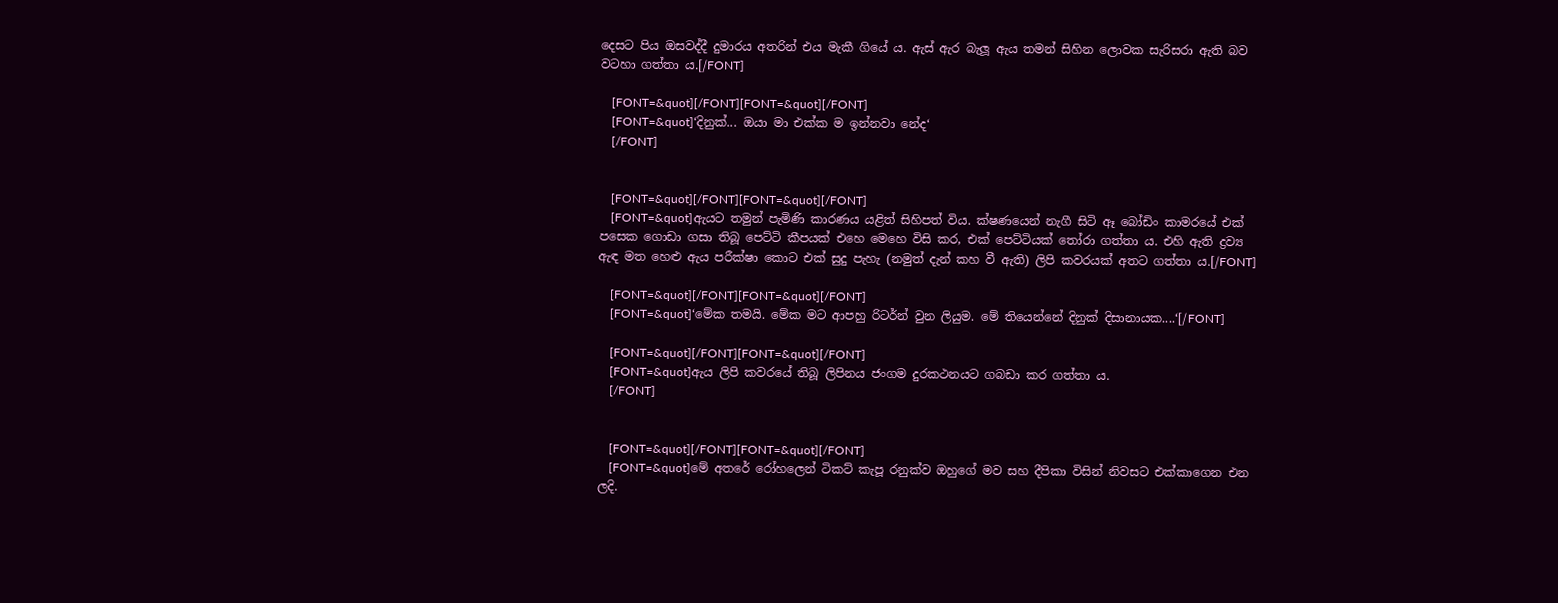දෙසට පිය ඔසවද්දී දුමාරය අතරින් එය මැකී ගියේ ය. ඇස් ඇර බැලූ ඇය තමන් සිහින ලොවක සැරිසරා ඇති බව වටහා ගත්තා ය.[/FONT]

    [FONT=&quot][/FONT][FONT=&quot][/FONT]
    [FONT=&quot]‘දිනුක්... ඔයා මා එක්ක ම ඉන්නවා නේද‘
    [/FONT]


    [FONT=&quot][/FONT][FONT=&quot][/FONT]
    [FONT=&quot]ඇයට තමුන් පැමිණි කාරණය යළිත් සිහිපත් විය. ක්ෂණයෙන් නැගී සිටි ඈ බෝඩිං කාමරයේ එක් පසෙක ගොඩා ගසා තිබූ පෙට්ටි කීපයක් එහෙ මෙහෙ විසි කර, එක් පෙට්ටියක් තෝරා ගත්තා ය. එහි ඇති ද්‍රව්‍ය ඇඳ මත හෙළු ඇය පරීක්ෂා කොට එක් සුදු පැහැ (නමුත් දැන් කහ වී ඇති) ලිපි කවරයක් අතට ගත්තා ය.[/FONT]

    [FONT=&quot][/FONT][FONT=&quot][/FONT]
    [FONT=&quot]‘මේක තමයි. මේක මට ආපහු රිටර්න් වුන ලියුම. මේ තියෙන්නේ දිනුක් දිසානායක....‘[/FONT]

    [FONT=&quot][/FONT][FONT=&quot][/FONT]
    [FONT=&quot]ඇය ලිපි කවරයේ තිබූ ලිපිනය ජංගම දුරකථනයට ගබඩා කර ගත්තා ය.
    [/FONT]


    [FONT=&quot][/FONT][FONT=&quot][/FONT]
    [FONT=&quot]මේ අතරේ රෝහලෙන් ටිකට් කැපූ රනුක්ව ඔහුගේ මව සහ දීපිකා විසින් නිවසට එක්කාගෙන එන ලදි.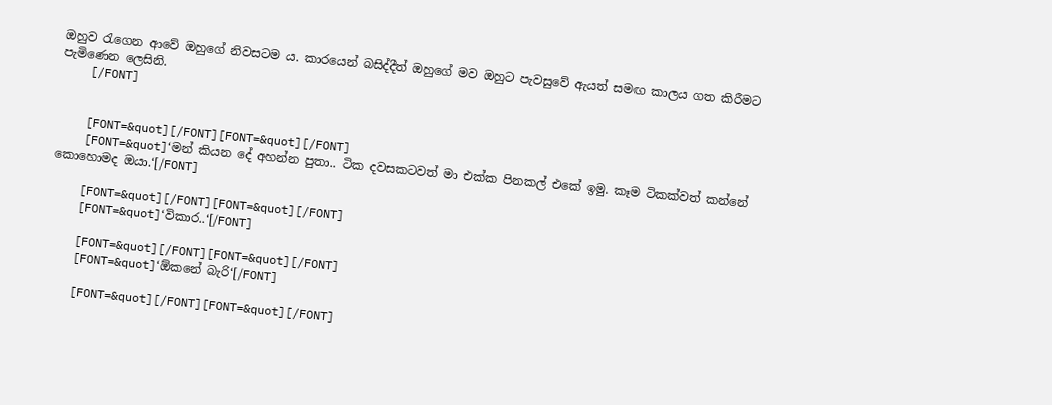ඔහුව රැගෙන ආවේ ඔහුගේ නිවසටම ය. කාරයෙන් බසිද්දීත් ඔහුගේ මව ඔහුට පැවසුවේ ඇයත් සමඟ කාලය ගත කිරීමට පැමිණෙන ලෙසිනි.
    [/FONT]


    [FONT=&quot][/FONT][FONT=&quot][/FONT]
    [FONT=&quot]‘මන් කියන දේ අහන්න පුතා.. ටික දවසකටවත් මා එක්ක පිනකල් එකේ ඉමු. කෑම ටිකක්වත් කන්නේ කොහොමද ඔයා.‘[/FONT]

    [FONT=&quot][/FONT][FONT=&quot][/FONT]
    [FONT=&quot]‘විකාර..‘[/FONT]

    [FONT=&quot][/FONT][FONT=&quot][/FONT]
    [FONT=&quot]‘ඕකනේ බැරි‘[/FONT]

    [FONT=&quot][/FONT][FONT=&quot][/FONT]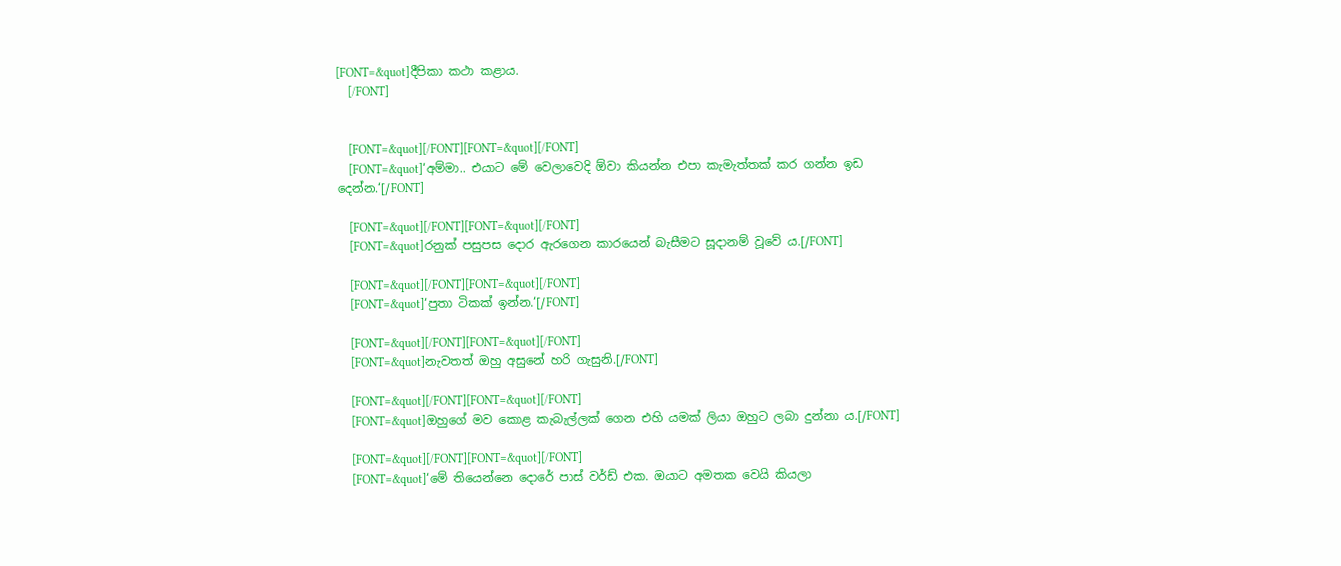[FONT=&quot]දීපිකා කථා කළාය.
    [/FONT]


    [FONT=&quot][/FONT][FONT=&quot][/FONT]
    [FONT=&quot]‘අම්මා.. එයාට මේ වෙලාවෙදි ඕවා කියන්න එපා කැමැත්තක් කර ගන්න ඉඩ දෙන්න.‘[/FONT]

    [FONT=&quot][/FONT][FONT=&quot][/FONT]
    [FONT=&quot]රනුක් පසුපස දොර ඇරගෙන කාරයෙන් බැසීමට සූදානම් වූවේ ය.[/FONT]

    [FONT=&quot][/FONT][FONT=&quot][/FONT]
    [FONT=&quot]‘පුතා ටිකක් ඉන්න.‘[/FONT]

    [FONT=&quot][/FONT][FONT=&quot][/FONT]
    [FONT=&quot]නැවතත් ඔහු අසුනේ හරි ගැසුනි.[/FONT]

    [FONT=&quot][/FONT][FONT=&quot][/FONT]
    [FONT=&quot]ඔහුගේ මව කොළ කැබැල්ලක් ගෙන එහි යමක් ලියා ඔහුට ලබා දුන්නා ය.[/FONT]

    [FONT=&quot][/FONT][FONT=&quot][/FONT]
    [FONT=&quot]‘මේ තියෙන්නෙ දොරේ පාස් වර්ඩ් එක. ඔයාට අමතක වෙයි කියලා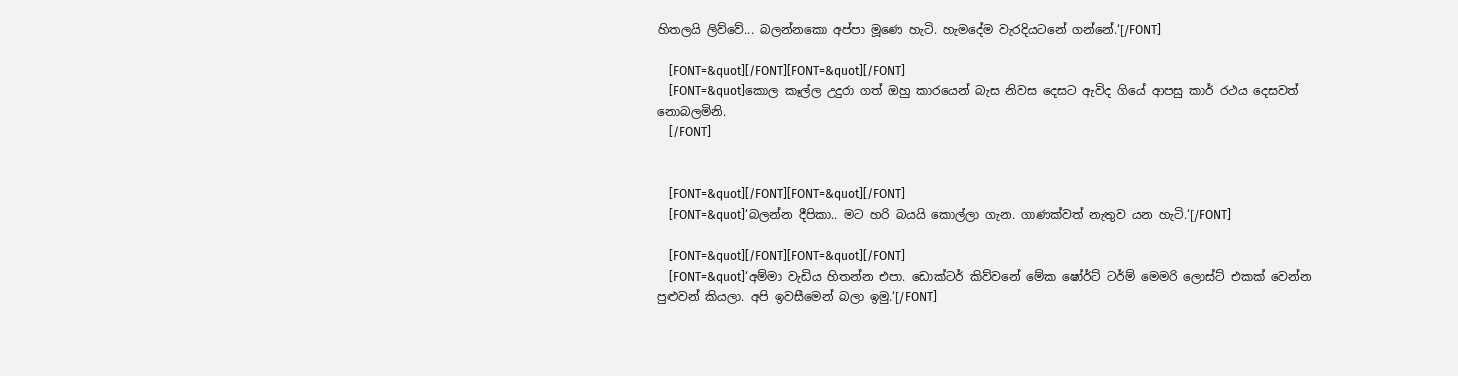හිතලයි ලිව්වේ... බලන්නකො අප්පා මූණෙ හැටි. හැමදේම වැරදියටනේ ගන්නේ.‘[/FONT]

    [FONT=&quot][/FONT][FONT=&quot][/FONT]
    [FONT=&quot]කොල කෑල්ල උදුරා ගත් ඔහු කාරයෙන් බැස නිවස දෙසට ඇවිද ගියේ ආපසු කාර් රථය දෙසවත් නොබලමිනි.
    [/FONT]


    [FONT=&quot][/FONT][FONT=&quot][/FONT]
    [FONT=&quot]‘බලන්න දීපිකා.. මට හරි බයයි කොල්ලා ගැන. ගාණක්වත් නැතුව යන හැටි.‘[/FONT]

    [FONT=&quot][/FONT][FONT=&quot][/FONT]
    [FONT=&quot]‘අම්මා වැඩිය හිතන්න එපා. ඩොක්ටර් කිව්වනේ මේක ෂෝර්ට් ටර්ම් මෙමරි ලොස්ට් එකක් වෙන්න පුළුවන් කියලා. අපි ඉවසීමෙන් බලා ඉමු.‘[/FONT]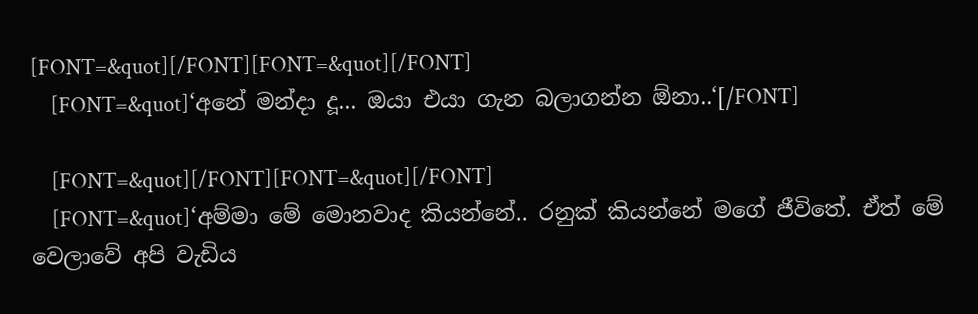[FONT=&quot][/FONT][FONT=&quot][/FONT]
    [FONT=&quot]‘අනේ මන්දා දූ... ඔයා එයා ගැන බලාගන්න ඕනා..‘[/FONT]

    [FONT=&quot][/FONT][FONT=&quot][/FONT]
    [FONT=&quot]‘අම්මා මේ මොනවාද කියන්නේ.. රනුක් කියන්නේ මගේ ජීවිතේ. ඒත් මේ වෙලාවේ අපි වැඩිය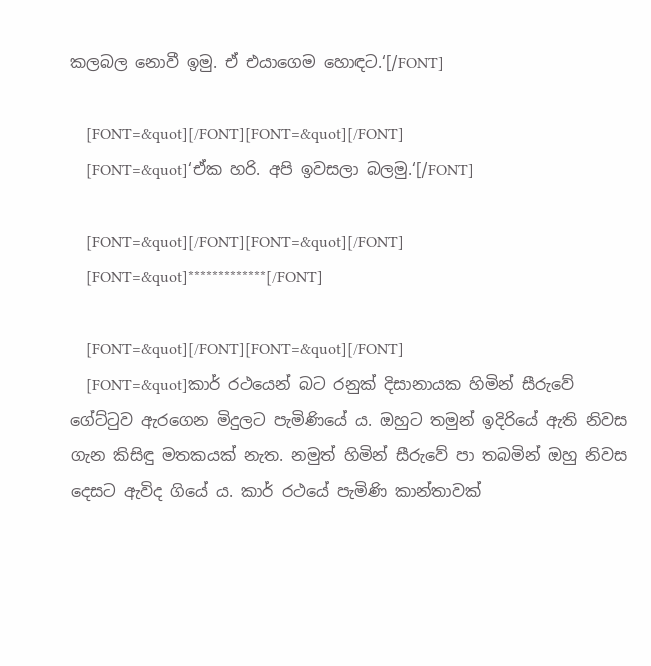කලබල නොවී ඉමු. ඒ එයාගෙම හොඳට.‘[/FONT]

    [FONT=&quot][/FONT][FONT=&quot][/FONT]
    [FONT=&quot]‘ඒක හරි. අපි ඉවසලා බලමු.‘[/FONT]

    [FONT=&quot][/FONT][FONT=&quot][/FONT]
    [FONT=&quot]*************[/FONT]

    [FONT=&quot][/FONT][FONT=&quot][/FONT]
    [FONT=&quot]කාර් රථයෙන් බට රනුක් දිසානායක හිමින් සීරුවේ ගේට්ටුව ඇරගෙන මිදුලට පැමිණියේ ය. ඔහුට තමුන් ඉදිරියේ ඇති නිවස ගැන කිසිඳු මතකයක් නැත. නමුත් හිමින් සීරුවේ පා තබමින් ඔහු නිවස දෙසට ඇවිද ගියේ ය. කාර් රථයේ පැමිණි කාන්තාවක්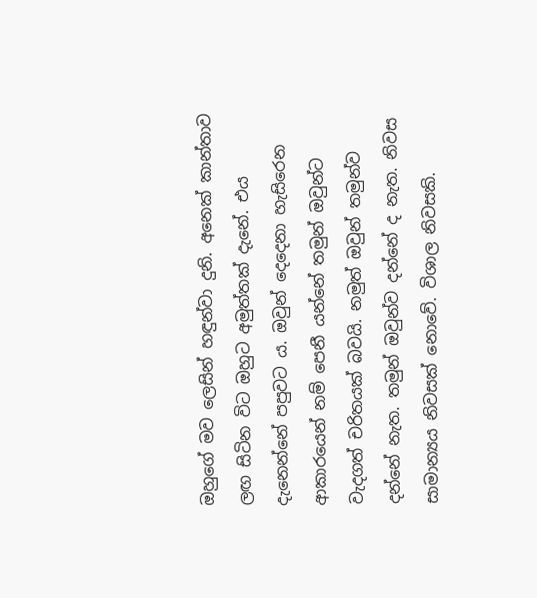ඔහුගේ මව ලෙසින් හඳුන්වා දුනි. අනෙක් කාන්තාව ලඟ සිටින විට ඔහුට අමුත්තක් දැනේ. එය දැනෙන්නේ පපුවට ය. ඔවුන් දෙදෙනා හැසිරෙන ආකාරයෙන් නම් පෙනී යන්නේ තමුන් ඔවුන්ට වැදගත් චරිතයක් බවයි. නමුත් ඔවුන් තමුන්ව දන්නේ නැත. තමුන් ඔවුන්ව දන්නේ ද නැත. නිවස සාමාන්‍යය නිවසක් නොවේ. විශාල නිවසකි.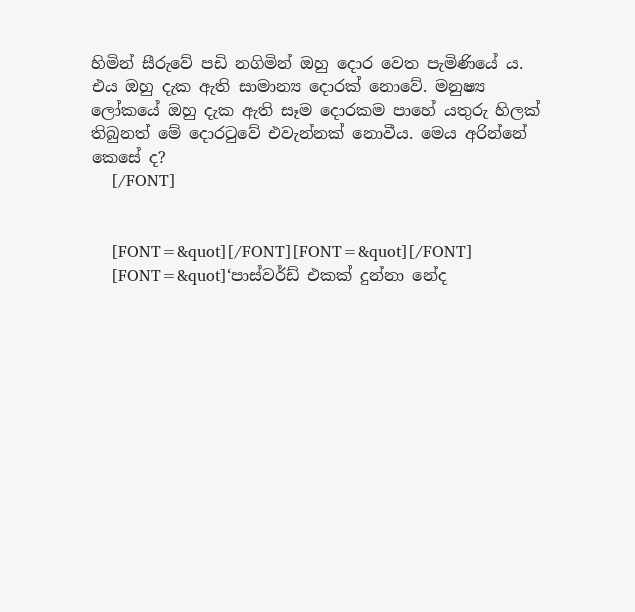හිමින් සීරුවේ පඩි නගිමින් ඔහු දොර වෙත පැමිණියේ ය. එය ඔහු දැක ඇති සාමාන්‍ය දොරක් නොවේ. මනුෂ්‍ය ලෝකයේ ඔහු දැක ඇති සෑම දොරකම පාහේ යතුරු හිලක් තිබුනත් මේ දොරටුවේ එවැන්නක් නොවීය. මෙය අරින්නේ කෙසේ ද?
    [/FONT]


    [FONT=&quot][/FONT][FONT=&quot][/FONT]
    [FONT=&quot]‘පාස්වර්ඩ් එකක් දුන්නා නේද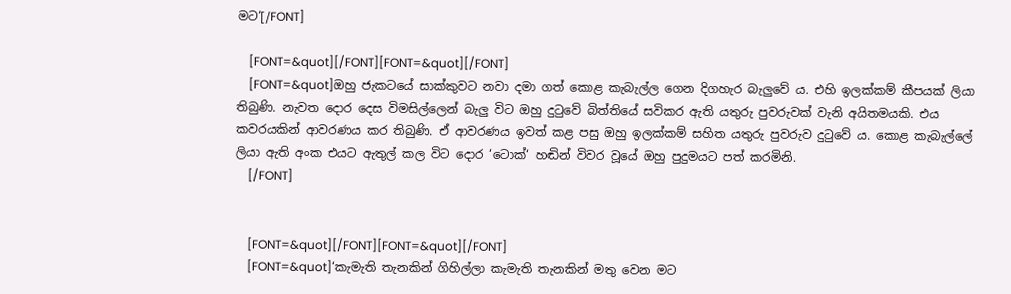මට‘[/FONT]

    [FONT=&quot][/FONT][FONT=&quot][/FONT]
    [FONT=&quot]ඔහු ජැකටයේ සාක්කුවට නවා දමා ගත් කොළ කැබැල්ල ගෙන දිගහැර බැලුවේ ය. එහි ඉලක්කම් කීපයක් ලියා තිබුණි. නැවත දොර දෙස විමසිල්ලෙන් බැලු විට ඔහු දුටුවේ බිත්තියේ සවිකර ඇති යතුරු පුවරුවක් වැනි අයිතමයකි. එය කවරයකින් ආවරණය කර තිබුණි. ඒ ආවරණය ඉවත් කළ පසු ඔහු ඉලක්කම් සහිත යතුරු පුවරුව දුටුවේ ය. කොළ කැබැල්ලේ ලියා ඇති අංක එයට ඇතුල් කල විට දොර ‘ටොක්‘ හඬින් විවර වූයේ ඔහු පුදුමයට පත් කරමිනි.
    [/FONT]


    [FONT=&quot][/FONT][FONT=&quot][/FONT]
    [FONT=&quot]‘කැමැති තැනකින් ගිහිල්ලා කැමැති තැනකින් මතු වෙන මට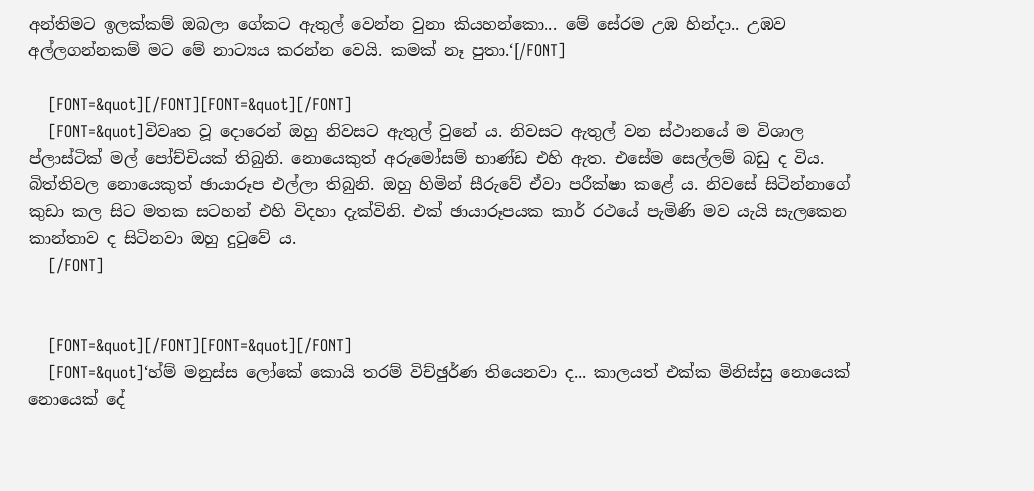අන්තිමට ඉලක්කම් ඔබලා ගේකට ඇතුල් වෙන්න වුනා කියහන්කො... මේ සේරම උඹ හින්දා.. උඹව අල්ලගන්නකම් මට මේ නාට්‍යය කරන්න වෙයි. කමක් නෑ පුතා.‘[/FONT]

    [FONT=&quot][/FONT][FONT=&quot][/FONT]
    [FONT=&quot]විවෘත වූ දොරෙන් ඔහු නිවසට ඇතුල් වුනේ ය. නිවසට ඇතුල් වන ස්ථානයේ ම විශාල ප්ලාස්ටික් මල් පෝච්චියක් තිබුනි. නොයෙකුත් අරුමෝසම් භාණ්ඩ එහි ඇත. එසේම සෙල්ලම් බඩු ද විය. බිත්තිවල නොයෙකුත් ඡායාරූප එල්ලා තිබුනි. ඔහු හිමින් සීරුවේ ඒවා පරීක්ෂා කළේ ය. නිවසේ සිටින්නාගේ කුඩා කල සිට මතක සටහන් එහි විදහා දැක්විනි. එක් ඡායාරූපයක කාර් රථයේ පැමිණි මව යැයි සැලකෙන කාන්තාව ද සිටිනවා ඔහු දුටුවේ ය.
    [/FONT]


    [FONT=&quot][/FONT][FONT=&quot][/FONT]
    [FONT=&quot]‘හ්ම් මනුස්ස ලෝකේ කොයි තරම් විච්ඡුර්ණ තියෙනවා ද... කාලයත් එක්ක මිනිස්සු නොයෙක් නොයෙක් දේ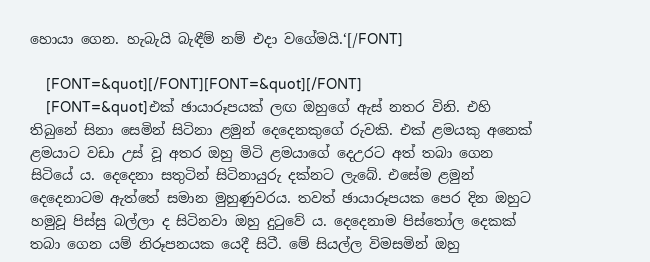හොයා ගෙන. හැබැයි බැඳීම් නම් එදා වගේමයි.‘[/FONT]

    [FONT=&quot][/FONT][FONT=&quot][/FONT]
    [FONT=&quot]එක් ඡායාරූපයක් ලඟ ඔහුගේ ඇස් නතර විනි. එහි තිබුනේ සිනා සෙමින් සිටිනා ළමුන් දෙදෙනකුගේ රුවකි. එක් ළමයකු අනෙක් ළමයාට වඩා උස් වූ අතර ඔහු මිටි ළමයාගේ දෙඋරට අත් තබා ගෙන සිටියේ ය. දෙදෙනා සතුටින් සිටිනායුරු දක්නට ලැබේ. එසේම ළමුන් දෙදෙනාටම ඇත්තේ සමාන මුහුණුවරය. තවත් ඡායාරූපයක පෙර දින ඔහුට හමුවූ පිස්සු බල්ලා ද සිටිනවා ඔහු දුටුවේ ය. දෙදෙනාම පිස්තෝල දෙකක් තබා ගෙන යම් නිරූපනයක යෙදී සිටී. මේ සියල්ල විමසමින් ඔහු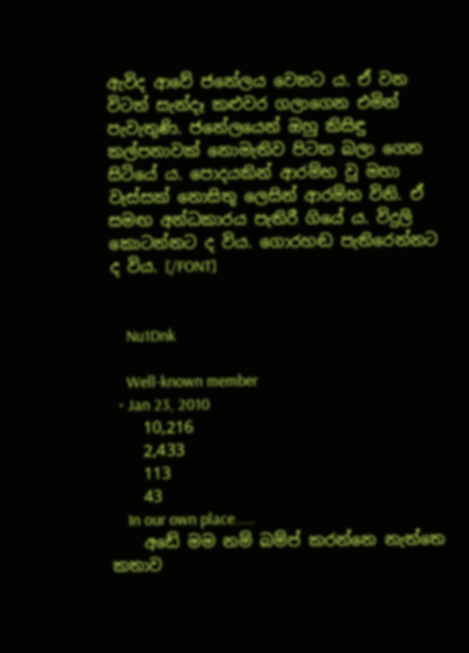ඇවිද ආවේ ජනේලය වෙතට ය. ඒ වන විටත් සැන්දෑ කළුවර ගලාගෙන එමින් පැවැතුණි. ජනේලයෙන් ඔහු කිසිඳු කල්පනාවක් නොමැතිව පිටත බලා ගෙන සිටියේ ය. පොදයකින් ආරම්භ වූ මහා වැස්සක් නොසිතූ ලෙසින් ආරම්භ විනි. ඒ සමඟ අන්ධකාරය පැතිරී ගියේ ය. විදුලි කොටන්නට ද විය. ගොරහඬ පැතිරෙන්නට ද විය. [/FONT]


    Nu1Dnk

    Well-known member
  • Jan 23, 2010
    10,216
    2,433
    113
    43
    In our own place.....
    අඩේ මම නම් බම්ප් කරන්නෙ නැත්තෙ කතාව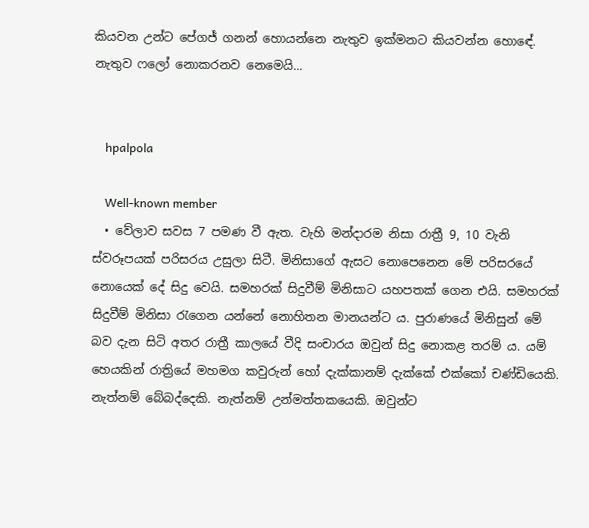කියවන උන්ට පේගජ් ගනන් හොයන්නෙ නැතුව ඉක්මනට කියවන්න හොඳේ. නැතුව ෆලෝ නොකරනව නෙමෙයි...


    hpalpola

    Well-known member
  • වේලාව සවස 7 පමණ වී ඇත. වැහි මන්දාරම නිසා රාත්‍රී 9, 10 වැනි ස්වරූපයක් පරිසරය උසුලා සිටී. මිනිසාගේ ඇසට නොපෙනෙන මේ පරිසරයේ නොයෙක් දේ සිදු වෙයි. සමහරක් සිදුවීම් මිනිසාට යහපතක් ගෙන එයි. සමහරක් සිදුවීම් මිනිසා රැගෙන යන්නේ නොහිතන මානයන්ට ය. පුරාණයේ මිනිසුන් මේ බව දැන සිටි අතර රාත්‍රී කාලයේ වීදි සංචාරය ඔවුන් සිදු නොකළ තරම් ය. යම් හෙයකින් රාත්‍රියේ මහමග කවුරුන් හෝ දැක්කානම් දැක්කේ එක්කෝ චණ්ඩියෙකි. නැත්නම් බේබද්දෙකි. නැත්නම් උන්මත්තකයෙකි. ඔවුන්ට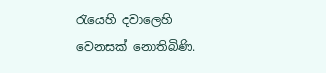රැයෙහි දවාලෙහි වෙනසක් නොතිබිණි.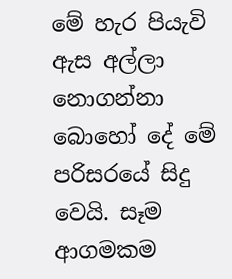මේ හැර පියැවි ඇස අල්ලා නොගන්නා බොහෝ දේ මේ පරිසරයේ සිදු වෙයි. සෑම ආගමකම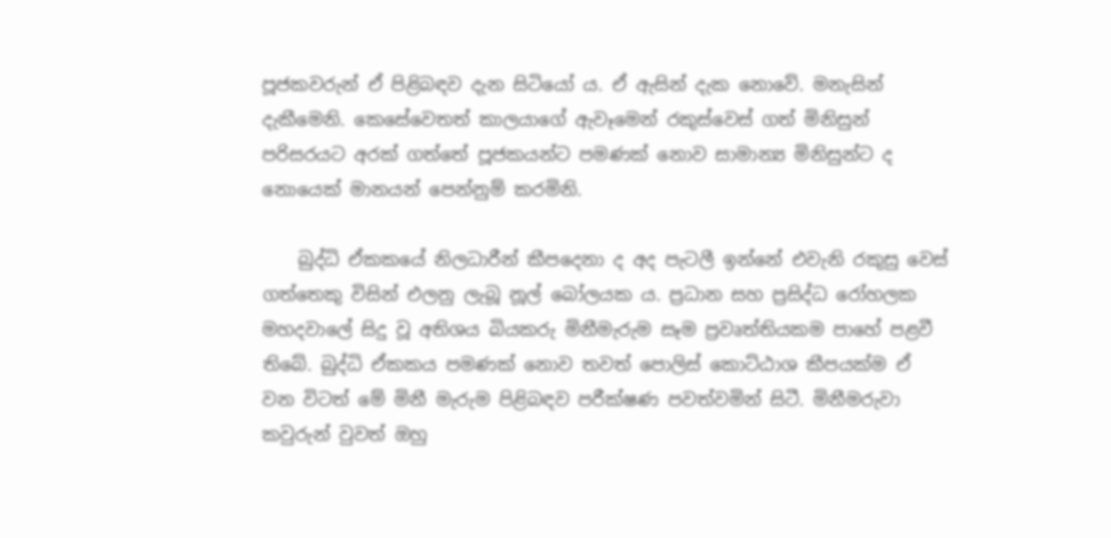පූජකවරුන් ඒ පිළිබඳව දැන සිටියෝ ය. ඒ ඇසින් දැක නොවේ. මනැසින් දැකීමෙනි. කෙසේවෙතත් කාලයාගේ ඇවෑමෙන් රකුස්වෙස් ගත් මිනිසුන් පරිසරයට අරක් ගත්තේ පූජකයන්ට පමණක් නොව සාමාන්‍ය මිනිසුන්ට ද නොයෙක් මානයන් පෙන්නුම් කරමිනි.

    බුද්ධි ඒකකයේ නිලධාරීන් කීපදෙනා ද අද පැටලී ඉන්නේ එවැනි රකුසු වෙස් ගත්තෙකු විසින් එලනු ලැබූ නූල් බෝලයක ය. ප්‍රධාන සහ ප්‍රසිද්ධ රෝහලක මහදවාලේ සිදු වූ අතිශය බියකරු මිනීමැරුම සෑම ප්‍රවෘත්තියකම පාහේ පළවී තිබේ. බුද්ධි ඒකකය පමණක් නොව තවත් පොලිස් කොට්ඨාශ කීපයක්ම ඒ වන විටත් මේ මිනී මැරුම පිළිබඳව පරීක්ෂණ පවත්වමින් සිටී. මිනීමරුවා කවුරුන් වුවත් ඔහු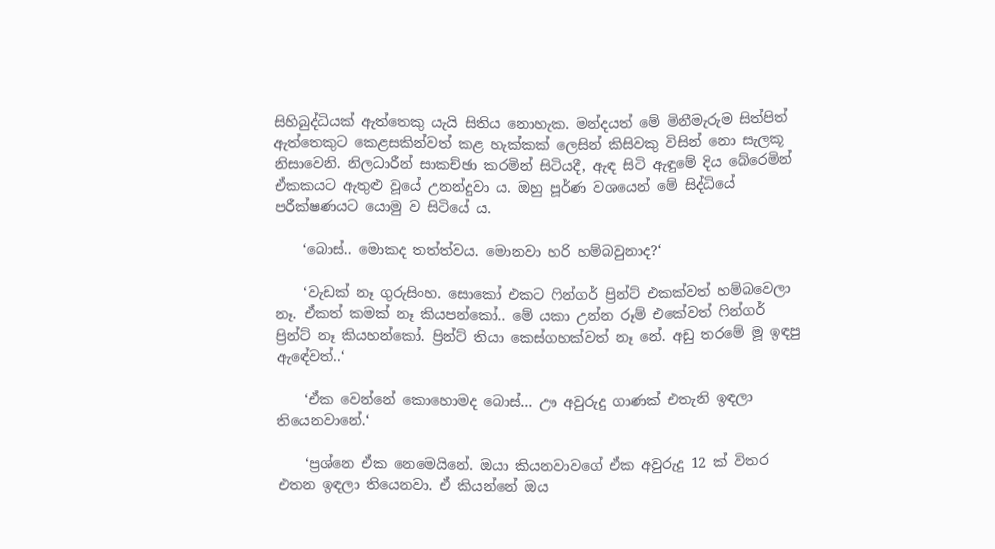සිහිබුද්ධියක් ඇත්තෙකු යැයි සිතිය නොහැක. මන්දයත් මේ මිනීමැරුම සිත්පිත් ඇත්තෙකුට කෙළසකින්වත් කළ හැක්කක් ලෙසින් කිසිවකු විසින් නො සැලකූ නිසාවෙනි. නිලධාරීන් සාකච්ඡා කරමින් සිටියදී, ඇඳ සිටි ඇඳුමේ දිය බේරෙමින් ඒකකයට ඇතුළු වූයේ උනන්දුවා ය. ඔහු පූර්ණ වශයෙන් මේ සිද්ධියේ පරීක්ෂණයට යොමු ව සිටියේ ය.

    ‘බොස්.. මොකද තත්ත්වය. මොනවා හරි හම්බවුනාද?‘

    ‘වැඩක් නෑ ගුරුසිංහ. සොකෝ එකට ෆින්ගර් ප්‍රින්ට් එකක්වත් හම්බවෙලා නෑ. ඒකත් කමක් නෑ කියපන්කෝ.. මේ යකා උන්න රූම් එකේවත් ෆින්ගර් ප්‍රින්ට් නෑ කියහන්කෝ. ප්‍රින්ට් තියා කෙස්ගහක්වත් නෑ නේ. අඩු තරමේ මූ ඉඳපු ඇඳේවත්..‘

    ‘ඒක වෙන්නේ කොහොමද බොස්... ඌ අවුරුදු ගාණක් එතැනි ඉඳලා තියෙනවානේ.‘

    ‘ප්‍රශ්නෙ ඒක නෙමෙයිනේ. ඔයා කියනවාවගේ ඒක අවුරුදු 12 ක් විතර එතන ඉඳලා තියෙනවා. ඒ කියන්නේ ඔය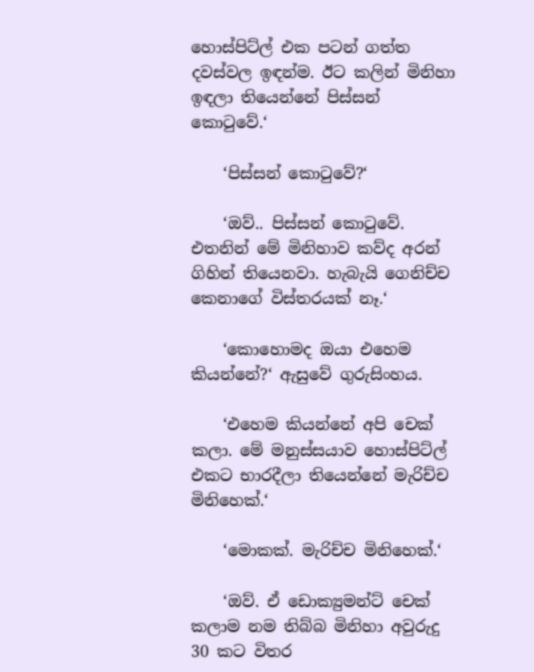හොස්පිට්ල් එක පටන් ගත්ත දවස්වල ඉඳන්ම. ඊට කලින් මිනිහා ඉඳලා තියෙන්නේ පිස්සන් කොටුවේ.‘

    ‘පිස්සන් කොටුවේ?‘

    ‘ඔව්.. පිස්සන් කොටුවේ. එතනින් මේ මිනිහාව කව්ද අරන් ගිහින් තියෙනවා. හැබැයි ගෙනිච්ච කෙනාගේ විස්තරයක් නෑ.‘

    ‘කොහොමද ඔයා එහෙම කියන්නේ?‘ ඇසුවේ ගුරුසිංහය.

    ‘එහෙම කියන්නේ අපි චෙක් කලා. මේ මනුස්සයාව හොස්පිට්ල් එකට භාරදීලා තියෙන්නේ මැරිච්ච මිනිහෙක්.‘

    ‘මොකක්. මැරිච්ච මිනිහෙක්.‘

    ‘ඔව්. ඒ ඩොක්‍යුමන්ට් චෙක් කලාම නම තිබ්බ මිනිහා අවුරුදු 30 කට විතර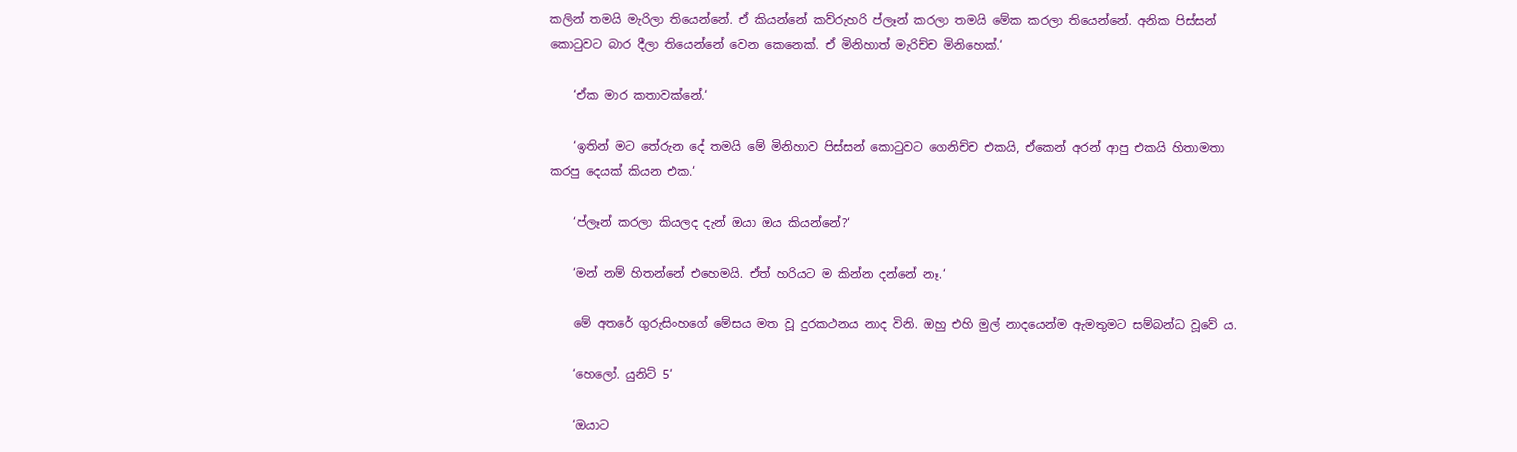කලින් තමයි මැරිලා තියෙන්නේ. ඒ කියන්නේ කව්රුහරි ප්ලෑන් කරලා තමයි මේක කරලා තියෙන්නේ. අනික පිස්සන් කොටුවට බාර දීලා තියෙන්නේ වෙන කෙනෙක්. ඒ මිනිහාත් මැරිච්ච මිනිහෙක්.‘

    ‘ඒක මාර කතාවක්නේ.‘

    ‘ඉතින් මට තේරුන දේ තමයි මේ මිනිහාව පිස්සන් කොටුවට ගෙනිච්ච එකයි, ඒකෙන් අරන් ආපු එකයි හිතාමතා කරපු දෙයක් කියන එක.‘

    ‘ප්ලෑන් කරලා කියලද දැන් ඔයා ඔය කියන්නේ?‘

    ‘මන් නම් හිතන්නේ එහෙමයි. ඒත් හරියට ම කින්න දන්නේ නෑ.‘

    මේ අතරේ ගුරුසිංහගේ මේසය මත වූ දුරකථනය නාද විනි. ඔහු එහි මුල් නාදයෙන්ම ඇමතුමට සම්බන්ධ වූවේ ය.

    ‘හෙලෝ. යුනිට් 5‘

    ‘ඔයාට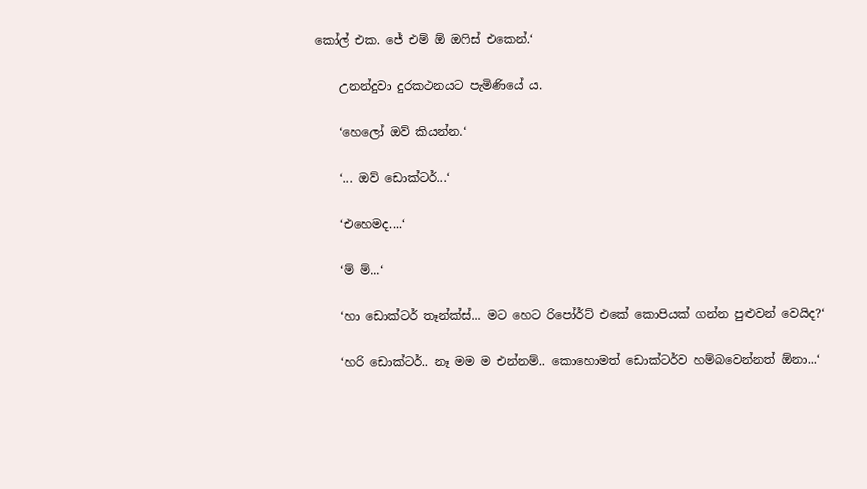කෝල් එක. ජේ එම් ඕ ඔෆිස් එකෙන්.‘

    උනන්දුවා දුරකථනයට පැමිණියේ ය.

    ‘හෙලෝ ඔව් කියන්න.‘

    ‘... ඔව් ඩොක්ටර්...‘

    ‘එහෙමද....‘

    ‘ම් ම්...‘

    ‘හා ඩොක්ටර් තෑන්ක්ස්... මට හෙට රිපෝර්ට් එකේ කොපියක් ගන්න පුළුවන් වෙයිද?‘

    ‘හරි ඩොක්ටර්.. නෑ මම ම එන්නම්.. කොහොමත් ඩොක්ටර්ව හම්බවෙන්නත් ඕනා...‘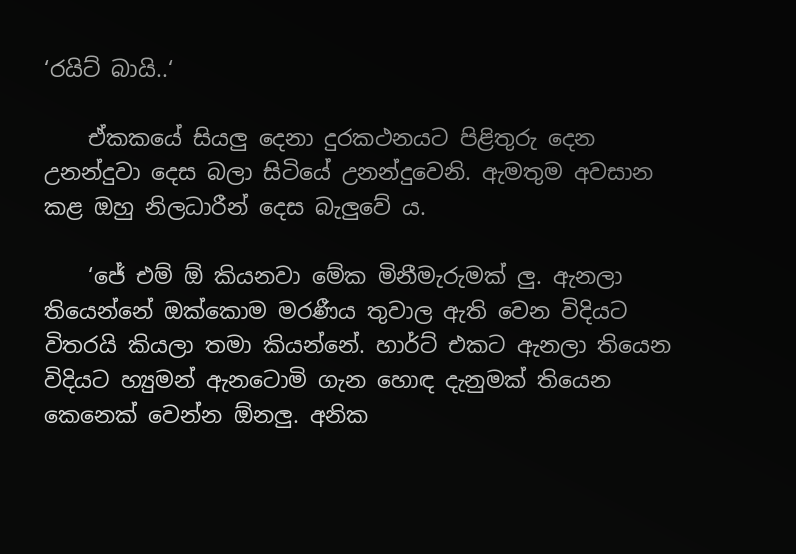‘රයිට් බායි..‘

    ඒකකයේ සියලු දෙනා දුරකථනයට පිළිතුරු දෙන උනන්දුවා දෙස බලා සිටියේ උනන්දුවෙනි. ඇමතුම අවසාන කළ ඔහු නිලධාරීන් දෙස බැලුවේ ය.

    ‘ජේ එම් ඕ කියනවා මේක මිනීමැරුමක් ලු. ඇනලා තියෙන්නේ ඔක්කොම මරණීය තුවාල ඇති වෙන විදියට විතරයි කියලා තමා කියන්නේ. හාර්ට් එකට ඇනලා තියෙන විදියට හ්‍යුමන් ඇනටොමි ගැන හොඳ දැනුමක් තියෙන කෙනෙක් වෙන්න ඕනලු. අනික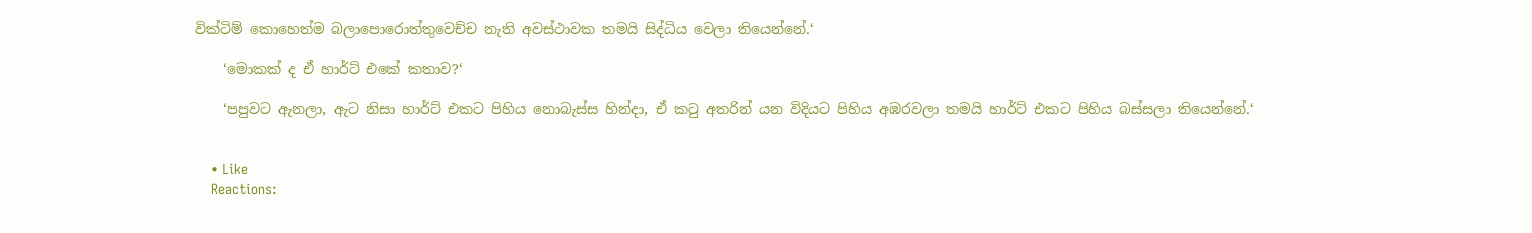වික්ටිම් කොහෙත්ම බලාපොරොත්තුවෙච්ච නැති අවස්ථාවක තමයි සිද්ධිය වෙලා තියෙන්නේ.‘

    ‘මොකක් ද ඒ හාර්ට් එකේ කතාව?‘

    ‘පපුවට ඇනලා, ඇට නිසා හාර්ට් එකට පිහිය නොබැස්ස හින්දා, ඒ කටු අතරින් යන විදියට පිහිය අඹරවලා තමයි හාර්ට් එකට පිහිය බස්සලා තියෙන්නේ.‘


    • Like
    Reactions: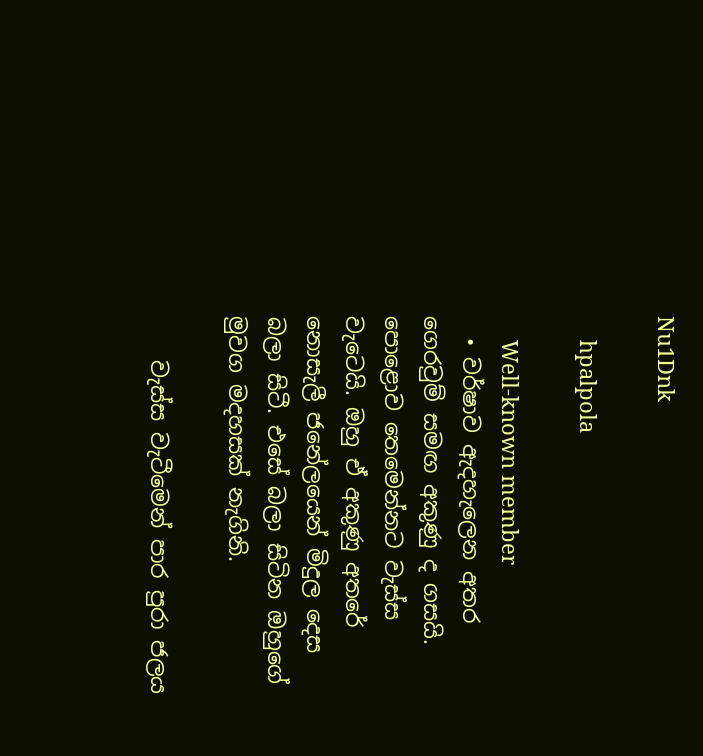Nu1Dnk

    hpalpola

    Well-known member
  • වර්ෂාව ඇදහැලෙන අතර ගෙරවුම් සමඟ අකුණු ද ගසයි. පොළොව තෙමෙන්නට වැස්ස වැටෙයි. ඔහු ඒ අකුණු අතරේ නොසැලී ජනේලයෙන් මිදුල දෙස බලා සිටී. එසේ බලා සිටින ඔහුගේ මුවග මදහසක් නැගිනි.

    වැස්ස වැටීමෙන් පාර පුරා ජලය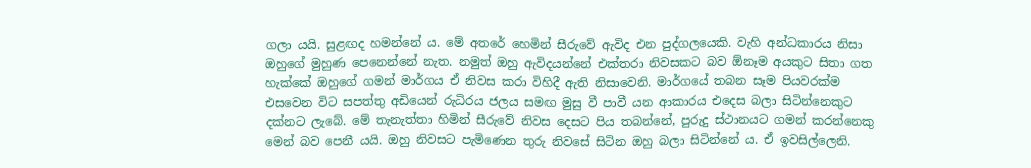ගලා යයි. සුළඟද හමන්නේ ය. මේ අතරේ හෙමින් සීරුවේ ඇවිද එන පුද්ගලයෙකි. වැහි අන්ධකාරය නිසා ඔහුගේ මුහුණ පෙනෙන්නේ නැත. නමුත් ඔහු ඇවිදයන්නේ එක්තරා නිවසකට බව ඕනෑම අයකුට සිතා ගත හැක්කේ ඔහුගේ ගමන් මාර්ගය ඒ නිවස කරා විහිදී ඇති නිසාවෙනි. මාර්ගයේ තබන සෑම පියවරක්ම එසවෙන විට සපත්තු අඩියෙන් රුධිරය ජලය සමඟ මුසු වී පාවී යන ආකාරය එදෙස බලා සිටින්නෙකුට දක්නට ලැබේ. මේ තැනැත්තා හිමින් සීරුවේ නිවස දෙසට පිය තබන්නේ, පුරුදු ස්ථානයට ගමන් කරන්නෙකු මෙන් බව පෙනී යයි. ඔහු නිවසට පැමිණෙන තුරු නිවසේ සිටින ඔහු බලා සිටින්නේ ය. ඒ ඉවසිල්ලෙනි.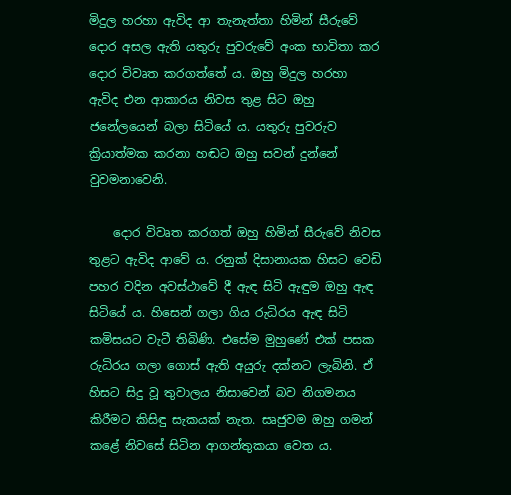මිදුල හරහා ඇවිද ආ තැනැත්තා හිමින් සීරුවේ දොර අසල ඇති යතුරු පුවරුවේ අංක භාවිතා කර දොර විවෘත කරගත්තේ ය. ඔහු මිදුල හරහා ඇවිද එන ආකාරය නිවස තුළ සිට ඔහු ජනේලයෙන් බලා සිටියේ ය. යතුරු පුවරුව ක්‍රියාත්මක කරනා හඬට ඔහු සවන් දුන්නේ වුවමනාවෙනි.

    දොර විවෘත කරගත් ඔහු හිමින් සීරුවේ නිවස තුළට ඇවිද ආවේ ය. රනුක් දිසානායක හිසට වෙඩි පහර වදින අවස්ථාවේ දී ඇඳ සිටි ඇඳුම ඔහු ඇඳ සිටියේ ය. හිසෙන් ගලා ගිය රුධිරය ඇඳ සිටි කමිසයට වැටී තිබිණි. එසේම මුහුණේ එක් පසක රුධිරය ගලා ගොස් ඇති අයුරු දක්නට ලැබිනි. ඒ හිසට සිදු වූ තුවාලය නිසාවෙන් බව නිගමනය කිරීමට කිසිඳු සැකයක් නැත. සෘජුවම ඔහු ගමන් කළේ නිවසේ සිටින ආගන්තුකයා වෙත ය.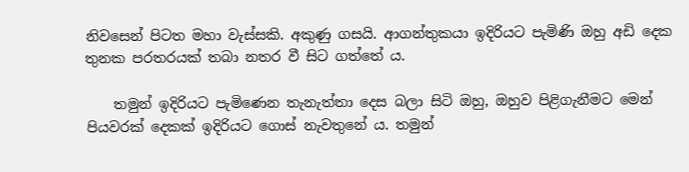නිවසෙන් පිටත මහා වැස්සකි. අකුණු ගසයි. ආගන්තුකයා ඉදිරියට පැමිණි ඔහු අඩි දෙක තුනක පරතරයක් තබා නතර වී සිට ගත්තේ ය.

    තමුන් ඉදිරියට පැමිණෙන තැනැත්තා දෙස බලා සිටි ඔහු, ඔහුව පිළිගැනීමට මෙන් පියවරක් දෙකක් ඉදිරියට ගොස් නැවතුනේ ය. තමුන්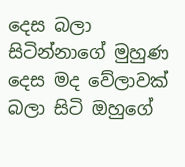දෙස බලා සිටින්නාගේ මුහුණ දෙස මද වේලාවක් බලා සිටි ඔහුගේ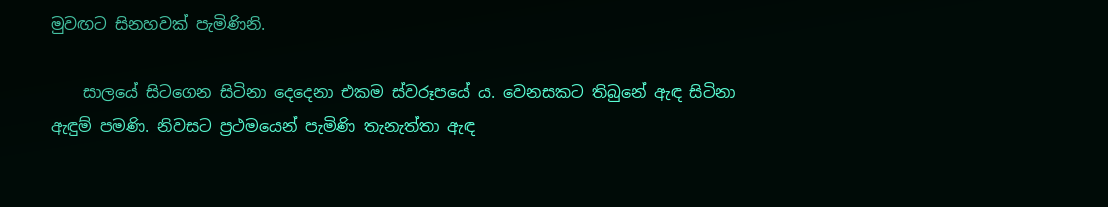මුවඟට සිනහවක් පැමිණිනි.

    සාලයේ සිටගෙන සිටිනා දෙදෙනා එකම ස්වරූපයේ ය. වෙනසකට තිබුනේ ඇඳ සිටිනා ඇඳුම් පමණි. නිවසට ප්‍රථමයෙන් පැමිණි තැනැත්තා ඇඳ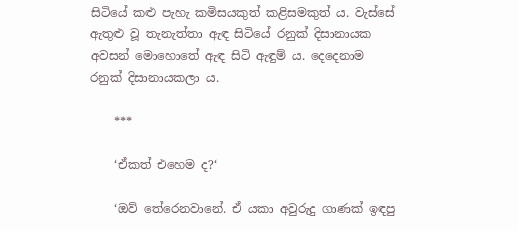සිටියේ කළු පැහැ කමිසයකුත් කළිසමකුත් ය. වැස්සේ ඇතුළු වූ තැනැත්තා ඇඳ සිටියේ රනුක් දිසානායක අවසන් මොහොතේ ඇඳ සිටි ඇඳුම් ය. දෙදෙනාම රනුක් දිසානායකලා ය.

    ***

    ‘ඒකත් එහෙම ද?‘

    ‘ඔව් තේරෙනවානේ. ඒ යකා අවුරුදු ගාණක් ඉඳපු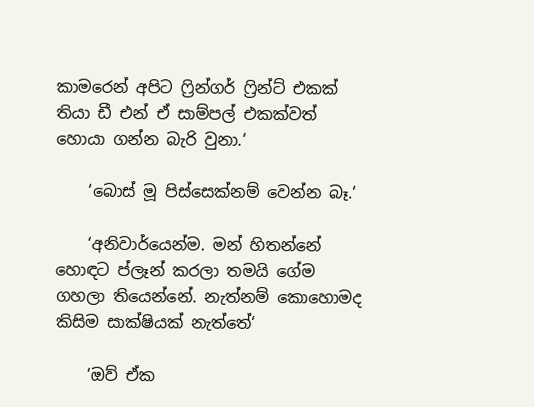කාමරෙන් අපිට ෆ්‍රින්ගර් ෆ්‍රින්ට් එකක් තියා ඩී එන් ඒ සාම්පල් එකක්වත් හොයා ගන්න බැරි වුනා.‘

    ‘බොස් මූ පිස්සෙක්නම් වෙන්න බෑ.‘

    ‘අනිවාර්යෙන්ම. මන් හිතන්නේ හොඳට ප්ලෑන් කරලා තමයි ගේම ගහලා තියෙන්නේ. නැත්නම් කොහොමද කිසිම සාක්ෂියක් නැත්තේ‘

    ‘ඔව් ඒක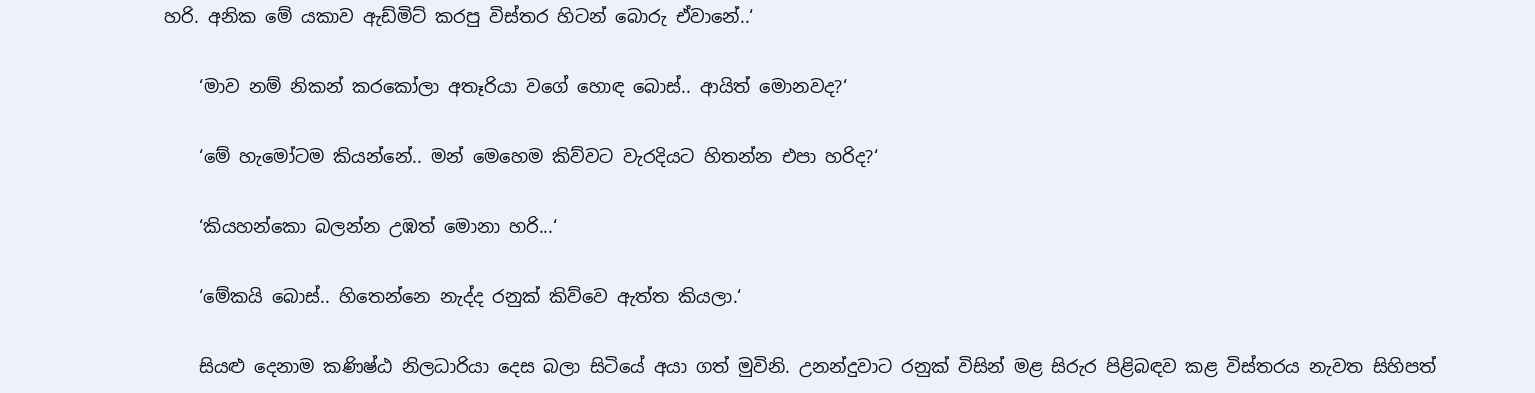හරි. අනික මේ යකාව ඇඩ්මිට් කරපු විස්තර හිටන් බොරු ඒවානේ..‘

    ‘මාව නම් නිකන් කරකෝලා අතෑරියා වගේ හොඳ බොස්.. ආයිත් මොනවද?‘

    ‘මේ හැමෝටම කියන්නේ.. මන් මෙහෙම කිව්වට වැරදියට හිතන්න එපා හරිද?‘

    ‘කියහන්කො බලන්න උඹත් මොනා හරි...‘

    ‘මේකයි බොස්.. හිතෙන්නෙ නැද්ද රනුක් කිව්වෙ ඇත්ත කියලා.‘

    සියළු දෙනාම කණිෂ්ඨ නිලධාරියා දෙස බලා සිටියේ අයා ගත් මුවිනි. උනන්දුවාට රනුක් විසින් මළ සිරුර පිළිබඳව කළ විස්තරය නැවත සිහිපත්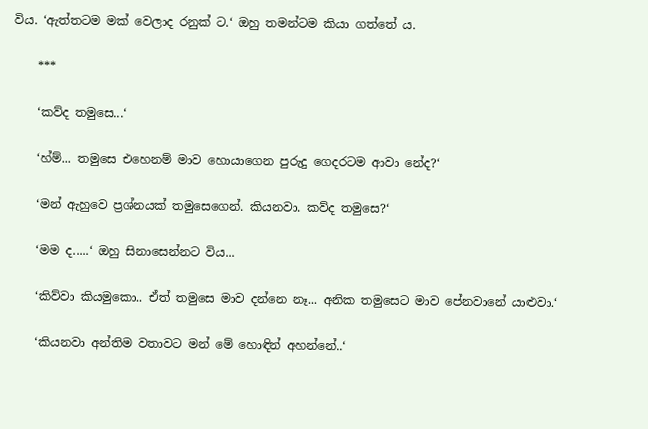විය. ‘ඇත්තටම මක් වෙලාද රනුක් ට.‘ ඔහු තමන්ටම කියා ගත්තේ ය.

    ***

    ‘කව්ද තමුසෙ...‘

    ‘හ්ම්... තමුසෙ එහෙනම් මාව හොයාගෙන පුරුදු ගෙදරටම ආවා නේද?‘

    ‘මන් ඇහුවෙ ප්‍රශ්නයක් තමුසෙගෙන්. කියනවා. කව්ද තමුසෙ?‘

    ‘මම ද.....‘ ඔහු සිනාසෙන්නට විය...

    ‘කිව්වා කියමුකො.. ඒත් තමුසෙ මාව දන්නෙ නෑ... අනික තමුසෙට මාව පේනවානේ යාළුවා.‘

    ‘කියනවා අන්තිම වතාවට මන් මේ හොඳින් අහන්නේ..‘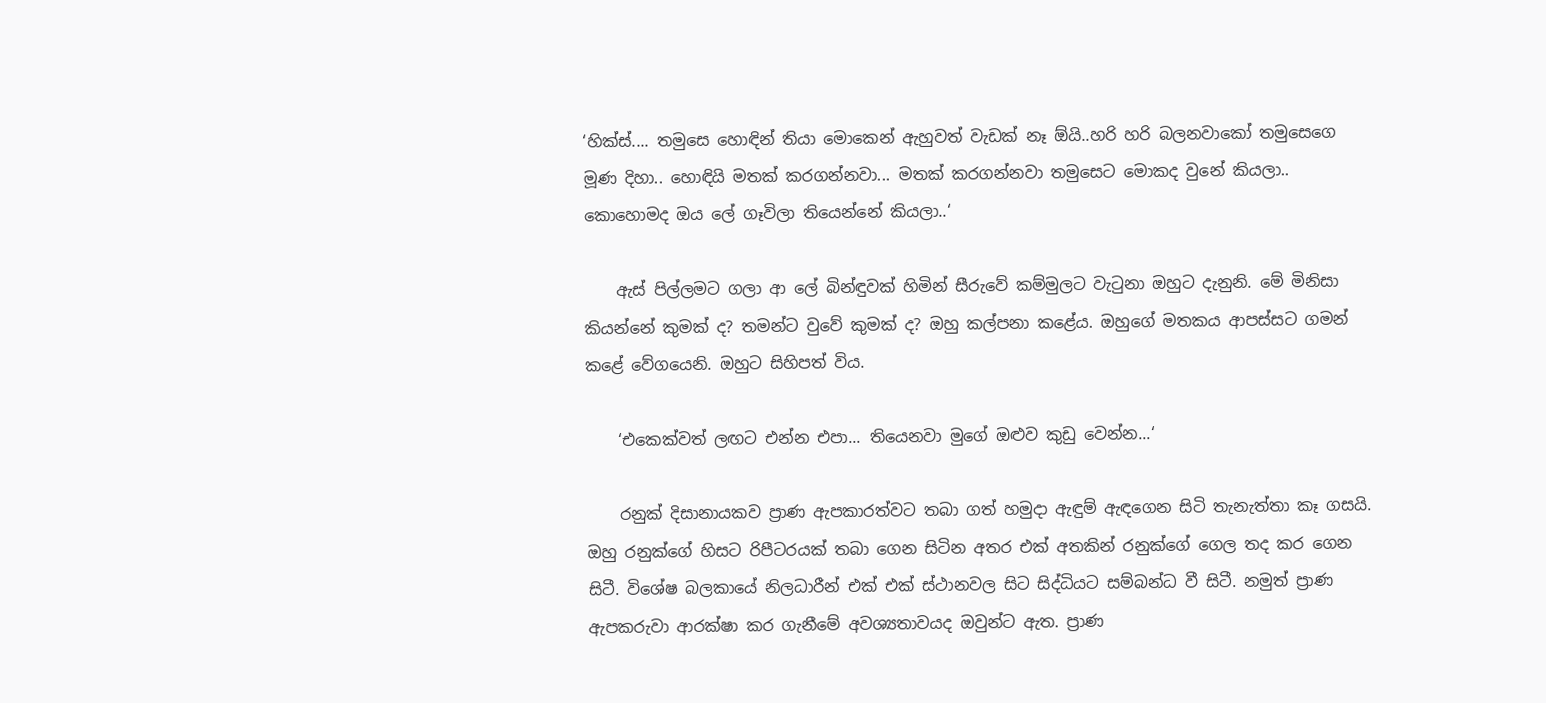‘හික්ස්.... තමුසෙ හොඳින් තියා මොකෙන් ඇහුවත් වැඩක් නෑ ඕයි..හරි හරි බලනවාකෝ තමුසෙගෙ මූණ දිහා.. හොඳියි මතක් කරගන්නවා... මතක් කරගන්නවා තමුසෙට මොකද වුනේ කියලා.. කොහොමද ඔය ලේ ගෑවිලා තියෙන්නේ කියලා..‘

    ඇස් පිල්ලමට ගලා ආ ලේ බින්ඳුවක් හිමින් සීරුවේ කම්මුලට වැටුනා ඔහුට දැනුනි. මේ මිනිසා කියන්නේ කුමක් ද? තමන්ට වුවේ කුමක් ද? ඔහු කල්පනා කළේය. ඔහුගේ මතකය ආපස්සට ගමන් කළේ වේගයෙනි. ඔහුට සිහිපත් විය.

    ‘එකෙක්වත් ලඟට එන්න එපා... තියෙනවා මුගේ ඔළුව කුඩු වෙන්න...‘

    රනුක් දිසානායකව ප්‍රාණ ඇපකාරත්වට තබා ගත් හමුදා ඇඳුම් ඇඳගෙන සිටි තැනැත්තා කෑ ගසයි. ඔහු රනුක්ගේ හිසට රිපීටරයක් තබා ගෙන සිටින අතර එක් අතකින් රනුක්ගේ ගෙල තද කර ගෙන සිටී. විශේෂ බලකායේ නිලධාරීන් එක් එක් ස්ථානවල සිට සිද්ධියට සම්බන්ධ වී සිටී. නමුත් ප්‍රාණ ඇපකරුවා ආරක්ෂා කර ගැනීමේ අවශ්‍යතාවයද ඔවුන්ට ඇත. ප්‍රාණ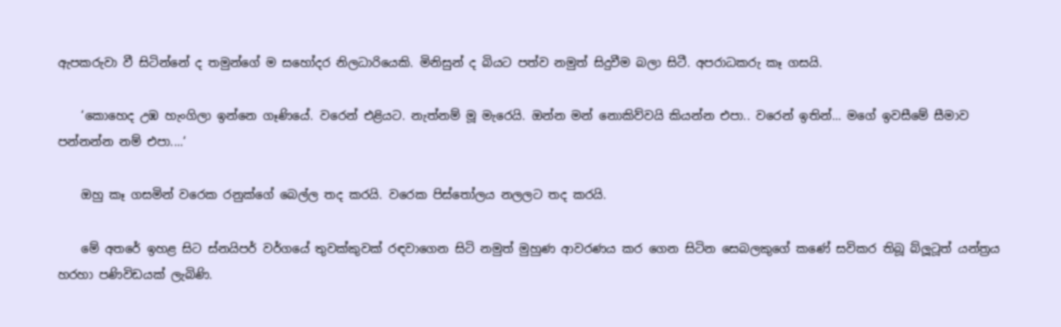ඇපකරුවා වී සිටින්නේ ද තමුන්ගේ ම සහෝදර නිලධාරියෙකි. මිනිසුන් ද බියට පත්ව නමුත් සිදුවීම බලා සිටී. අපරාධකරු කෑ ගසයි.

    ‘කොහෙද උඹ හැංගිලා ඉන්නෙ ගෑණියේ. වරෙන් එළියට. නැත්නම් මූ මැරෙයි. ඔන්න මන් නොකිව්වයි කියන්න එපා.. වරෙන් ඉතින්... මගේ ඉවසීමේ සීමාව පන්නන්න නම් එපා....‘

    ඔහු කෑ ගසමින් වරෙක රනුක්ගේ බෙල්ල තද කරයි. වරෙක පිස්තෝලය නලලට තද කරයි.

    මේ අතරේ ඉහළ සිට ස්නයිපර් වර්ගයේ තුවක්කුවක් රඳවාගෙන සිටි නමුත් මුහුණ ආවරණය කර ගෙන සිටින සෙබලකුගේ කණේ සවිකර තිබූ බ්ලූටූත් යන්ත්‍රය හරහා පණිවිඩයක් ලැබිණි.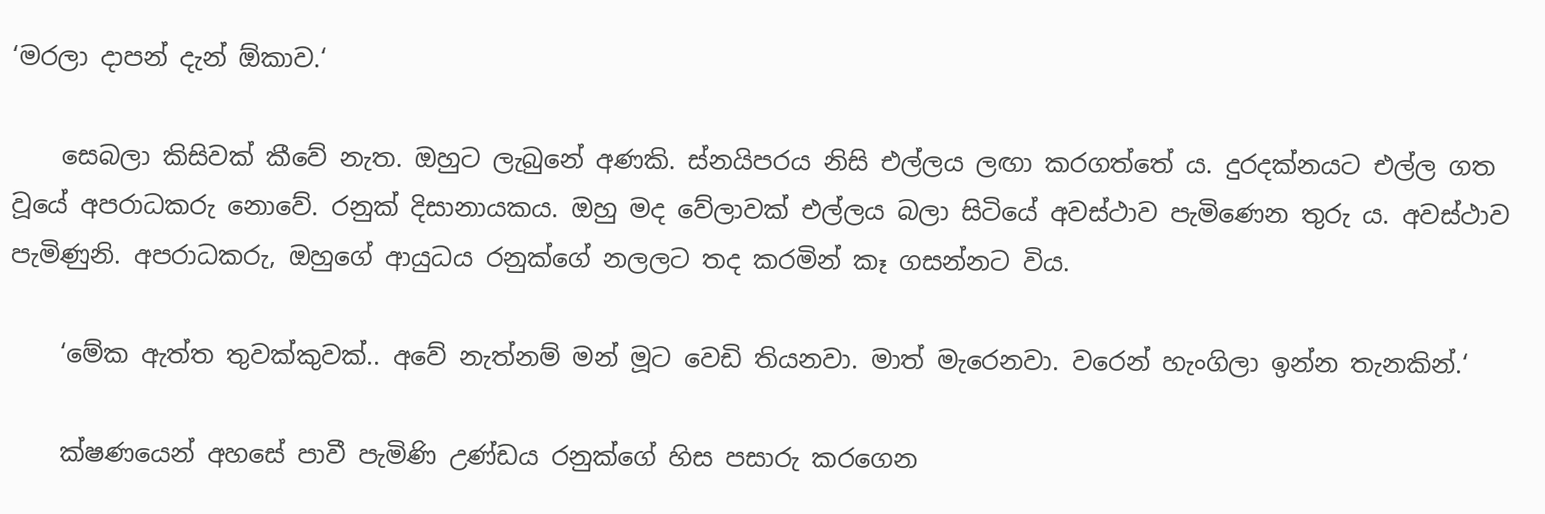‘මරලා දාපන් දැන් ඕකාව.‘

    සෙබලා කිසිවක් කීවේ නැත. ඔහුට ලැබුනේ අණකි. ස්නයිපරය නිසි එල්ලය ලඟා කරගත්තේ ය. දුරදක්නයට එල්ල ගත වූයේ අපරාධකරු නොවේ. රනුක් දිසානායකය. ඔහු මද වේලාවක් එල්ලය බලා සිටියේ අවස්ථාව පැමිණෙන තුරු ය. අවස්ථාව පැමිණුනි. අපරාධකරු, ඔහුගේ ආයුධය රනුක්ගේ නලලට තද කරමින් කෑ ගසන්නට විය.

    ‘මේක ඇත්ත තුවක්කුවක්.. අවේ නැත්නම් මන් මූට වෙඩි තියනවා. මාත් මැරෙනවා. වරෙන් හැංගිලා ඉන්න තැනකින්.‘

    ක්ෂණයෙන් අහසේ පාවී පැමිණි උණ්ඩය රනුක්ගේ හිස පසාරු කරගෙන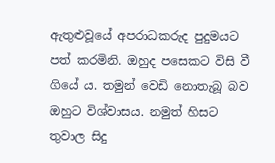ඇතුළුවූයේ අපරාධකරුද පුදුමයට පත් කරමිනි. ඔහුද පසෙකට විසි වී ගියේ ය. තමුන් වෙඩි නොතැබූ බව ඔහුට විශ්වාසය. නමුත් හිසට තුවාල සිදු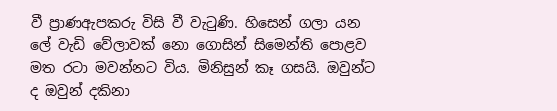වී ප්‍රාණඇපකරු විසි වී වැටුණි. හිසෙන් ගලා යන ලේ වැඩි වේලාවක් නො ගොසින් සිමෙන්ති පොළව මත රටා මවන්නට විය. මිනිසුන් කෑ ගසයි. ඔවුන්ට ද ඔවුන් දකිනා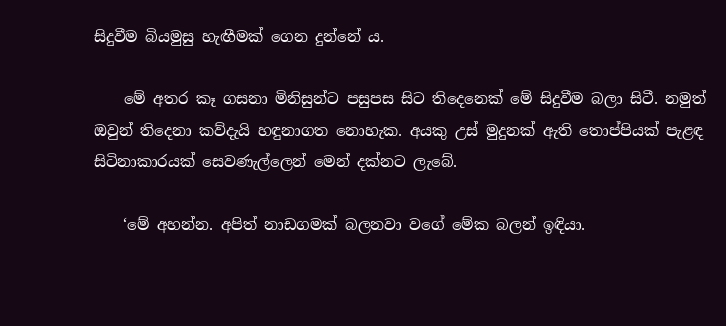සිදුවීම බියමුසු හැඟීමක් ගෙන දුන්නේ ය.

    මේ අතර කෑ ගසනා මිනිසුන්ට පසුපස සිට තිදෙනෙක් මේ සිදුවීම බලා සිටී. නමුත් ඔවුන් තිදෙනා කව්දැයි හඳුනාගත නොහැක. අයකු උස් මුදුනක් ඇති තොප්පියක් පැළඳ සිටිනාකාරයක් සෙවණැල්ලෙන් මෙන් දක්නට ලැබේ.

    ‘මේ අහන්න. අපිත් නාඩගමක් බලනවා වගේ මේක බලන් ඉඳියා.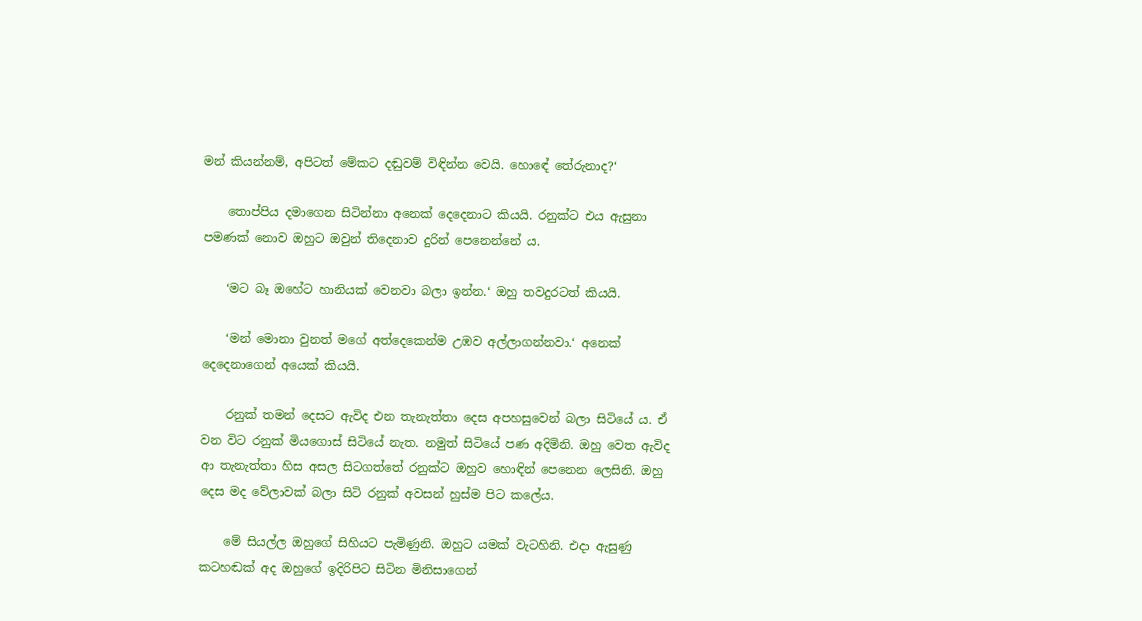මන් කියන්නම්, අපිටත් මේකට දඬුවම් විඳින්න වෙයි. හොඳේ තේරුනාද?‘

    තොප්පිය දමාගෙන සිටින්නා අනෙක් දෙදෙනාට කියයි. රනුක්ට එය ඇසුනා පමණක් නොව ඔහුට ඔවුන් තිදෙනාව දුරින් පෙනෙන්නේ ය.

    ‘මට බෑ ඔහේට හානියක් වෙනවා බලා ඉන්න.‘ ඔහු තවදුරටත් කියයි.

    ‘මන් මොනා වුනත් මගේ අත්දෙකෙන්ම උඹව අල්ලාගන්නවා.‘ අනෙක් දෙදෙනාගෙන් අයෙක් කියයි.

    රනුක් තමන් දෙසට ඇවිද එන තැනැත්තා දෙස අපහසුවෙන් බලා සිටියේ ය. ඒ වන විට රනුක් මියගොස් සිටියේ නැත. නමුත් සිටියේ පණ අදිමිනි. ඔහු වෙත ඇවිද ආ තැනැත්තා හිස අසල සිටගත්තේ රනුක්ට ඔහුව හොඳින් පෙනෙන ලෙසිනි. ඔහු දෙස මද වේලාවක් බලා සිටි රනුක් අවසන් හුස්ම පිට කලේය.

    මේ සියල්ල ඔහුගේ සිහියට පැමිණුනි. ඔහුට යමක් වැටහිනි. එදා ඇසුණු කටහඬක් අද ඔහුගේ ඉදිරිපිට සිටින මිනිසාගෙන්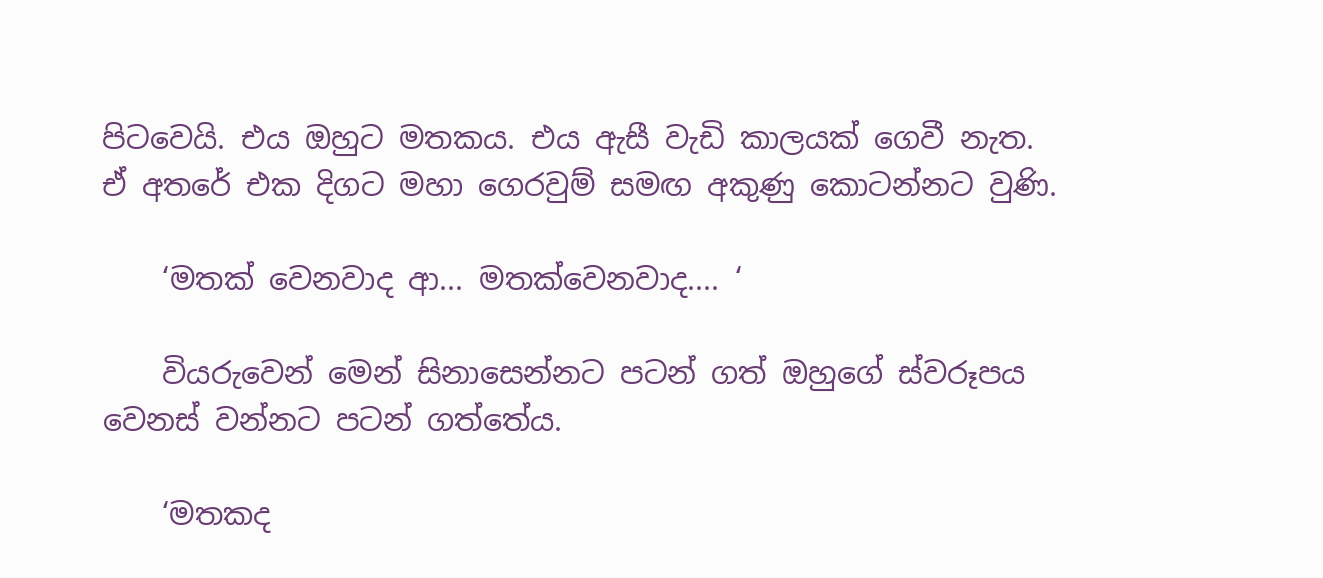පිටවෙයි. එය ඔහුට මතකය. එය ඇසී වැඩි කාලයක් ගෙවී නැත. ඒ අතරේ එක දිගට මහා ගෙරවුම් සමඟ අකුණු කොටන්නට වුණි.

    ‘මතක් වෙනවාද ආ... මතක්වෙනවාද.... ‘

    වියරුවෙන් මෙන් සිනාසෙන්නට පටන් ගත් ඔහුගේ ස්වරූපය වෙනස් වන්නට පටන් ගත්තේය.

    ‘මතකද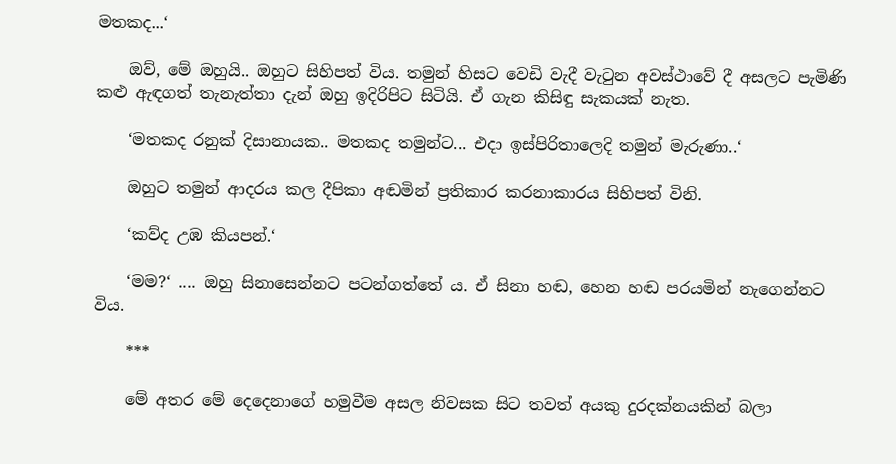මතකද...‘

    ඔව්, මේ ඔහුයි.. ඔහුට සිහිපත් විය. තමුන් හිසට වෙඩි වැදී වැටුන අවස්ථාවේ දී අසලට පැමිණි කළු ඇඳගත් තැනැත්තා දැන් ඔහු ඉදිරිපිට සිටියි. ඒ ගැන කිසිඳු සැකයක් නැත.

    ‘මතකද රනුක් දිසානායක.. මතකද තමුන්ට... එදා ඉස්පිරිතාලෙදි තමුන් මැරුණා..‘

    ඔහුට තමුන් ආදරය කල දීපිකා අඬමින් ප්‍රතිකාර කරනාකාරය සිහිපත් විනි.

    ‘කව්ද උඹ කියපන්.‘

    ‘මම?‘ .... ඔහු සිනාසෙන්නට පටන්ගත්තේ ය. ඒ සිනා හඬ, හෙන හඬ පරයමින් නැගෙන්නට විය.

    ***

    මේ අතර මේ දෙදෙනාගේ හමුවීම අසල නිවසක සිට තවත් අයකු දුරදක්නයකින් බලා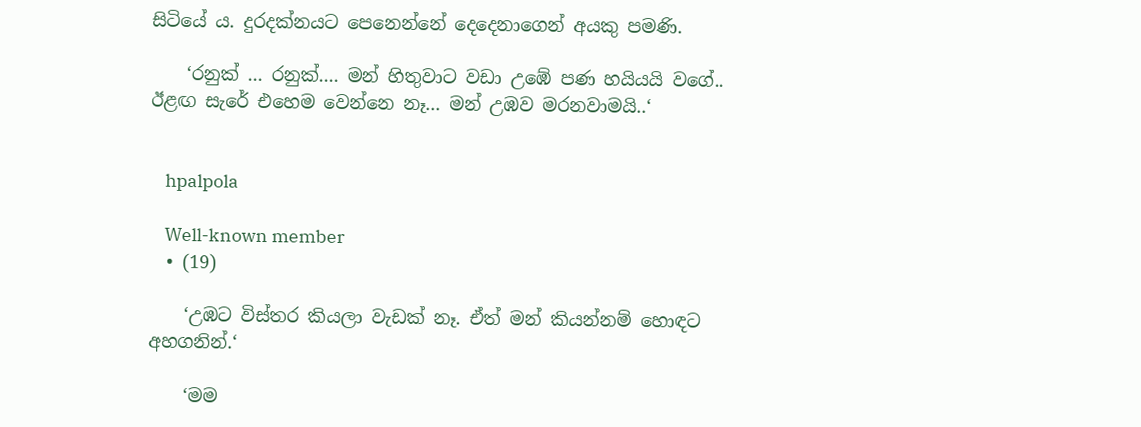සිටියේ ය. දුරදක්නයට පෙනෙන්නේ දෙදෙනාගෙන් අයකු පමණි.

    ‘රනුක් ... රනුක්.... මන් හිතුවාට වඩා උඹේ පණ හයියයි වගේ.. ඊළඟ සැරේ එහෙම වෙන්නෙ නෑ... මන් උඹව මරනවාමයි..‘


    hpalpola

    Well-known member
  • (19)

    ‘උඹට විස්තර කියලා වැඩක් නෑ. ඒත් මන් කියන්නම් හොඳට අහගනින්.‘

    ‘මම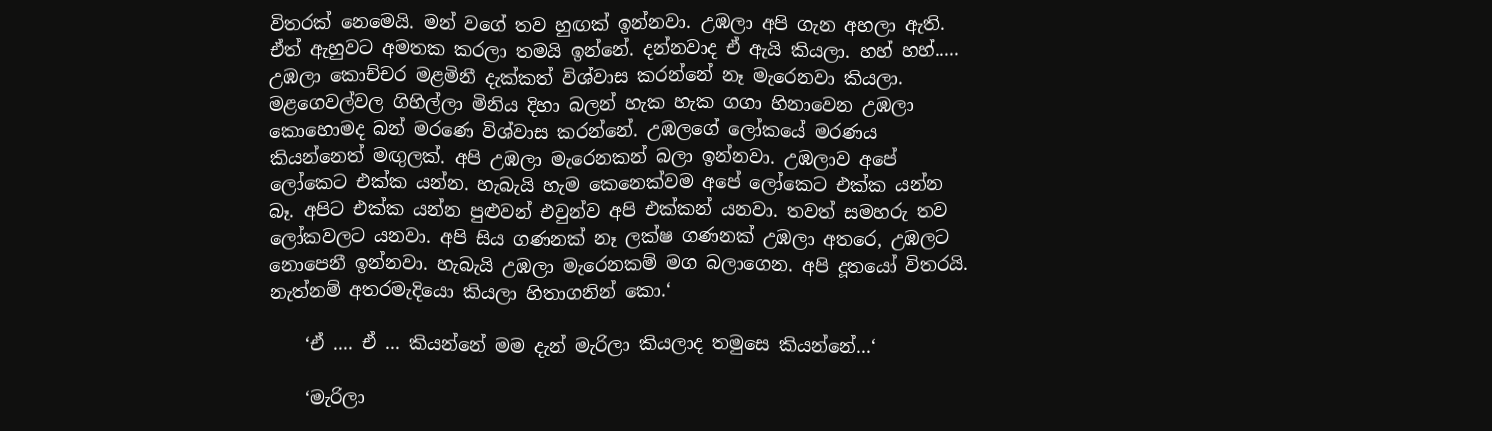විතරක් නෙමෙයි. මන් වගේ තව හුඟක් ඉන්නවා. උඹලා අපි ගැන අහලා ඇති. ඒත් ඇහුවට අමතක කරලා තමයි ඉන්නේ. දන්නවාද ඒ ඇයි කියලා. හහ් හහ්..... උඹලා කොච්චර මළමිනී දැක්කත් විශ්වාස කරන්නේ නෑ මැරෙනවා කියලා. මළගෙවල්වල ගිහිල්ලා මිනිය දිහා බලන් හැක හැක ගගා හිනාවෙන උඹලා කොහොමද බන් මරණෙ විශ්වාස කරන්නේ. උඹලගේ ලෝකයේ මරණය කියන්නෙත් මඟුලක්. අපි උඹලා මැරෙනකන් බලා ඉන්නවා. උඹලාව අපේ ලෝකෙට එක්ක යන්න. හැබැයි හැම කෙනෙක්වම අපේ ලෝකෙට එක්ක යන්න බෑ. අපිට එක්ක යන්න පුළුවන් එවුන්ව අපි එක්කන් යනවා. තවත් සමහරු තව ලෝකවලට යනවා. අපි සිය ගණනක් නෑ ලක්ෂ ගණනක් උඹලා අතරෙ, උඹලට නොපෙනී ඉන්නවා. හැබැයි උඹලා මැරෙනකම් මග බලාගෙන. අපි දූතයෝ විතරයි. නැත්නම් අතරමැදියො කියලා හිතාගනින් කො.‘

    ‘ඒ .... ඒ ... කියන්නේ මම දැන් මැරිලා කියලාද තමුසෙ කියන්නේ...‘

    ‘මැරිලා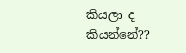කියලා ද කියන්නේ??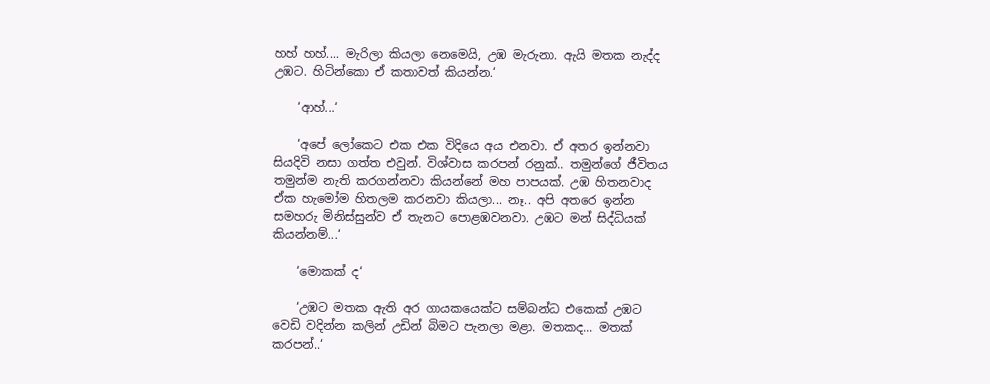හහ් හහ්.... මැරිලා කියලා නෙමෙයි, උඹ මැරුනා. ඇයි මතක නැද්ද උඹට. හිටින්කො ඒ කතාවත් කියන්න.‘

    ‘ආහ්...‘

    ‘අපේ ලෝකෙට එක එක විදියෙ අය එනවා. ඒ අතර ඉන්නවා සියදිවි නසා ගත්ත එවුන්. විශ්වාස කරපන් රනුක්.. තමුන්ගේ ජීවිතය තමුන්ම නැති කරගන්නවා කියන්නේ මහ පාපයක්. උඹ හිතනවාද ඒක හැමෝම හිතලම කරනවා කියලා... නෑ.. අපි අතරෙ ඉන්න සමහරු මිනිස්සුන්ව ඒ තැනට පොළඹවනවා. උඹට මන් සිද්ධියක් කියන්නම්...‘

    ‘මොකක් ද‘

    ‘උඹට මතක ඇති අර ගායකයෙක්ට සම්බන්ධ එකෙක් උඹට වෙඩි වදින්න කලින් උඩින් බිමට පැනලා මළා. මතකද... මතක් කරපන්..‘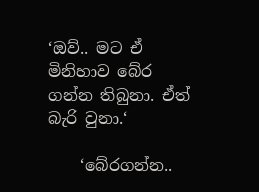‘ඔව්.. මට ඒ මිනිහාව බේර ගන්න තිබුනා. ඒත් බැරි වුනා.‘

    ‘බේරගන්න..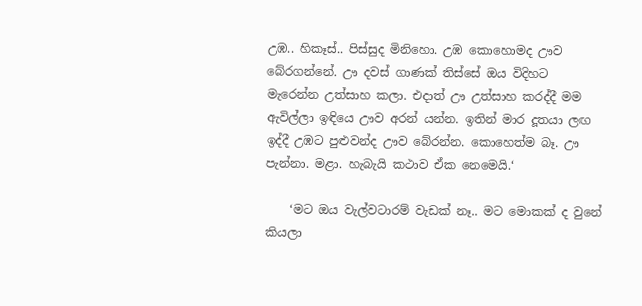උඹ.. හිකෑස්.. පිස්සුද මිනිහො. උඹ කොහොමද ඌව බේරගන්නේ. ඌ දවස් ගාණක් තිස්සේ ඔය විදිහට මැරෙන්න උත්සාහ කලා. එදාත් ඌ උත්සාහ කරද්දී මම ඇවිල්ලා ඉඳියෙ ඌව අරන් යන්න. ඉතින් මාර දූතයා ලඟ ඉද්දී උඹට පුළුවන්ද ඌව බේරන්න. කොහෙත්ම බෑ. ඌ පැන්නා. මළා. හැබැයි කථාව ඒක නෙමෙයි.‘

    ‘මට ඔය වැල්වටාරම් වැඩක් නෑ.. මට මොකක් ද වුනේ කියලා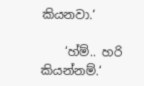කියනවා.‘

    ‘හ්ම්.. හරි කියන්නම්.‘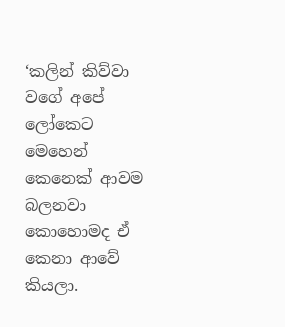‘කලින් කිව්වා වගේ අපේ ලෝකෙට මෙහෙන් කෙනෙක් ආවම බලනවා කොහොමද ඒ කෙනා ආවේ කියලා.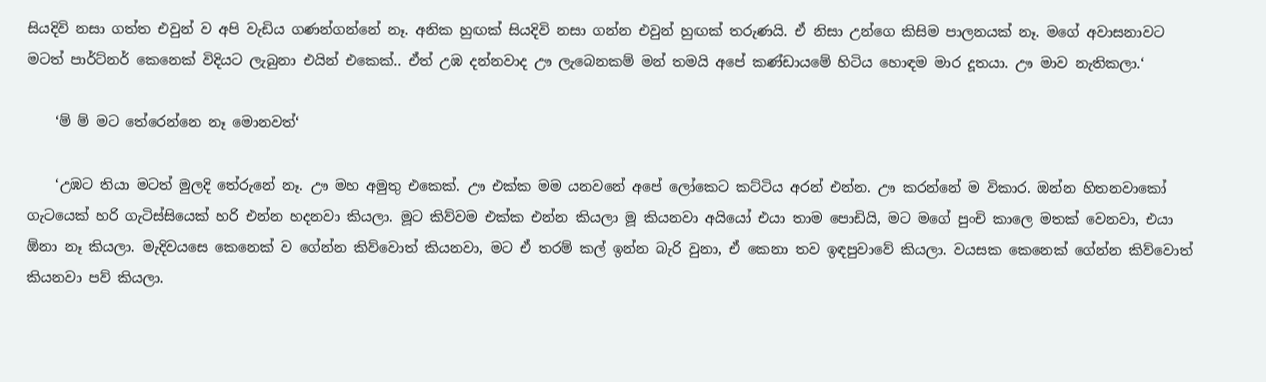සියදිවි නසා ගත්ත එවුන් ව අපි වැඩිය ගණන්ගන්නේ නෑ. අනික හුඟක් සියදිවි නසා ගන්න එවුන් හුඟක් තරුණයි. ඒ නිසා උන්ගෙ කිසිම පාලනයක් නෑ. මගේ අවාසනාවට මටත් පාර්ට්නර් කෙනෙක් විදියට ලැබුනා එයින් එකෙක්.. ඒත් උඹ දන්නවාද ඌ ලැබෙනකම් මන් තමයි අපේ කණ්ඩායමේ හිටිය හොඳම මාර දූතයා. ඌ මාව නැතිකලා.‘

    ‘ම් ම් මට තේරෙන්නෙ නෑ මොනවත්‘

    ‘උඹට තියා මටත් මුලදි තේරුනේ නෑ. ඌ මහ අමුතු එකෙක්. ඌ එක්ක මම යනවනේ අපේ ලෝකෙට කට්ටිය අරන් එන්න. ඌ කරන්නේ ම විකාර. ඔන්න හිතනවාකෝ ගැටයෙක් හරි ගැටිස්සියෙක් හරි එන්න හදනවා කියලා. මූට කිව්වම එක්ක එන්න කියලා මූ කියනවා අයියෝ එයා තාම පොඩියි, මට මගේ පුංචි කාලෙ මතක් වෙනවා, එයා ඕනා නෑ කියලා. මැදිවයසෙ කෙනෙක් ව ගේන්න කිව්වොත් කියනවා, මට ඒ තරම් කල් ඉන්න බැරි වුනා, ඒ කෙනා තව ඉඳපුවාවේ කියලා. වයසක කෙනෙක් ගේන්න කිව්වොත් කියනවා පව් කියලා.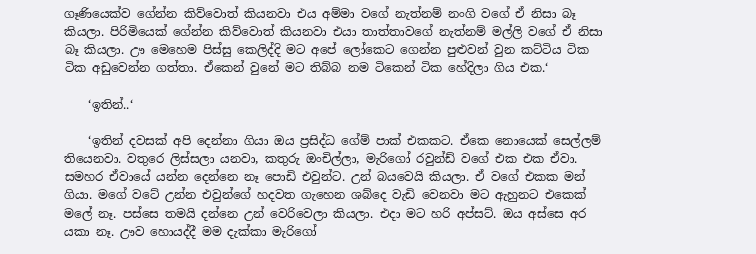ගෑණියෙක්ව ගේන්න කිව්වොත් කියනවා එය අම්මා වගේ නැත්නම් නංගි වගේ ඒ නිසා බෑ කියලා. පිරිමියෙක් ගේන්න කිව්වොත් කියනවා එයා තාත්තාවගේ නැත්නම් මල්ලි වගේ ඒ නිසා බෑ කියලා. ඌ මෙහෙම පිස්සු කෙලිද්දි මට අපේ ලෝකෙට ගෙන්න පුළුවන් වුන කට්ටිය ටික ටික අඩුවෙන්න ගත්තා. ඒකෙන් වුනේ මට තිබ්බ නම ටිකෙන් ටික හේදිලා ගිය එක.‘

    ‘ඉතින්..‘

    ‘ඉතින් දවසක් අපි දෙන්නා ගියා ඔය ප්‍රසිද්ධ ගේම් පාක් එකකට. ඒකෙ නොයෙක් සෙල්ලම් තියෙනවා. වතුරෙ ලිස්සලා යනවා, කතුරු ඔංචිල්ලා, මැරිගෝ රවුන්ඩ් වගේ එක එක ඒවා. සමහර ඒවායේ යන්න දෙන්නෙ නෑ පොඩි එවුන්ට. උන් බයවෙයි කියලා. ඒ වගේ එකක මන් ගියා. මගේ වටේ උන්න එවුන්ගේ හදවත ගැහෙන ශබ්දෙ වැඩි වෙනවා මට ඇහුනට එකෙක් මලේ නෑ. පස්සෙ තමයි දන්නෙ උන් වෙරිවෙලා කියලා. එදා මට හරි අප්සට්. ඔය අස්සෙ අර යකා නෑ. ඌව හොයද්දී මම දැක්කා මැරිගෝ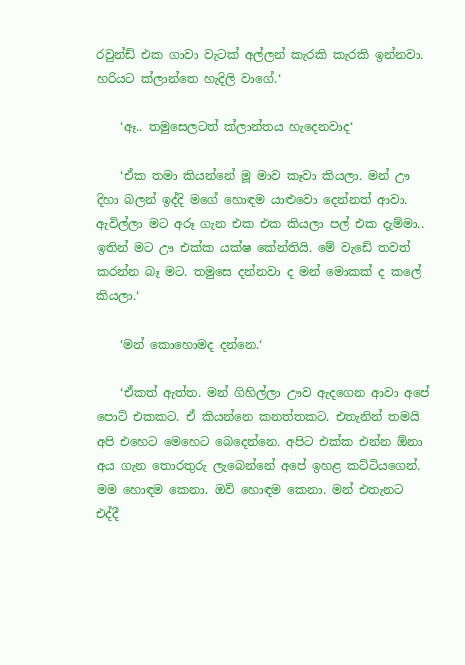රවුන්ඩ් එක ගාවා වැටක් අල්ලන් කැරකි කැරකි ඉන්නවා. හරියට ක්ලාන්තෙ හැදිලි වාගේ.‘

    ‘ඈ.. තමුසෙලටත් ක්ලාන්තය හැදෙනවාද‘

    ‘ඒක තමා කියන්නේ මූ මාව කෑවා කියලා. මන් ඌ දිහා බලන් ඉද්දි මගේ හොඳම යාළුවො දෙන්නත් ආවා. ඇවිල්ලා මට අරූ ගැන එක එක කියලා පල් එක දැම්මා.. ඉතින් මට ඌ එක්ක යක්ෂ කේන්තියි. මේ වැඩේ තවත් කරන්න බෑ මට. තමුසෙ දන්නවා ද මන් මොකක් ද කලේ කියලා.‘

    ‘මන් කොහොමද දන්නෙ.‘

    ‘ඒකත් ඇත්ත. මන් ගිහිල්ලා ඌව ඇදගෙන ආවා අපේ පොට් එකකට. ඒ කියන්නෙ කනත්තකට. එතැනින් තමයි අපි එහෙට මෙහෙට බෙදෙන්නෙ. අපිට එක්ක එන්න ඕනා අය ගැන තොරතුරු ලැබෙන්නේ අපේ ඉහළ කට්ටියගෙන්. මම හොඳම කෙනා. ඔව් හොඳම කෙනා. මන් එතැනට එද්දී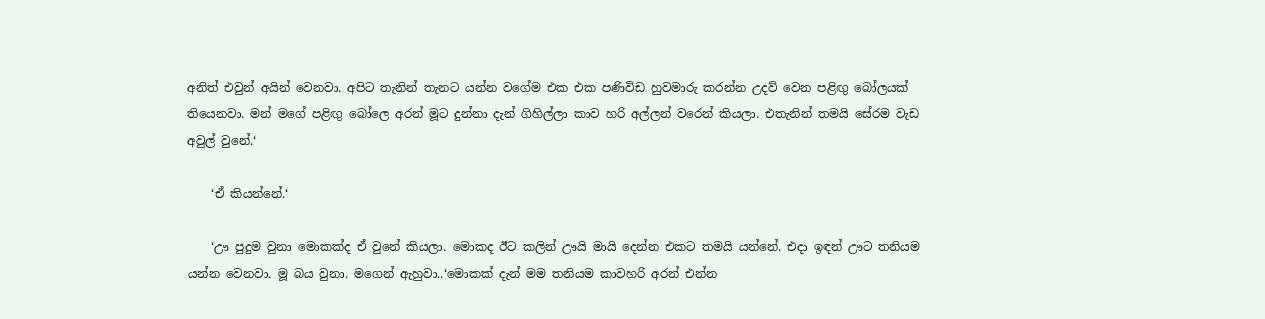අනිත් එවුන් අයින් වෙනවා. අපිට තැනින් තැනට යන්න වගේම එක එක පණිවිඩ හුවමාරු කරන්න උදව් වෙන පළිඟු බෝලයක් තියෙනවා. මන් මගේ පළිඟු බෝලෙ අරන් මූට දුන්නා දැන් ගිහිල්ලා කාව හරි අල්ලන් වරෙන් කියලා. එතැනින් තමයි සේරම වැඩ අවුල් වුනේ.‘

    ‘ඒ කියන්නේ.‘

    ‘ඌ පුදුම වුනා මොකක්ද ඒ වුනේ කියලා. මොකද ඊට කලින් ඌයි මායි දෙන්න එකට තමයි යන්නේ. එදා ඉඳන් ඌට තනියම යන්න වෙනවා. මූ බය වුනා. මගෙන් ඇහුවා..‘මොකක් දැන් මම තනියම කාවහරි අරන් එන්න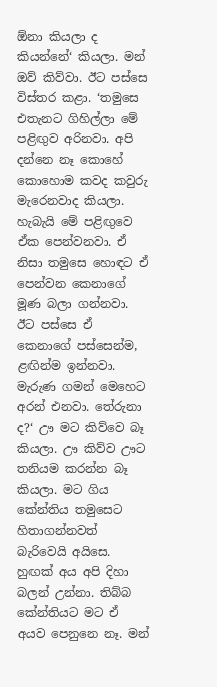ඕනා කියලා ද කියන්නේ‘ කියලා. මන් ඔව් කිව්වා. ඊට පස්සෙ විස්තර කළා. ‘තමුසෙ එතැනට ගිහිල්ලා මේ පළිඟුව අරිනවා. අපි දන්නෙ නෑ කොහේ කොහොම කවද කවුරු මැරෙනවාද කියලා. හැබැයි මේ පළිඟුවෙ ඒක පෙන්වනවා. ඒ නිසා තමුසෙ හොඳට ඒ පෙන්වන කෙනාගේ මූණ බලා ගන්නවා. ඊට පස්සෙ ඒ කෙනාගේ පස්සෙන්ම, ළඟින්ම ඉන්නවා. මැරුණ ගමන් මෙහෙට අරන් එනවා. තේරුනා ද?‘ ඌ මට කිව්වෙ බෑ කියලා. ඌ කිව්ව ඌට තනියම කරන්න බෑ කියලා. මට ගිය කේන්තිය තමුසෙට හිතාගන්නවත් බැරිවෙයි අයිසෙ. හුඟක් අය අපි දිහා බලන් උන්නා. තිබ්බ කේන්තියට මට ඒ අයව පෙනුනෙ නෑ. මන්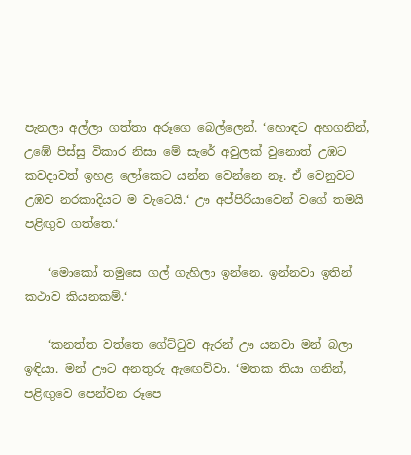පැනලා අල්ලා ගත්තා අරූගෙ බෙල්ලෙන්. ‘හොඳට අහගනින්, උඹේ පිස්සු විකාර නිසා මේ සැරේ අවුලක් වුනොත් උඹට කවදාවත් ඉහළ ලෝකෙට යන්න වෙන්නෙ නෑ. ඒ වෙනුවට උඹව නරකාදියට ම වැටෙයි.‘ ඌ අප්පිරියාවෙන් වගේ තමයි පළිඟුව ගත්තෙ.‘

    ‘මොකෝ තමුසෙ ගල් ගැහිලා ඉන්නෙ. ඉන්නවා ඉතින් කථාව කියනකම්.‘

    ‘කනත්ත වත්තෙ ගේට්ටුව ඇරන් ඌ යනවා මන් බලා ඉඳියා. මන් ඌට අනතුරු ඇඟෙව්වා. ‘මතක තියා ගනින්, පළිඟුවෙ පෙන්වන රූපෙ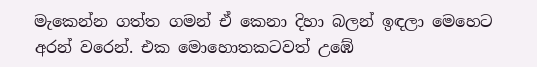මැකෙන්න ගත්ත ගමන් ඒ කෙනා දිහා බලන් ඉඳලා මෙහෙට අරන් වරෙන්. එක මොහොතකටවත් උඹේ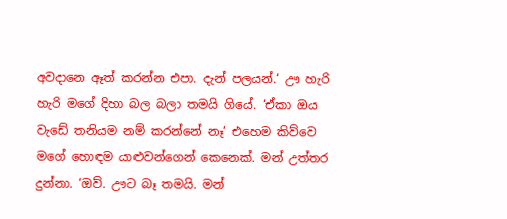අවදානෙ ඈත් කරන්න එපා. දැන් පලයන්.‘ ඌ හැරි හැරි මගේ දිහා බල බලා තමයි ගියේ. ‘ඒකා ඔය වැඩේ තනියම නම් කරන්නේ නෑ‘ එහෙම කිව්වෙ මගේ හොඳම යාළුවන්ගෙන් කෙනෙක්. මන් උත්තර දුන්නා. ‘ඔව්. ඌට බෑ තමයි. මන්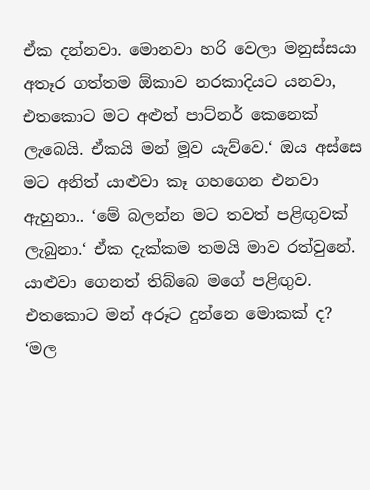ඒක දන්නවා. මොනවා හරි වෙලා මනුස්සයා අතෑර ගත්තම ඕකාව නරකාදියට යනවා, එතකොට මට අළුත් පාට්නර් කෙනෙක් ලැබෙයි. ඒකයි මන් මූව යැව්වෙ.‘ ඔය අස්සෙ මට අනිත් යාළුවා කෑ ගහගෙන එනවා ඇහුනා.. ‘මේ බලන්න මට තවත් පළිඟුවක් ලැබුනා.‘ ඒක දැක්කම තමයි මාව රත්වුනේ. යාළුවා ගෙනත් තිබ්බෙ මගේ පළිඟුව. එතකොට මන් අරූට දුන්නෙ මොකක් ද? ‘මල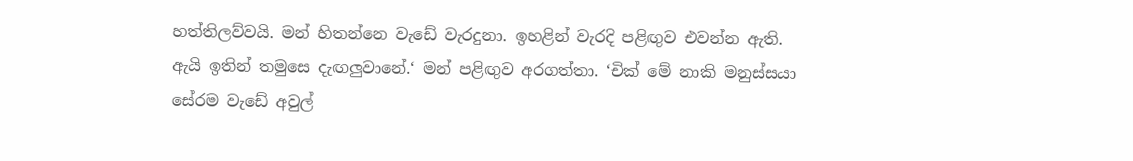හත්තිලව්වයි. මන් හිතන්නෙ වැඩේ වැරදුනා. ඉහළින් වැරදි පළිඟුව එවන්න ඇති. ඇයි ඉතින් තමුසෙ දැඟලුවානේ.‘ මන් පළිඟුව අරගත්තා. ‘චික් මේ නාකි මනුස්සයා සේරම වැඩේ අවුල්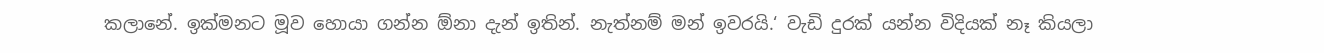කලානේ. ඉක්මනට මූව හොයා ගන්න ඕනා දැන් ඉතින්. නැත්නම් මන් ඉවරයි.‘ වැඩි දුරක් යන්න විදියක් නෑ කියලා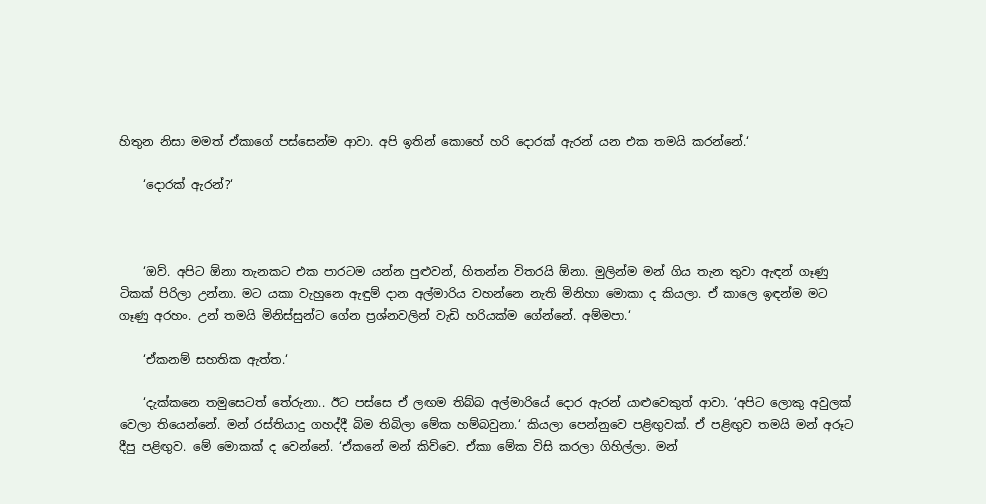හිතුන නිසා මමත් ඒකාගේ පස්සෙන්ම ආවා. අපි ඉතින් කොහේ හරි දොරක් ඇරන් යන එක තමයි කරන්නේ.‘

    ‘දොරක් ඇරන්?‘



    ‘ඔව්. අපිට ඕනා තැනකට එක පාරටම යන්න පුළුවන්, හිතන්න විතරයි ඕනා. මුලින්ම මන් ගිය තැන තුවා ඇඳන් ගෑණු ටිකක් පිරිලා උන්නා. මට යකා වැහුනෙ ඇඳුම් දාන අල්මාරිය වහන්නෙ නැති මිනිහා මොකා ද කියලා. ඒ කාලෙ ඉඳන්ම මට ගෑණු අරහං. උන් තමයි මිනිස්සුන්ට ගේන ප්‍රශ්නවලින් වැඩි හරියක්ම ගේන්නේ. අම්මපා.‘

    ‘ඒකනම් සහතික ඇත්ත.‘

    ‘දැක්කනෙ තමුසෙටත් තේරුනා.. ඊට පස්සෙ ඒ ලඟම තිබ්බ අල්මාරියේ දොර ඇරන් යාළුවෙකුත් ආවා. ‘අපිට ලොකු අවුලක් වෙලා තියෙන්නේ. මන් රස්තියාදු ගහද්දී බිම තිබිලා මේක හම්බවුනා.‘ කියලා පෙන්නුවෙ පළිඟුවක්. ඒ පළිඟුව තමයි මන් අරූට දීපු පළිඟුව. මේ මොකක් ද වෙන්නේ. ‘ඒකනේ මන් කිව්වෙ. ඒකා මේක විසි කරලා ගිහිල්ලා. මන්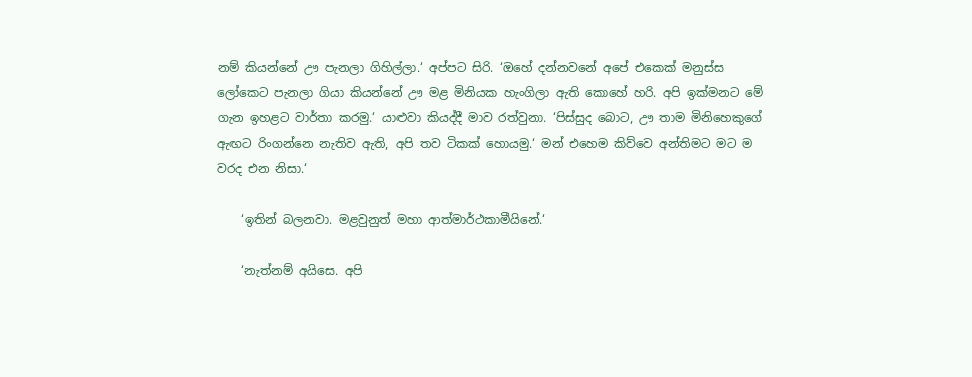නම් කියන්නේ ඌ පැනලා ගිහිල්ලා.‘ අප්පට සිරි. ‘ඔහේ දන්නවනේ අපේ එකෙක් මනුස්ස ලෝකෙට පැනලා ගියා කියන්නේ ඌ මළ මිනියක හැංගිලා ඇති කොහේ හරි. අපි ඉක්මනට මේ ගැන ඉහළට වාර්තා කරමු.‘ යාළුවා කියද්දී මාව රත්වුනා. ‘පිස්සුද බොට, ඌ තාම මිනිහෙකුගේ ඇඟට රිංගන්නෙ නැතිව ඇති, අපි තව ටිකක් හොයමු.‘ මන් එහෙම කිව්වෙ අන්තිමට මට ම වරද එන නිසා.‘

    ‘ඉතින් බලනවා. මළවුනුත් මහා ආත්මාර්ථකාමීයිනේ.‘

    ‘නැත්නම් අයිසෙ. අපි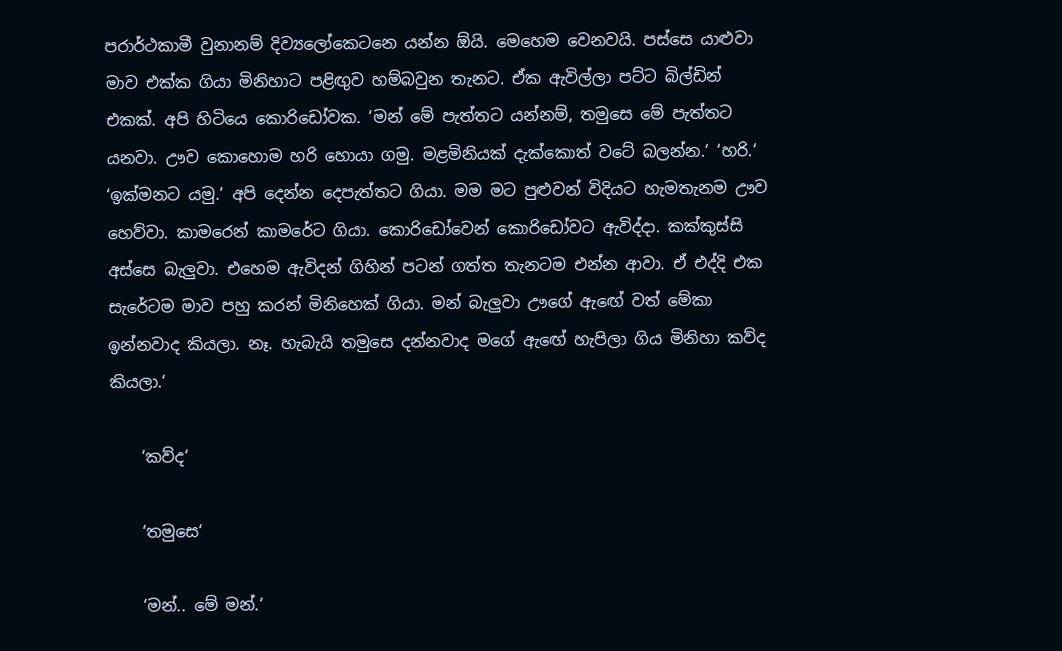පරාර්ථකාමී වුනානම් දිව්‍යලෝකෙටනෙ යන්න ඕයි. මෙහෙම වෙනවයි. පස්සෙ යාළුවා මාව එක්ක ගියා මිනිහාට පළිඟුව හම්බවුන තැනට. ඒක ඇවිල්ලා පට්ට බිල්ඩින් එකක්. අපි හිටියෙ කොරිඩෝවක. ‘මන් මේ පැත්තට යන්නම්, තමුසෙ මේ පැත්තට යනවා. ඌව කොහොම හරි හොයා ගමු. මළමිනියක් දැක්කොත් වටේ බලන්න.‘ ‘හරි.‘ ‘ඉක්මනට යමු.‘ අපි දෙන්න දෙපැත්තට ගියා. මම මට පුළුවන් විදියට හැමතැනම ඌව හෙව්වා. කාමරෙන් කාමරේට ගියා. කොරිඩෝවෙන් කොරිඩෝවට ඇවිද්දා. කක්කුස්සි අස්සෙ බැලුවා. එහෙම ඇවිදන් ගිහින් පටන් ගත්ත තැනටම එන්න ආවා. ඒ එද්දි එක සැරේටම මාව පහු කරන් මිනිහෙක් ගියා. මන් බැලුවා ඌගේ ඇඟේ වත් මේකා ඉන්නවාද කියලා. නෑ. හැබැයි තමුසෙ දන්නවාද මගේ ඇඟේ හැපිලා ගිය මිනිහා කව්ද කියලා.‘

    ‘කව්ද‘

    ‘තමුසෙ‘

    ‘මන්.. මේ මන්.‘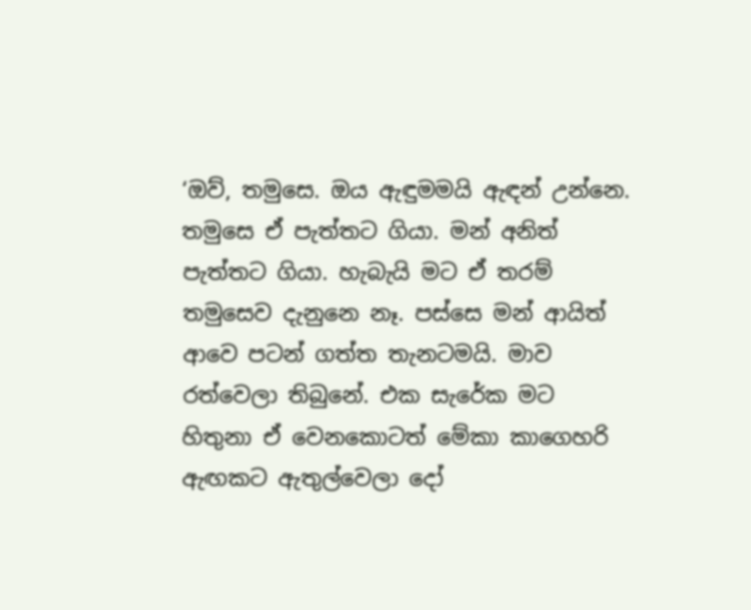‘ඔව්, තමුසෙ. ඔය ඇඳුමමයි ඇඳන් උන්නෙ. තමුසෙ ඒ පැත්තට ගියා. මන් අනිත් පැත්තට ගියා. හැබැයි මට ඒ තරම් තමුසෙව දැනුනෙ නෑ. පස්සෙ මන් ආයිත් ආවෙ පටන් ගත්ත තැනටමයි. මාව රත්වෙලා තිබුනේ. එක සැරේක මට හිතුනා ඒ වෙනකොටත් මේකා කාගෙහරි ඇඟකට ඇතුල්වෙලා දෝ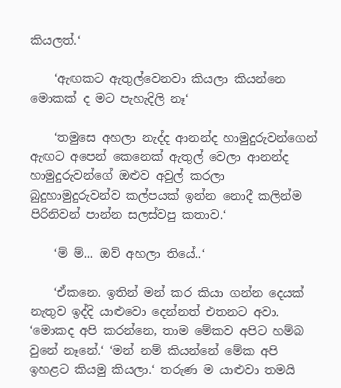කියලත්.‘

    ‘ඇඟකට ඇතුල්වෙනවා කියලා කියන්නෙ මොකක් ද මට පැහැදිලි නෑ‘

    ‘තමුසෙ අහලා නැද්ද ආනන්ද හාමුදුරුවන්ගෙන් ඇඟට අපෙන් කෙනෙක් ඇතුල් වෙලා ආනන්ද හාමුදුරුවන්ගේ ඔළුව අවුල් කරලා බුදුහාමුදුරුවන්ව කල්පයක් ඉන්න නොදී කලින්ම පිරිනිවන් පාන්න සලස්වපු කතාව.‘

    ‘ම් ම්... ඔව් අහලා තියේ..‘

    ‘ඒකනෙ. ඉතින් මන් කර කියා ගන්න දෙයක් නැතුව ඉද්දි යාළුවො දෙන්නත් එතනට අවා. ‘මොකද අපි කරන්නෙ, තාම මේකව අපිට හම්බ වුනේ නෑනේ.‘ ‘මන් නම් කියන්නේ මේක අපි ඉහළට කියමු කියලා.‘ තරුණ ම යාළුවා තමයි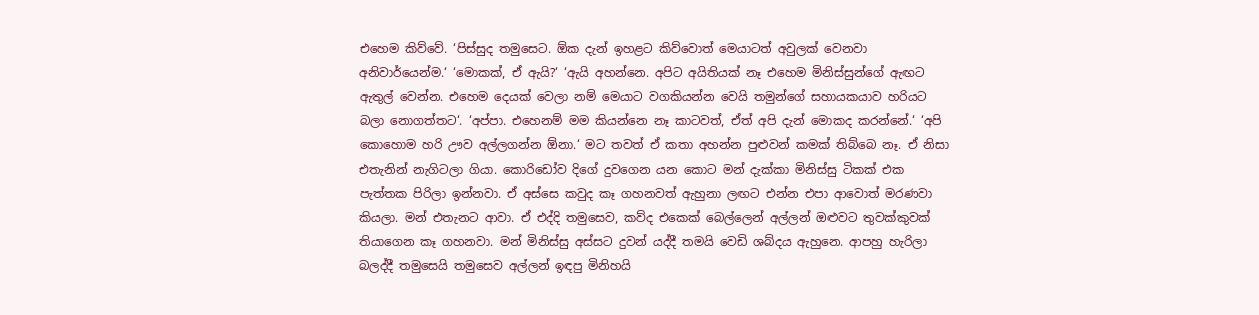එහෙම කිව්වේ. ‘පිස්සුද තමුසෙට. ඕක දැන් ඉහළට කිව්වොත් මෙයාටත් අවුලක් වෙනවා අනිවාර්යෙන්ම.‘ ‘මොකක්, ඒ ඇයි?‘ ‘ඇයි අහන්නෙ. අපිට අයිතියක් නෑ එහෙම මිනිස්සුන්ගේ ඇඟට ඇතුල් වෙන්න. එහෙම දෙයක් වෙලා නම් මෙයාට වගකියන්න වෙයි තමුන්ගේ සහායකයාව හරියට බලා නොගත්තට‘. ‘අප්පා. එහෙනම් මම කියන්නෙ නෑ කාටවත්, ඒත් අපි දැන් මොකද කරන්නේ.‘ ‘අපි කොහොම හරි ඌව අල්ලගන්න ඕනා.‘ මට තවත් ඒ කතා අහන්න පුළුවන් කමක් තිබ්බෙ නෑ. ඒ නිසා එතැනින් නැගිටලා ගියා. කොරිඩෝව දිගේ දුවගෙන යන කොට මන් දැක්කා මිනිස්සු ටිකක් එක පැත්තක පිරිලා ඉන්නවා. ඒ අස්සෙ කවුද කෑ ගහනවත් ඇහුනා ලඟට එන්න එපා ආවොත් මරණවා කියලා. මන් එතැනට ආවා. ඒ එද්දි තමුසෙව, කව්ද එකෙක් බෙල්ලෙන් අල්ලන් ඔළුවට තුවක්කුවක් තියාගෙන කෑ ගහනවා. මන් මිනිස්සු අස්සට දුවන් යද්දී තමයි වෙඩි ශබ්දය ඇහුනෙ. ආපහු හැරිලා බලද්දී තමුසෙයි තමුසෙව අල්ලන් ඉඳපු මිනිහයි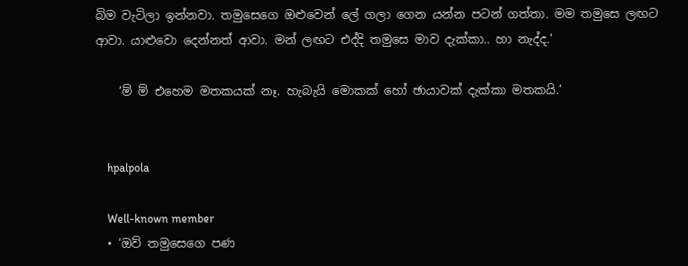බිම වැටිලා ඉන්නවා. තමුසෙගෙ ඔළුවෙන් ලේ ගලා ගෙන යන්න පටන් ගත්තා. මම තමුසෙ ලඟට ආවා. යාළුවො දෙන්නත් ආවා. මන් ලඟට එද්දි තමුසෙ මාව දැක්කා.. හා නැද්ද.‘

    ‘ම් ම් එහෙම මතකයක් නෑ. හැබැයි මොකක් හෝ ඡායාවක් දැක්කා මතකයි.‘


    hpalpola

    Well-known member
  • ‘ඔව් තමුසෙගෙ පණ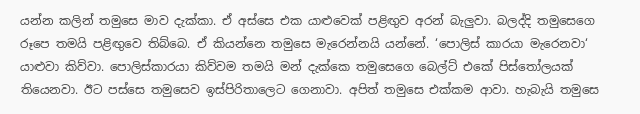යන්න කලින් තමුසෙ මාව දැක්කා. ඒ අස්සෙ එක යාළුවෙක් පළිඟුව අරන් බැලුවා. බලද්දි තමුසෙගෙ රූපෙ තමයි පළිඟුවෙ තිබ්බෙ. ඒ කියන්නෙ තමුසෙ මැරෙන්නයි යන්නේ. ‘පොලිස් කාරයා මැරෙනවා‘ යාළුවා කිව්වා. පොලිස්කාරයා කිව්වම තමයි මන් දැක්කෙ තමුසෙගෙ බෙල්ට් එකේ පිස්තෝලයක් තියෙනවා. ඊට පස්සෙ තමුසෙව ඉස්පිරිතාලෙට ගෙනාවා. අපිත් තමුසෙ එක්කම ආවා. හැබැයි තමුසෙ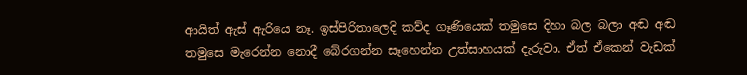ආයිත් ඇස් ඇරියෙ නෑ. ඉස්පිරිතාලෙදි කව්ද ගෑණියෙක් තමුසෙ දිහා බල බලා අඬ අඬ තමුසෙ මැරෙන්න නොදී බේරගන්න සෑහෙන්න උත්සාහයක් දැරුවා. ඒත් ඒකෙන් වැඩක්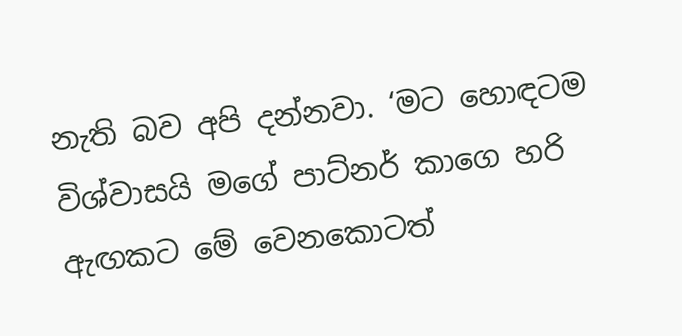නැති බව අපි දන්නවා. ‘මට හොඳටම විශ්වාසයි මගේ පාට්නර් කාගෙ හරි ඇඟකට මේ වෙනකොටත්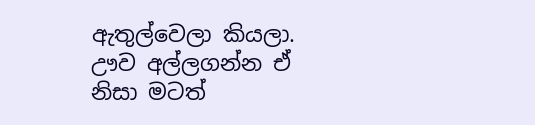ඇතුල්වෙලා කියලා. ඌව අල්ලගන්න ඒ නිසා මටත්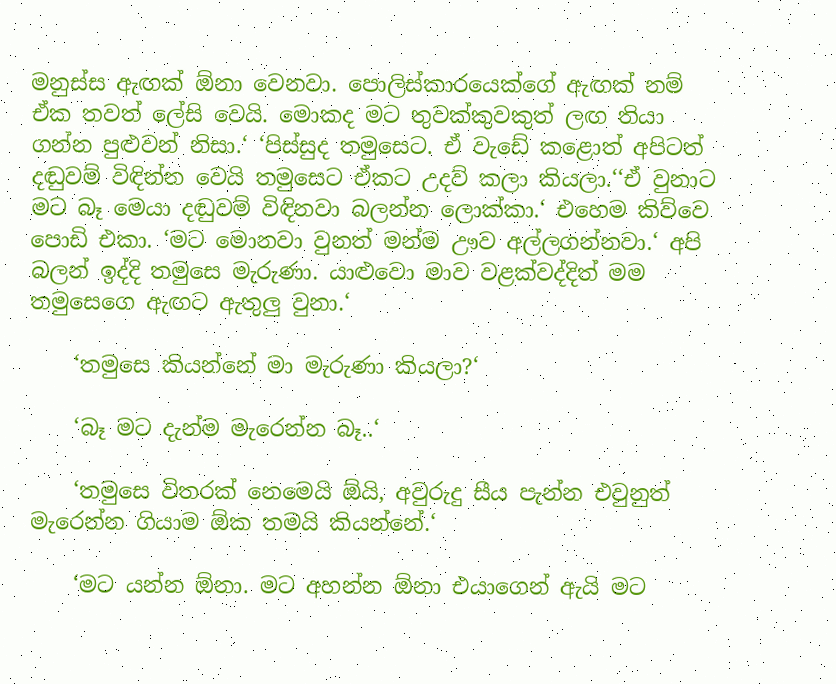මනුස්ස ඇඟක් ඕනා වෙනවා. පොලිස්කාරයෙක්ගේ ඇඟක් නම් ඒක තවත් ලේසි වෙයි. මොකද මට තුවක්කුවකුත් ලඟ තියා ගන්න පුළුවන් නිසා.‘ ‘පිස්සුද තමුසෙට. ඒ වැඩේ කළොත් අපිටත් දඬුවම් විඳින්න වෙයි තමුසෙට ඒකට උදව් කලා කියලා.‘‘ඒ වුනාට මට බෑ මෙයා දඬුවම් විඳිනවා බලන්න ලොක්කා.‘ එහෙම කිව්වෙ පොඩි එකා. ‘මට මොනවා වුනත් මන්ම ඌව අල්ලගන්නවා.‘ අපි බලන් ඉද්දි තමුසෙ මැරුණා. යාළුවො මාව වළක්වද්දිත් මම තමුසෙගෙ ඇඟට ඇතුලු වුනා.‘

    ‘තමුසෙ කියන්නේ මා මැරුණා කියලා?‘

    ‘බෑ මට දැන්ම මැරෙන්න බෑ..‘

    ‘තමුසෙ විතරක් නෙමෙයි ඕයි, අවුරුදු සීය පැන්න එවුනුත් මැරෙන්න ගියාම ඕක තමයි කියන්නේ.‘

    ‘මට යන්න ඕනා. මට අහන්න ඕනා එයාගෙන් ඇයි මට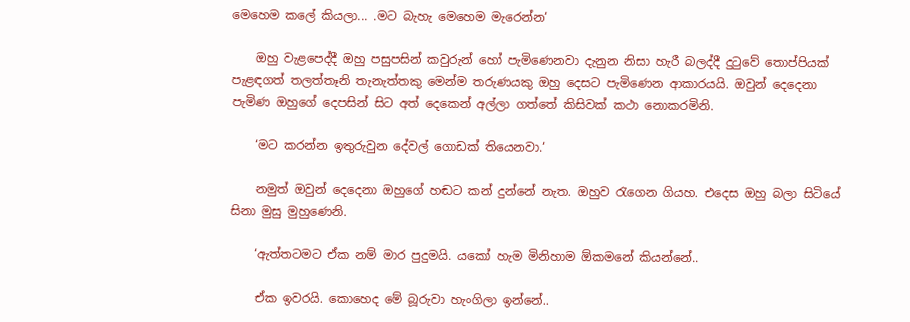මෙහෙම කලේ කියලා... .මට බැහැ මෙහෙම මැරෙන්න‘

    ඔහු වැළපෙද්දී ඔහු පසුපසින් කවුරුන් හෝ පැමිණෙනවා දැනුන නිසා හැරී බලද්දී දුටුවේ තොප්පියක් පැළඳගත් තලත්තෑනි තැනැත්තකු මෙන්ම තරුණයකු ඔහු දෙසට පැමිණෙන ආකාරයයි. ඔවුන් දෙදෙනා පැමිණ ඔහුගේ දෙපසින් සිට අත් දෙකෙන් අල්ලා ගත්තේ කිසිවක් කථා නොකරමිනි.

    ‘මට කරන්න ඉතුරුවුන දේවල් ගොඩක් තියෙනවා.‘

    නමුත් ඔවුන් දෙදෙනා ඔහුගේ හඬට කන් දුන්නේ නැත. ඔහුව රැගෙන ගියහ. එදෙස ඔහු බලා සිටියේ සිනා මුසු මුහුණෙනි.

    ‘ඇත්තටමට ඒක නම් මාර පුදුමයි. යකෝ හැම මිනිහාම ඕකමනේ කියන්නේ..

    ඒක ඉවරයි. කොහෙද මේ බූරුවා හැංගිලා ඉන්නේ..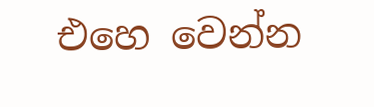එහෙ වෙන්න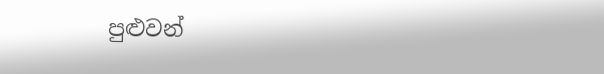පුළුවන්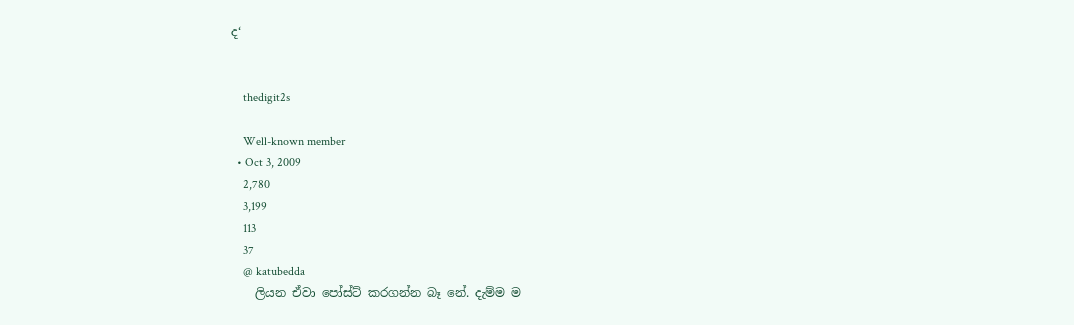ද‘


    thedigit2s

    Well-known member
  • Oct 3, 2009
    2,780
    3,199
    113
    37
    @ katubedda
    ලියන ඒවා පෝස්ට් කරගන්න බෑ නේ. දැම්ම ම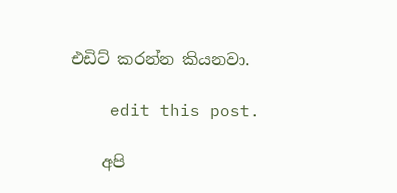එඩිට් කරන්න කියනවා.

    edit this post.

    අපි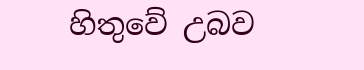හිතුවේ උබව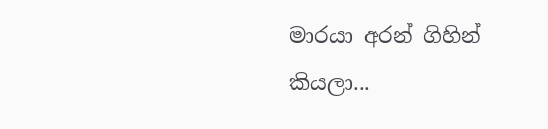මාරයා අරන් ගිහින් කියලා...